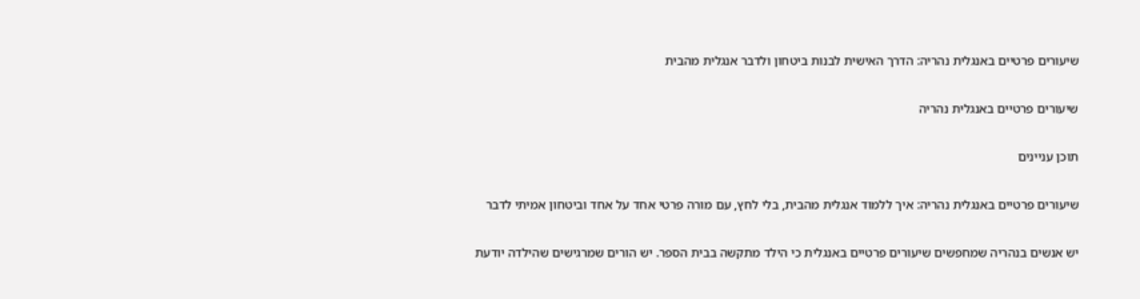שיעורים פרטיים באנגלית נהריה: הדרך האישית לבנות ביטחון ולדבר אנגלית מהבית

שיעורים פרטיים באנגלית נהריה

תוכן עניינים

שיעורים פרטיים באנגלית נהריה: איך ללמוד אנגלית מהבית, בלי לחץ, עם מורה פרטי אחד על אחד וביטחון אמיתי לדבר

יש אנשים בנהריה שמחפשים שיעורים פרטיים באנגלית כי הילד מתקשה בבית הספר. יש הורים שמרגישים שהילדה יודעת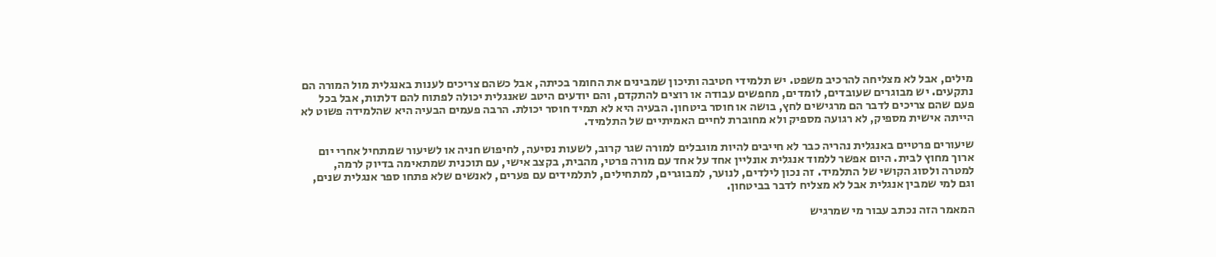מילים, אבל לא מצליחה להרכיב משפט. יש תלמידי חטיבה ותיכון שמבינים את החומר בכיתה, אבל כשהם צריכים לענות באנגלית מול המורה הם נתקעים. יש מבוגרים שעובדים, לומדים, מחפשים עבודה או רוצים להתקדם, והם יודעים היטב שאנגלית יכולה לפתוח להם דלתות, אבל בכל פעם שהם צריכים לדבר הם מרגישים לחץ, בושה או חוסר ביטחון. הבעיה היא לא תמיד חוסר יכולת. הרבה פעמים הבעיה היא שהלמידה פשוט לא הייתה אישית מספיק, לא רגועה מספיק ולא מחוברת לחיים האמיתיים של התלמיד.

שיעורים פרטיים באנגלית נהריה כבר לא חייבים להיות מוגבלים למורה שגר קרוב, לשעות נסיעה, לחיפוש חניה או לשיעור שמתחיל אחרי יום ארוך מחוץ לבית. היום אפשר ללמוד אנגלית אונליין אחד על אחד עם מורה פרטי, מהבית, בקצב אישי, עם תוכנית שמתאימה בדיוק לרמה, למטרה ולסוג הקושי של התלמיד. זה נכון לילדים, לנוער, למבוגרים, למתחילים, לתלמידים עם פערים, לאנשים שלא פתחו ספר אנגלית שנים, וגם למי שמבין אנגלית אבל לא מצליח לדבר בביטחון.

המאמר הזה נכתב עבור מי שמרגיש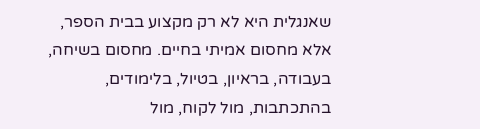שאנגלית היא לא רק מקצוע בבית הספר, אלא מחסום אמיתי בחיים. מחסום בשיחה, בעבודה, בראיון, בטיול, בלימודים, בהתכתבות, מול לקוח, מול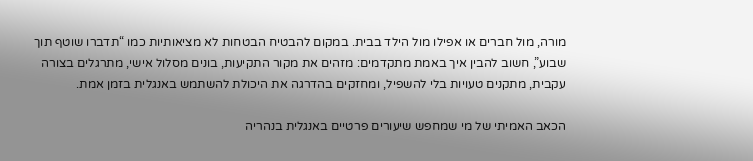מורה, מול חברים או אפילו מול הילד בבית. במקום להבטיח הבטחות לא מציאותיות כמו “תדברו שוטף תוך שבוע”, חשוב להבין איך באמת מתקדמים: מזהים את מקור התקיעות, בונים מסלול אישי, מתרגלים בצורה עקבית, מתקנים טעויות בלי להשפיל, ומחזקים בהדרגה את היכולת להשתמש באנגלית בזמן אמת.

הכאב האמיתי של מי שמחפש שיעורים פרטיים באנגלית בנהריה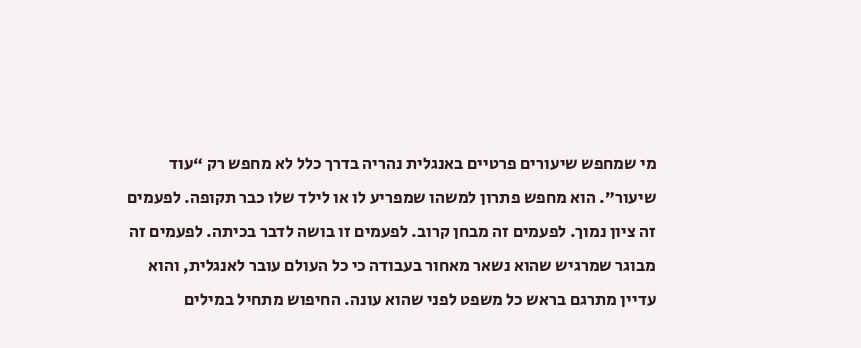מי שמחפש שיעורים פרטיים באנגלית נהריה בדרך כלל לא מחפש רק “עוד שיעור”. הוא מחפש פתרון למשהו שמפריע לו או לילד שלו כבר תקופה. לפעמים זה ציון נמוך. לפעמים זה מבחן קרוב. לפעמים זו בושה לדבר בכיתה. לפעמים זה מבוגר שמרגיש שהוא נשאר מאחור בעבודה כי כל העולם עובר לאנגלית, והוא עדיין מתרגם בראש כל משפט לפני שהוא עונה. החיפוש מתחיל במילים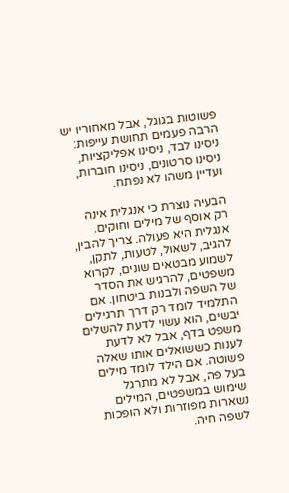פשוטות בגוגל, אבל מאחוריו יש הרבה פעמים תחושת עייפות: ניסינו לבד, ניסינו אפליקציות, ניסינו סרטונים, ניסינו חוברות, ועדיין משהו לא נפתח.

הבעיה נוצרת כי אנגלית אינה רק אוסף של מילים וחוקים. אנגלית היא פעולה. צריך להבין, להגיב, לשאול, לטעות, לתקן, לשמוע מבטאים שונים, לקרוא משפטים, להרגיש את הסדר של השפה ולבנות ביטחון. אם התלמיד לומד רק דרך תרגילים יבשים, הוא עשוי לדעת להשלים משפט בדף, אבל לא לדעת לענות כששואלים אותו שאלה פשוטה. אם הילד לומד מילים בעל פה, אבל לא מתרגל שימוש במשפטים, המילים נשארות מפוזרות ולא הופכות לשפה חיה.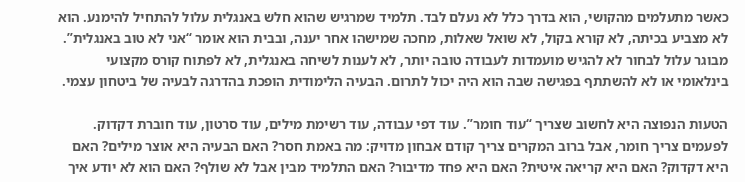כאשר מתעלמים מהקושי, הוא בדרך כלל לא נעלם לבד. תלמיד שמרגיש שהוא חלש באנגלית עלול להתחיל להימנע. הוא לא מצביע בכיתה, לא קורא בקול, לא שואל שאלות, מחכה שמישהו אחר יענה, ובבית הוא אומר “אני לא טוב באנגלית”. מבוגר עלול לבחור לא להגיש מועמדות לעבודה טובה יותר, לא לענות לשיחה באנגלית, לא לפתוח קורס מקצועי בינלאומי או לא להשתתף בפגישה שבה הוא היה יכול לתרום. הבעיה הלימודית הופכת בהדרגה לבעיה של ביטחון עצמי.

הטעות הנפוצה היא לחשוב שצריך “עוד חומר”. עוד דפי עבודה, עוד רשימת מילים, עוד סרטון, עוד חוברת דקדוק. לפעמים צריך חומר, אבל ברוב המקרים צריך קודם אבחון מדויק: מה באמת חסר? האם הבעיה היא אוצר מילים? האם היא דקדוק? האם היא קריאה איטית? האם היא פחד מדיבור? האם התלמיד מבין אבל לא שולף? האם הוא לא יודע איך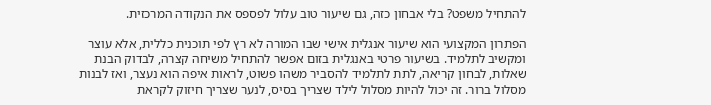להתחיל משפט? בלי אבחון כזה, גם שיעור טוב עלול לפספס את הנקודה המרכזית.

הפתרון המקצועי הוא שיעור אנגלית אישי שבו המורה לא רץ לפי תוכנית כללית, אלא עוצר ומקשיב לתלמיד. בשיעור פרטי באנגלית בזום אפשר להתחיל משיחה קצרה, לבדוק הבנת שאלות, לבחון קריאה, לתת לתלמיד להסביר משהו פשוט, לראות איפה הוא נעצר, ואז לבנות מסלול ברור. זה יכול להיות מסלול לילד שצריך בסיס, לנער שצריך חיזוק לקראת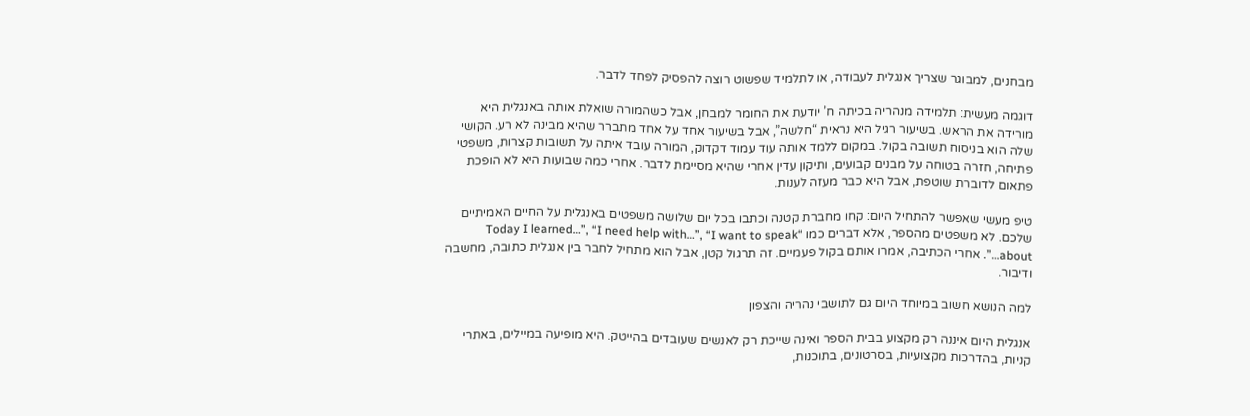מבחנים, למבוגר שצריך אנגלית לעבודה, או לתלמיד שפשוט רוצה להפסיק לפחד לדבר.

דוגמה מעשית: תלמידה מנהריה בכיתה ח’ יודעת את החומר למבחן, אבל כשהמורה שואלת אותה באנגלית היא מורידה את הראש. בשיעור רגיל היא נראית “חלשה”, אבל בשיעור אחד על אחד מתברר שהיא מבינה לא רע. הקושי שלה הוא בניסוח תשובה בקול. במקום ללמד אותה עוד עמוד דקדוק, המורה עובד איתה על תשובות קצרות, משפטי פתיחה, חזרה בטוחה על מבנים קבועים, ותיקון עדין אחרי שהיא מסיימת לדבר. אחרי כמה שבועות היא לא הופכת פתאום לדוברת שוטפת, אבל היא כבר מעזה לענות.

טיפ מעשי שאפשר להתחיל היום: קחו מחברת קטנה וכתבו בכל יום שלושה משפטים באנגלית על החיים האמיתיים שלכם. לא משפטים מהספר, אלא דברים כמו “Today I learned…”, “I need help with…”, “I want to speak about…”. אחרי הכתיבה, אמרו אותם בקול פעמיים. זה תרגול קטן, אבל הוא מתחיל לחבר בין אנגלית כתובה, מחשבה ודיבור.

למה הנושא חשוב במיוחד היום גם לתושבי נהריה והצפון

אנגלית היום איננה רק מקצוע בבית הספר ואינה שייכת רק לאנשים שעובדים בהייטק. היא מופיעה במיילים, באתרי קניות, בהדרכות מקצועיות, בסרטונים, בתוכנות,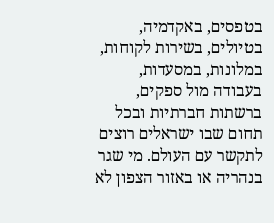בטפסים, באקדמיה, בטיולים, בשירות לקוחות, במלונות, במסעדות, בעבודה מול ספקים, ברשתות חברתיות ובכל תחום שבו ישראלים רוצים לתקשר עם העולם. מי שגר בנהריה או באזור הצפון לא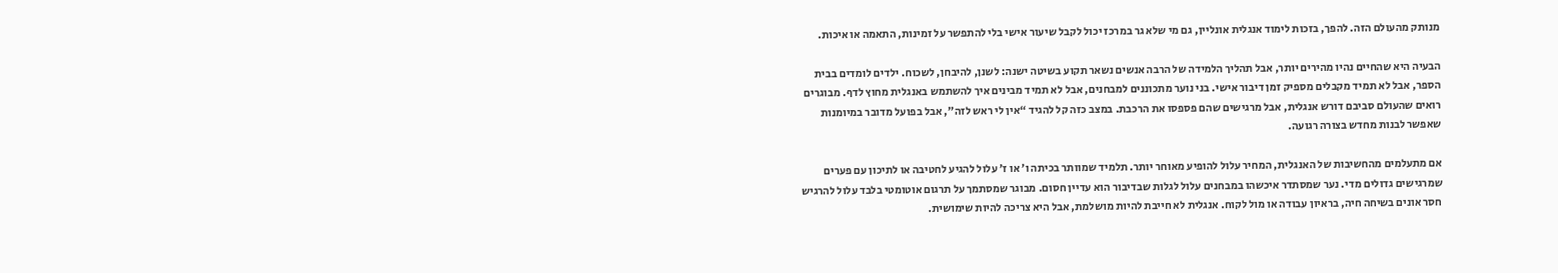מנותק מהעולם הזה. להפך, בזכות לימוד אנגלית אונליין, גם מי שלא גר במרכז יכול לקבל שיעור אישי בלי להתפשר על זמינות, התאמה או איכות.

הבעיה היא שהחיים נהיו מהירים יותר, אבל תהליך הלמידה של הרבה אנשים נשאר תקוע בשיטה ישנה: לשנן, להיבחן, לשכוח. ילדים לומדים בבית הספר, אבל לא תמיד מקבלים מספיק זמן דיבור אישי. בני נוער מתכוננים למבחנים, אבל לא תמיד מבינים איך להשתמש באנגלית מחוץ לדף. מבוגרים רואים שהעולם סביבם דורש אנגלית, אבל מרגישים שהם פספסו את הרכבת. במצב כזה קל להגיד “אין לי ראש לזה”, אבל בפועל מדובר במיומנות שאפשר לבנות מחדש בצורה רגועה.

אם מתעלמים מהחשיבות של האנגלית, המחיר עלול להופיע מאוחר יותר. תלמיד שמוותר בכיתה ו’ או ז’ עלול להגיע לחטיבה או לתיכון עם פערים שמרגישים גדולים מדי. נער שמסתדר איכשהו במבחנים עלול לגלות שבדיבור הוא עדיין חסום. מבוגר שמסתמך על תרגום אוטומטי בלבד עלול להרגיש חסר אונים בשיחה חיה, בראיון עבודה או מול לקוח. אנגלית לא חייבת להיות מושלמת, אבל היא צריכה להיות שימושית.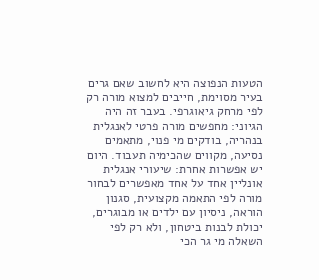הטעות הנפוצה היא לחשוב שאם גרים בעיר מסוימת, חייבים למצוא מורה רק לפי מרחק גיאוגרפי. בעבר זה היה הגיוני: מחפשים מורה פרטי לאנגלית בנהריה, בודקים מי פנוי, מתאמים נסיעה, מקווים שהכימיה תעבוד. היום יש אפשרות אחרת: שיעורי אנגלית אונליין אחד על אחד מאפשרים לבחור מורה לפי התאמה מקצועית, סגנון הוראה, ניסיון עם ילדים או מבוגרים, יכולת לבנות ביטחון, ולא רק לפי השאלה מי גר הכי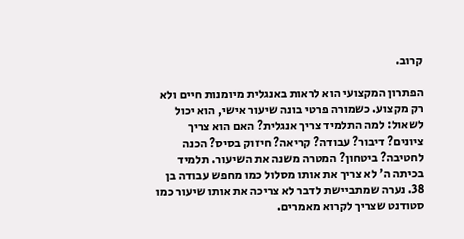קרוב.

הפתרון המקצועי הוא לראות באנגלית מיומנות חיים ולא רק מקצוע. כשמורה פרטי בונה שיעור אישי, הוא יכול לשאול: למה התלמיד צריך אנגלית? האם הוא צריך ציונים? דיבור? עבודה? קריאה? חיזוק בסיס? הכנה לחטיבה? ביטחון? המטרה משנה את השיעור. תלמיד בכיתה ה’ לא צריך את אותו מסלול כמו מחפש עבודה בן 38. נערה שמתביישת לדבר לא צריכה את אותו שיעור כמו סטודנט שצריך לקרוא מאמרים.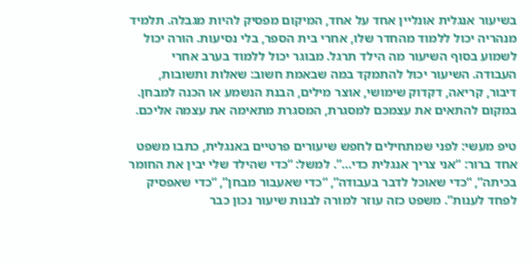בשיעור אנגלית אונליין אחד על אחד, המיקום מפסיק להיות מגבלה. תלמיד מנהריה יכול ללמוד מהחדר שלו, אחרי בית הספר, בלי נסיעות. הורה יכול לשמוע בסוף השיעור מה הילד תרגל. מבוגר יכול ללמוד בערב אחרי העבודה. השיעור יכול להתמקד במה שבאמת חשוב: שאלות ותשובות, דיבור, קריאה, דקדוק שימושי, אוצר מילים, הבנת הנשמע או הכנה למבחן. במקום להתאים את עצמכם למסגרת, המסגרת מתאימה את עצמה אליכם.

טיפ מעשי: לפני שמתחילים לחפש שיעורים פרטיים באנגלית, כתבו משפט אחד ברור: “אני צריך אנגלית כדי…”. למשל: “כדי שהילד שלי יבין את החומר בכיתה”, “כדי שאוכל לדבר בעבודה”, “כדי שאעבור מבחן”, “כדי שאפסיק לפחד לענות”. משפט כזה עוזר למורה לבנות שיעור נכון כבר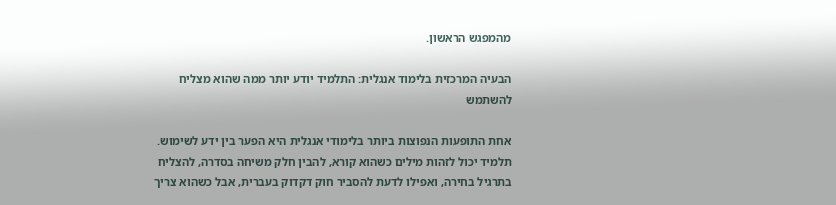מהמפגש הראשון.

הבעיה המרכזית בלימוד אנגלית: התלמיד יודע יותר ממה שהוא מצליח להשתמש

אחת התופעות הנפוצות ביותר בלימודי אנגלית היא הפער בין ידע לשימוש. תלמיד יכול לזהות מילים כשהוא קורא, להבין חלק משיחה בסדרה, להצליח בתרגיל בחירה, ואפילו לדעת להסביר חוק דקדוק בעברית, אבל כשהוא צריך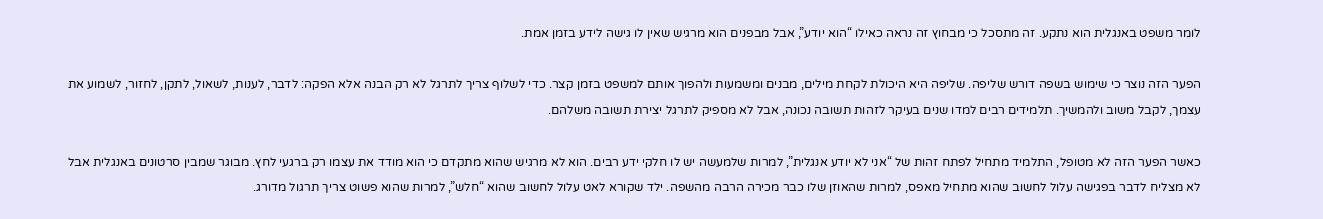לומר משפט באנגלית הוא נתקע. זה מתסכל כי מבחוץ זה נראה כאילו “הוא יודע”, אבל מבפנים הוא מרגיש שאין לו גישה לידע בזמן אמת.

הפער הזה נוצר כי שימוש בשפה דורש שליפה. שליפה היא היכולת לקחת מילים, מבנים ומשמעות ולהפוך אותם למשפט בזמן קצר. כדי לשלוף צריך לתרגל לא רק הבנה אלא הפקה: לדבר, לענות, לשאול, לתקן, לחזור, לשמוע את עצמך, לקבל משוב ולהמשיך. תלמידים רבים למדו שנים בעיקר לזהות תשובה נכונה, אבל לא מספיק לתרגל יצירת תשובה משלהם.

כאשר הפער הזה לא מטופל, התלמיד מתחיל לפתח זהות של “אני לא יודע אנגלית”, למרות שלמעשה יש לו חלקי ידע רבים. הוא לא מרגיש שהוא מתקדם כי הוא מודד את עצמו רק ברגעי לחץ. מבוגר שמבין סרטונים באנגלית אבל לא מצליח לדבר בפגישה עלול לחשוב שהוא מתחיל מאפס, למרות שהאוזן שלו כבר מכירה הרבה מהשפה. ילד שקורא לאט עלול לחשוב שהוא “חלש”, למרות שהוא פשוט צריך תרגול מדורג.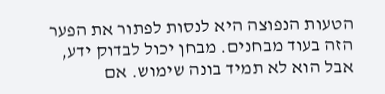הטעות הנפוצה היא לנסות לפתור את הפער הזה בעוד מבחנים. מבחן יכול לבדוק ידע, אבל הוא לא תמיד בונה שימוש. אם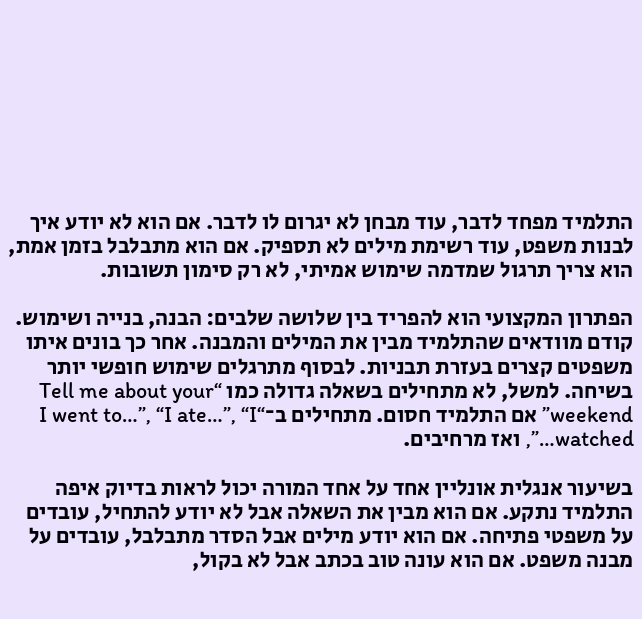התלמיד מפחד לדבר, עוד מבחן לא יגרום לו לדבר. אם הוא לא יודע איך לבנות משפט, עוד רשימת מילים לא תספיק. אם הוא מתבלבל בזמן אמת, הוא צריך תרגול שמדמה שימוש אמיתי, לא רק סימון תשובות.

הפתרון המקצועי הוא להפריד בין שלושה שלבים: הבנה, בנייה ושימוש. קודם מוודאים שהתלמיד מבין את המילים והמבנה. אחר כך בונים איתו משפטים קצרים בעזרת תבניות. לבסוף מתרגלים שימוש חופשי יותר בשיחה. למשל, לא מתחילים בשאלה גדולה כמו “Tell me about your weekend” אם התלמיד חסום. מתחילים ב־“I went to…”, “I ate…”, “I watched…”, ואז מרחיבים.

בשיעור אנגלית אונליין אחד על אחד המורה יכול לראות בדיוק איפה התלמיד נתקע. אם הוא מבין את השאלה אבל לא יודע להתחיל, עובדים על משפטי פתיחה. אם הוא יודע מילים אבל הסדר מתבלבל, עובדים על מבנה משפט. אם הוא עונה טוב בכתב אבל לא בקול,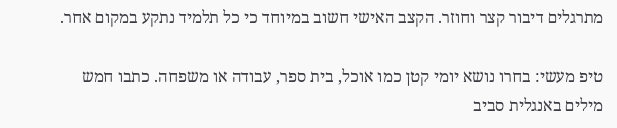מתרגלים דיבור קצר וחוזר. הקצב האישי חשוב במיוחד כי כל תלמיד נתקע במקום אחר.

טיפ מעשי: בחרו נושא יומי קטן כמו אוכל, בית ספר, עבודה או משפחה. כתבו חמש מילים באנגלית סביב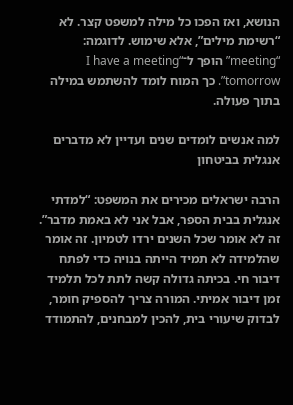הנושא, ואז הפכו כל מילה למשפט קצר. לא “רשימת מילים”, אלא שימוש. לדוגמה: “meeting” הופך ל־“I have a meeting tomorrow”. כך המוח לומד להשתמש במילה בתוך פעולה.

למה אנשים לומדים שנים ועדיין לא מדברים אנגלית בביטחון

הרבה ישראלים מכירים את המשפט: “למדתי אנגלית בבית הספר, אבל אני לא באמת מדבר”. זה לא אומר שכל השנים ירדו לטמיון. זה אומר שהלמידה לא תמיד הייתה בנויה כדי לפתח דיבור חי. בכיתה גדולה קשה לתת לכל תלמיד זמן דיבור אמיתי. המורה צריך להספיק חומר, לבדוק שיעורי בית, להכין למבחנים, להתמודד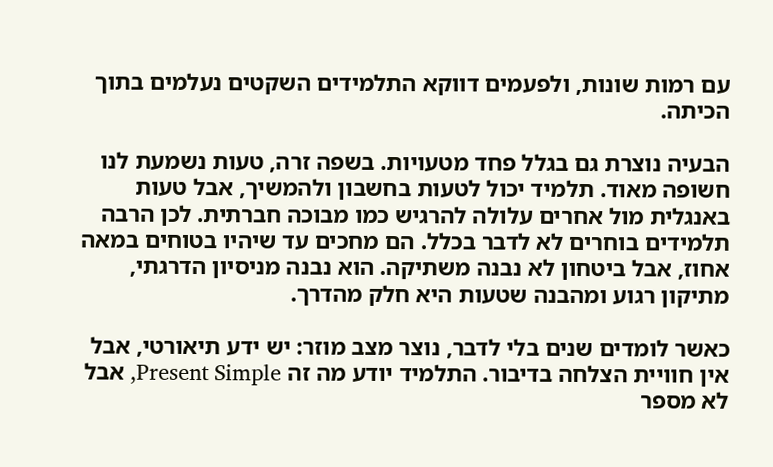עם רמות שונות, ולפעמים דווקא התלמידים השקטים נעלמים בתוך הכיתה.

הבעיה נוצרת גם בגלל פחד מטעויות. בשפה זרה, טעות נשמעת לנו חשופה מאוד. תלמיד יכול לטעות בחשבון ולהמשיך, אבל טעות באנגלית מול אחרים עלולה להרגיש כמו מבוכה חברתית. לכן הרבה תלמידים בוחרים לא לדבר בכלל. הם מחכים עד שיהיו בטוחים במאה אחוז, אבל ביטחון לא נבנה משתיקה. הוא נבנה מניסיון הדרגתי, מתיקון רגוע ומהבנה שטעות היא חלק מהדרך.

כאשר לומדים שנים בלי לדבר, נוצר מצב מוזר: יש ידע תיאורטי, אבל אין חוויית הצלחה בדיבור. התלמיד יודע מה זה Present Simple, אבל לא מספר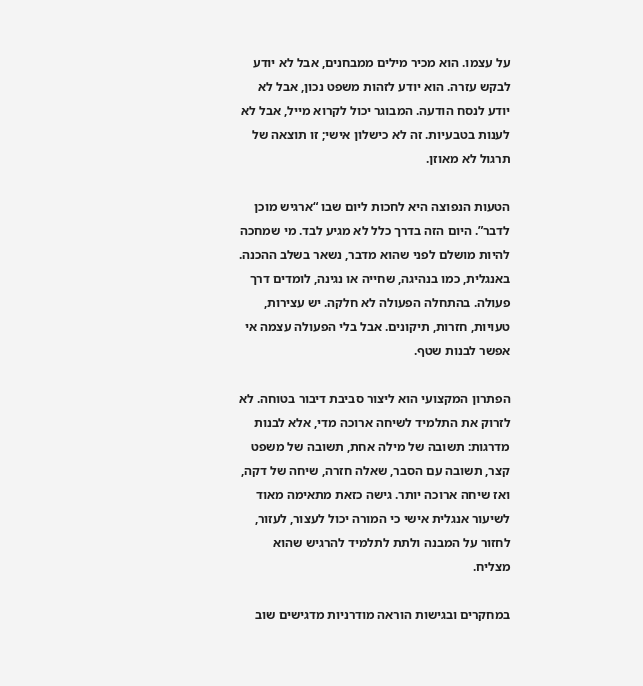על עצמו. הוא מכיר מילים ממבחנים, אבל לא יודע לבקש עזרה. הוא יודע לזהות משפט נכון, אבל לא יודע לנסח הודעה. המבוגר יכול לקרוא מייל, אבל לא לענות בטבעיות. זה לא כישלון אישי; זו תוצאה של תרגול לא מאוזן.

הטעות הנפוצה היא לחכות ליום שבו “ארגיש מוכן לדבר”. היום הזה בדרך כלל לא מגיע לבד. מי שמחכה להיות מושלם לפני שהוא מדבר, נשאר בשלב ההכנה. באנגלית, כמו בנהיגה, שחייה או נגינה, לומדים דרך פעולה. בהתחלה הפעולה לא חלקה. יש עצירות, טעויות, חזרות, תיקונים. אבל בלי הפעולה עצמה אי אפשר לבנות שטף.

הפתרון המקצועי הוא ליצור סביבת דיבור בטוחה. לא לזרוק את התלמיד לשיחה ארוכה מדי, אלא לבנות מדרגות: תשובה של מילה אחת, תשובה של משפט קצר, תשובה עם הסבר, שאלה חזרה, שיחה של דקה, ואז שיחה ארוכה יותר. גישה כזאת מתאימה מאוד לשיעור אנגלית אישי כי המורה יכול לעצור, לעזור, לחזור על המבנה ולתת לתלמיד להרגיש שהוא מצליח.

במחקרים ובגישות הוראה מודרניות מדגישים שוב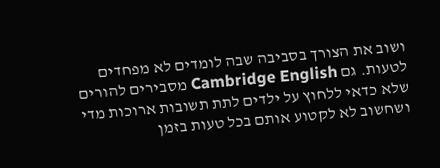ושוב את הצורך בסביבה שבה לומדים לא מפחדים לטעות. גם Cambridge English מסבירים להורים שלא כדאי ללחוץ על ילדים לתת תשובות ארוכות מדי ושחשוב לא לקטוע אותם בכל טעות בזמן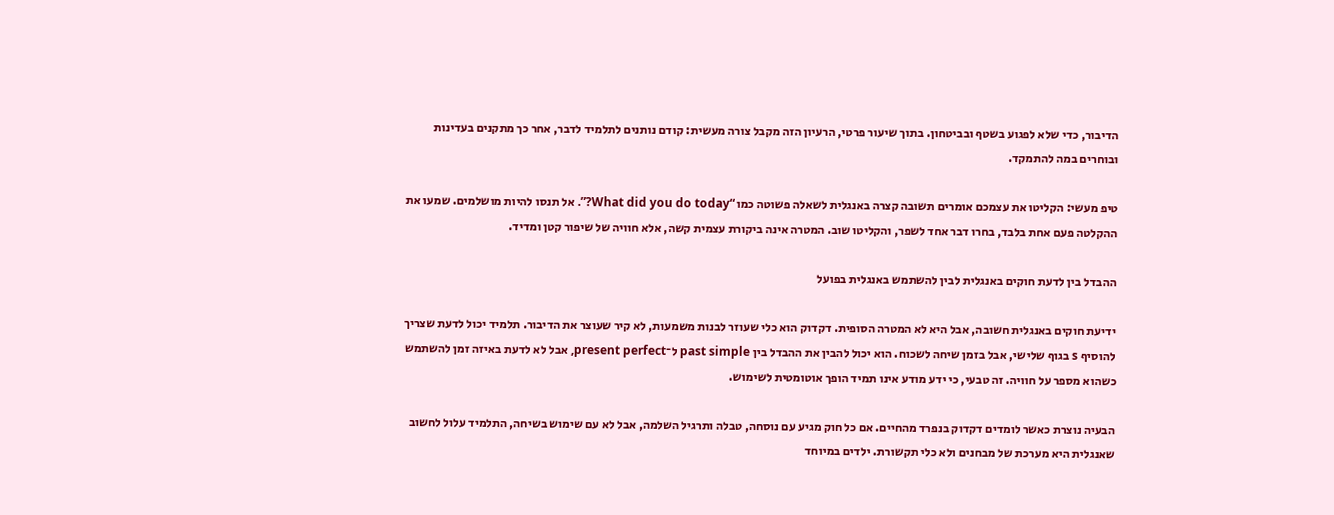הדיבור, כדי שלא לפגוע בשטף ובביטחון. בתוך שיעור פרטי, הרעיון הזה מקבל צורה מעשית: קודם נותנים לתלמיד לדבר, אחר כך מתקנים בעדינות ובוחרים במה להתמקד.

טיפ מעשי: הקליטו את עצמכם אומרים תשובה קצרה באנגלית לשאלה פשוטה כמו “What did you do today?”. אל תנסו להיות מושלמים. שמעו את ההקלטה פעם אחת בלבד, בחרו דבר אחד לשפר, והקליטו שוב. המטרה אינה ביקורת עצמית קשה, אלא חוויה של שיפור קטן ומדיד.

ההבדל בין לדעת חוקים באנגלית לבין להשתמש באנגלית בפועל

ידיעת חוקים באנגלית חשובה, אבל היא לא המטרה הסופית. דקדוק הוא כלי שעוזר לבנות משמעות, לא קיר שעוצר את הדיבור. תלמיד יכול לדעת שצריך להוסיף s בגוף שלישי, אבל בזמן שיחה לשכוח. הוא יכול להבין את ההבדל בין past simple ל־present perfect, אבל לא לדעת באיזה זמן להשתמש כשהוא מספר על חוויה. זה טבעי, כי ידע מודע אינו תמיד הופך אוטומטית לשימוש.

הבעיה נוצרת כאשר לומדים דקדוק בנפרד מהחיים. אם כל חוק מגיע עם נוסחה, טבלה ותרגיל השלמה, אבל לא עם שימוש בשיחה, התלמיד עלול לחשוב שאנגלית היא מערכת של מבחנים ולא כלי תקשורת. ילדים במיוחד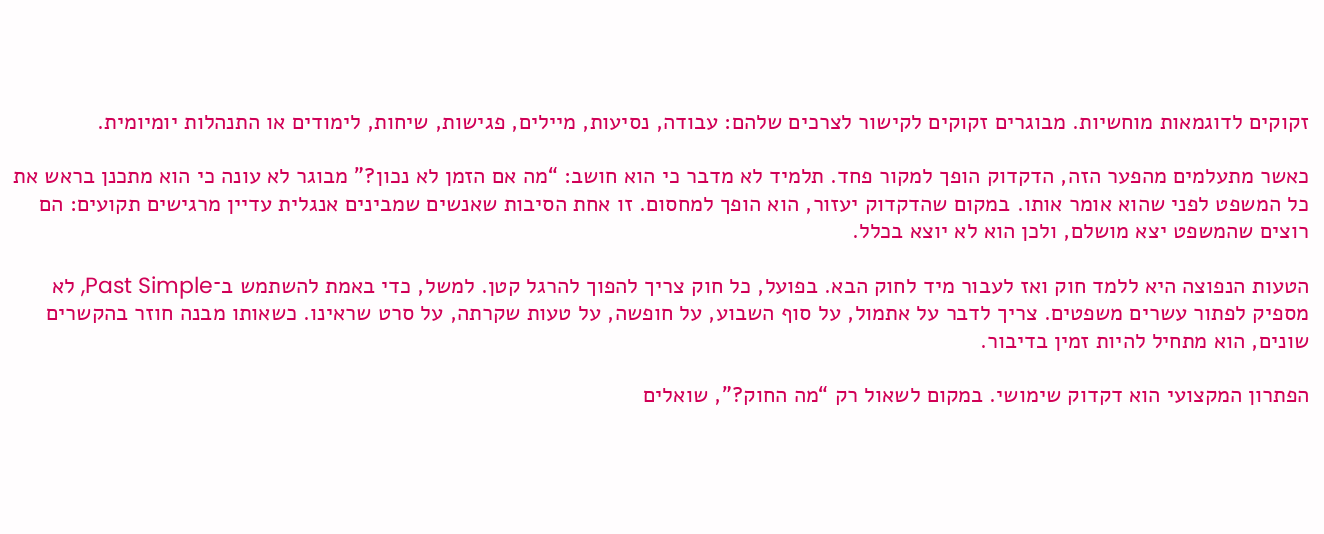זקוקים לדוגמאות מוחשיות. מבוגרים זקוקים לקישור לצרכים שלהם: עבודה, נסיעות, מיילים, פגישות, שיחות, לימודים או התנהלות יומיומית.

כאשר מתעלמים מהפער הזה, הדקדוק הופך למקור פחד. תלמיד לא מדבר כי הוא חושב: “מה אם הזמן לא נכון?” מבוגר לא עונה כי הוא מתכנן בראש את כל המשפט לפני שהוא אומר אותו. במקום שהדקדוק יעזור, הוא הופך למחסום. זו אחת הסיבות שאנשים שמבינים אנגלית עדיין מרגישים תקועים: הם רוצים שהמשפט יצא מושלם, ולכן הוא לא יוצא בכלל.

הטעות הנפוצה היא ללמד חוק ואז לעבור מיד לחוק הבא. בפועל, כל חוק צריך להפוך להרגל קטן. למשל, כדי באמת להשתמש ב־Past Simple, לא מספיק לפתור עשרים משפטים. צריך לדבר על אתמול, על סוף השבוע, על חופשה, על טעות שקרתה, על סרט שראינו. כשאותו מבנה חוזר בהקשרים שונים, הוא מתחיל להיות זמין בדיבור.

הפתרון המקצועי הוא דקדוק שימושי. במקום לשאול רק “מה החוק?”, שואלים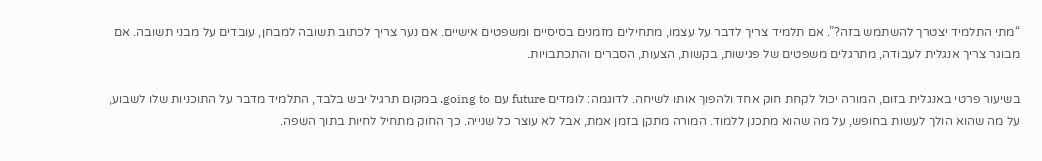“מתי התלמיד יצטרך להשתמש בזה?”. אם תלמיד צריך לדבר על עצמו, מתחילים מזמנים בסיסיים ומשפטים אישיים. אם נער צריך לכתוב תשובה למבחן, עובדים על מבני תשובה. אם מבוגר צריך אנגלית לעבודה, מתרגלים משפטים של פגישות, בקשות, הצעות, הסברים והתכתבויות.

בשיעור פרטי באנגלית בזום, המורה יכול לקחת חוק אחד ולהפוך אותו לשיחה. לדוגמה: לומדים future עם going to. במקום תרגיל יבש בלבד, התלמיד מדבר על התוכניות שלו לשבוע, על מה שהוא הולך לעשות בחופש, על מה שהוא מתכנן ללמוד. המורה מתקן בזמן אמת, אבל לא עוצר כל שנייה. כך החוק מתחיל לחיות בתוך השפה.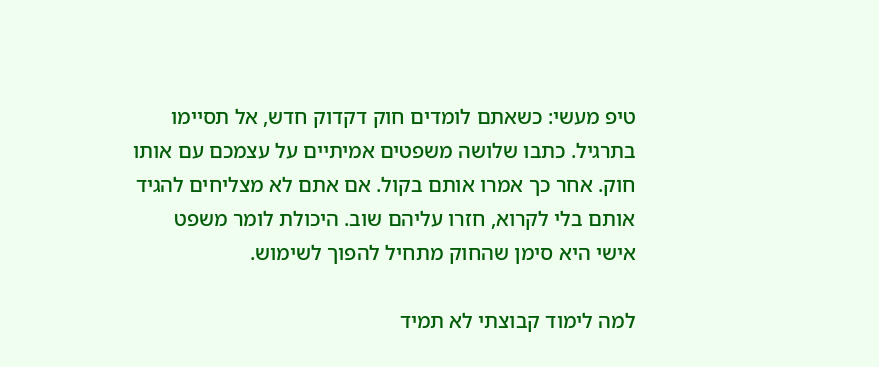טיפ מעשי: כשאתם לומדים חוק דקדוק חדש, אל תסיימו בתרגיל. כתבו שלושה משפטים אמיתיים על עצמכם עם אותו חוק. אחר כך אמרו אותם בקול. אם אתם לא מצליחים להגיד אותם בלי לקרוא, חזרו עליהם שוב. היכולת לומר משפט אישי היא סימן שהחוק מתחיל להפוך לשימוש.

למה לימוד קבוצתי לא תמיד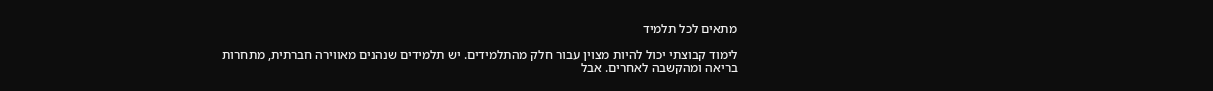מתאים לכל תלמיד

לימוד קבוצתי יכול להיות מצוין עבור חלק מהתלמידים. יש תלמידים שנהנים מאווירה חברתית, מתחרות בריאה ומהקשבה לאחרים. אבל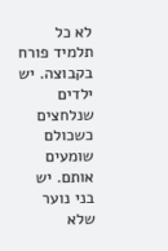לא כל תלמיד פורח בקבוצה. יש ילדים שנלחצים כשכולם שומעים אותם. יש בני נוער שלא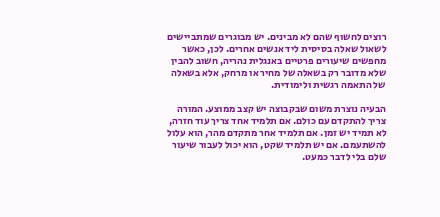רוצים לחשוף שהם לא מבינים. יש מבוגרים שמתביישים לשאול שאלה בסיסית ליד אנשים אחרים. לכן, כאשר מחפשים שיעורים פרטיים באנגלית נהריה, חשוב להבין שלא מדובר רק בשאלה של מחיר או מרחק, אלא בשאלה של התאמה רגשית ולימודית.

הבעיה נוצרת משום שבקבוצה יש קצב ממוצע. המורה צריך להתקדם עם כולם. אם תלמיד אחד צריך עוד חזרה, לא תמיד יש זמן. אם תלמיד אחר מתקדם מהר, הוא עלול להשתעמם. אם יש תלמיד שקט, הוא יכול לעבור שיעור שלם בלי לדבר כמעט.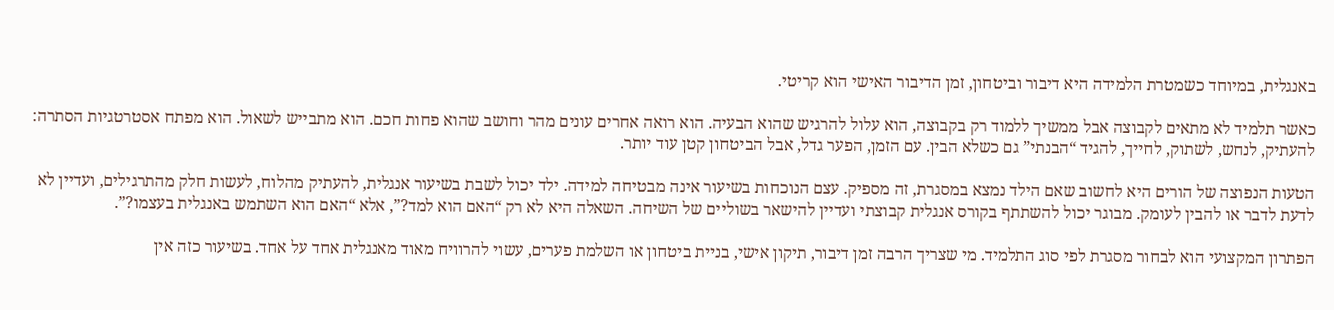באנגלית, במיוחד כשמטרת הלמידה היא דיבור וביטחון, זמן הדיבור האישי הוא קריטי.

כאשר תלמיד לא מתאים לקבוצה אבל ממשיך ללמוד רק בקבוצה, הוא עלול להרגיש שהוא הבעיה. הוא רואה אחרים עונים מהר וחושב שהוא פחות חכם. הוא מתבייש לשאול. הוא מפתח אסטרטגיות הסתרה: להעתיק, לנחש, לשתוק, לחייך, להגיד “הבנתי” גם כשלא הבין. עם הזמן, הפער גדל, אבל הביטחון קטן עוד יותר.

הטעות הנפוצה של הורים היא לחשוב שאם הילד נמצא במסגרת, זה מספיק. עצם הנוכחות בשיעור אינה מבטיחה למידה. ילד יכול לשבת בשיעור אנגלית, להעתיק מהלוח, לעשות חלק מהתרגילים, ועדיין לא לדעת לדבר או להבין לעומק. מבוגר יכול להשתתף בקורס אנגלית קבוצתי ועדיין להישאר בשוליים של השיחה. השאלה היא לא רק “האם הוא למד?”, אלא “האם הוא השתמש באנגלית בעצמו?”.

הפתרון המקצועי הוא לבחור מסגרת לפי סוג התלמיד. מי שצריך הרבה זמן דיבור, תיקון אישי, בניית ביטחון או השלמת פערים, עשוי להרוויח מאוד מאנגלית אחד על אחד. בשיעור כזה אין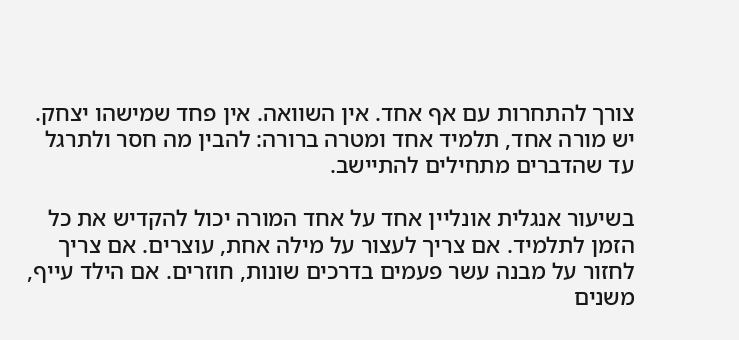צורך להתחרות עם אף אחד. אין השוואה. אין פחד שמישהו יצחק. יש מורה אחד, תלמיד אחד ומטרה ברורה: להבין מה חסר ולתרגל עד שהדברים מתחילים להתיישב.

בשיעור אנגלית אונליין אחד על אחד המורה יכול להקדיש את כל הזמן לתלמיד. אם צריך לעצור על מילה אחת, עוצרים. אם צריך לחזור על מבנה עשר פעמים בדרכים שונות, חוזרים. אם הילד עייף, משנים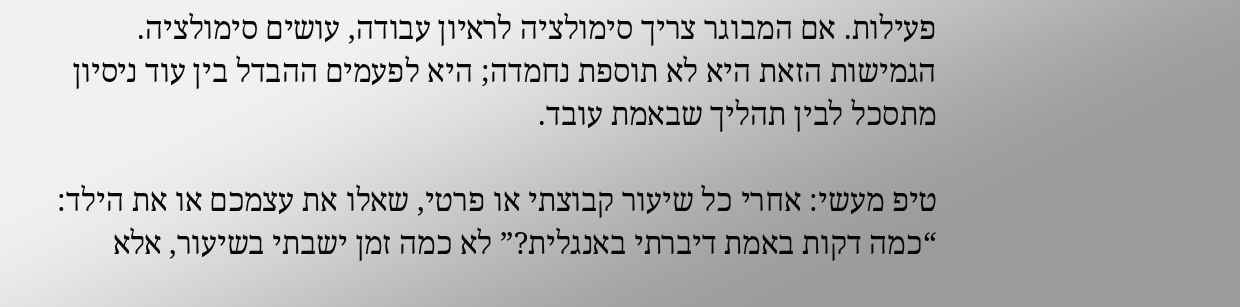פעילות. אם המבוגר צריך סימולציה לראיון עבודה, עושים סימולציה. הגמישות הזאת היא לא תוספת נחמדה; היא לפעמים ההבדל בין עוד ניסיון מתסכל לבין תהליך שבאמת עובד.

טיפ מעשי: אחרי כל שיעור קבוצתי או פרטי, שאלו את עצמכם או את הילד: “כמה דקות באמת דיברתי באנגלית?” לא כמה זמן ישבתי בשיעור, אלא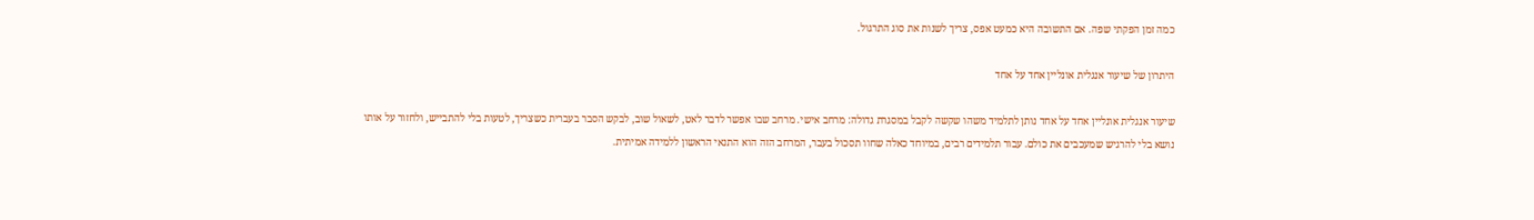כמה זמן הפקתי שפה. אם התשובה היא כמעט אפס, צריך לשנות את סוג התרגול.

היתרון של שיעור אנגלית אונליין אחד על אחד

שיעור אנגלית אונליין אחד על אחד נותן לתלמיד משהו שקשה לקבל במסגרת גדולה: מרחב אישי. מרחב שבו אפשר לדבר לאט, לשאול שוב, לבקש הסבר בעברית כשצריך, לטעות בלי להתבייש, ולחזור על אותו נושא בלי להרגיש שמעכבים את כולם. עבור תלמידים רבים, במיוחד כאלה שחוו תסכול בעבר, המרחב הזה הוא התנאי הראשון ללמידה אמיתית.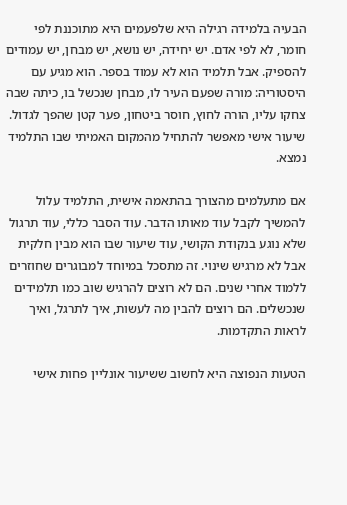הבעיה בלמידה רגילה היא שלפעמים היא מתוכננת לפי חומר, לא לפי אדם. יש יחידה, יש נושא, יש מבחן, יש עמודים להספיק. אבל תלמיד הוא לא עמוד בספר. הוא מגיע עם היסטוריה: מורה שפעם העיר לו, מבחן שנכשל בו, כיתה שבה צחקו עליו, הורה לחוץ, חוסר ביטחון, פער קטן שהפך לגדול. שיעור אישי מאפשר להתחיל מהמקום האמיתי שבו התלמיד נמצא.

אם מתעלמים מהצורך בהתאמה אישית, התלמיד עלול להמשיך לקבל עוד מאותו הדבר. עוד הסבר כללי, עוד תרגול שלא נוגע בנקודת הקושי, עוד שיעור שבו הוא מבין חלקית אבל לא מרגיש שינוי. זה מתסכל במיוחד למבוגרים שחוזרים ללמוד אחרי שנים. הם לא רוצים להרגיש שוב כמו תלמידים שנכשלים. הם רוצים להבין מה לעשות, איך לתרגל, ואיך לראות התקדמות.

הטעות הנפוצה היא לחשוב ששיעור אונליין פחות אישי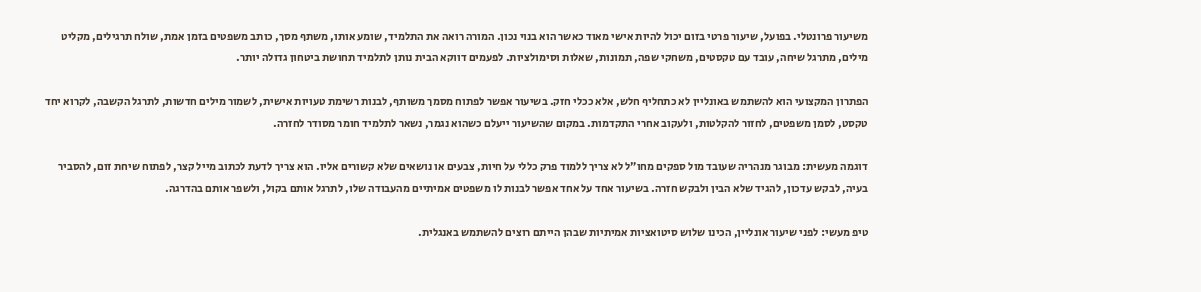משיעור פרונטלי. בפועל, שיעור פרטי בזום יכול להיות אישי מאוד כאשר הוא בנוי נכון. המורה רואה את התלמיד, שומע אותו, משתף מסך, כותב משפטים בזמן אמת, שולח תרגילים, מקליט מילים, מתרגל שיחה, עובד עם טקסטים, משחקי שפה, תמונות, שאלות וסימולציות. לפעמים דווקא הבית נותן לתלמיד תחושת ביטחון גדולה יותר.

הפתרון המקצועי הוא להשתמש באונליין לא כתחליף חלש, אלא ככלי חזק. בשיעור אפשר לפתוח מסמך משותף, לבנות רשימת טעויות אישית, לשמור מילים חדשות, לתרגל הקשבה, לקרוא יחד טקסט, לסמן משפטים, לחזור להקלטות, ולעקוב אחרי התקדמות. במקום שהשיעור ייעלם כשהוא נגמר, נשאר לתלמיד חומר מסודר לחזרה.

דוגמה מעשית: מבוגר מנהריה שעובד מול ספקים מחו”ל לא צריך ללמוד פרק כללי על חיות, צבעים או נושאים שלא קשורים אליו. הוא צריך לדעת לכתוב מייל קצר, לפתוח שיחת זום, להסביר בעיה, לבקש עדכון, להגיד שלא הבין ולבקש חזרה. בשיעור אחד על אחד אפשר לבנות לו משפטים אמיתיים מהעבודה שלו, לתרגל אותם בקול, ולשפר אותם בהדרגה.

טיפ מעשי: לפני שיעור אונליין, הכינו שלוש סיטואציות אמיתיות שבהן הייתם רוצים להשתמש באנגלית.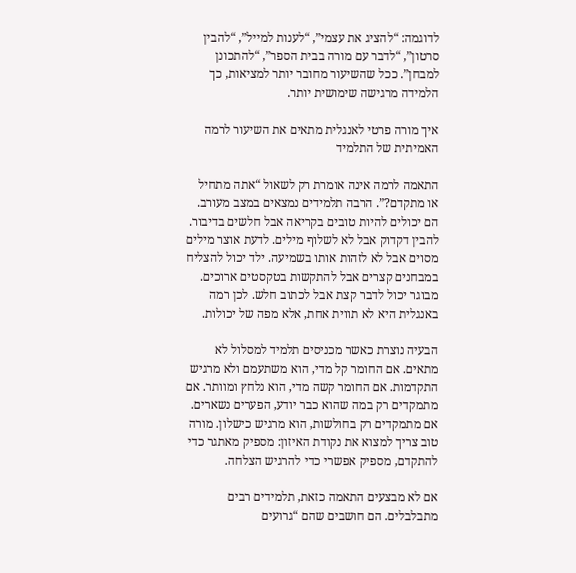לדוגמה: “להציג את עצמי”, “לענות למייל”, “להבין סרטון”, “לדבר עם מורה בבית הספר”, “להתכונן למבחן”. ככל שהשיעור מחובר יותר למציאות, כך הלמידה מרגישה שימושית יותר.

איך מורה פרטי לאנגלית מתאים את השיעור לרמה האמיתית של התלמיד

התאמה לרמה אינה אומרת רק לשאול “אתה מתחיל או מתקדם?”. הרבה תלמידים נמצאים במצב מעורב. הם יכולים להיות טובים בקריאה אבל חלשים בדיבור. להבין דקדוק אבל לא לשלוף מילים. לדעת אוצר מילים מסוים אבל לא לזהות אותו בשמיעה. ילד יכול להצליח במבחנים קצרים אבל להתקשות בטקסטים ארוכים. מבוגר יכול לדבר קצת אבל לכתוב חלש. לכן רמה באנגלית היא לא תווית אחת, אלא מפה של יכולות.

הבעיה נוצרת כאשר מכניסים תלמיד למסלול לא מתאים. אם החומר קל מדי, הוא משתעמם ולא מרגיש התקדמות. אם החומר קשה מדי, הוא נלחץ ומוותר. אם מתמקדים רק במה שהוא כבר יודע, הפערים נשארים. אם מתמקדים רק בחולשות, הוא מרגיש כישלון. מורה טוב צריך למצוא את נקודת האיזון: מספיק מאתגר כדי להתקדם, מספיק אפשרי כדי להרגיש הצלחה.

אם לא מבצעים התאמה כזאת, תלמידים רבים מתבלבלים. הם חושבים שהם “גרועים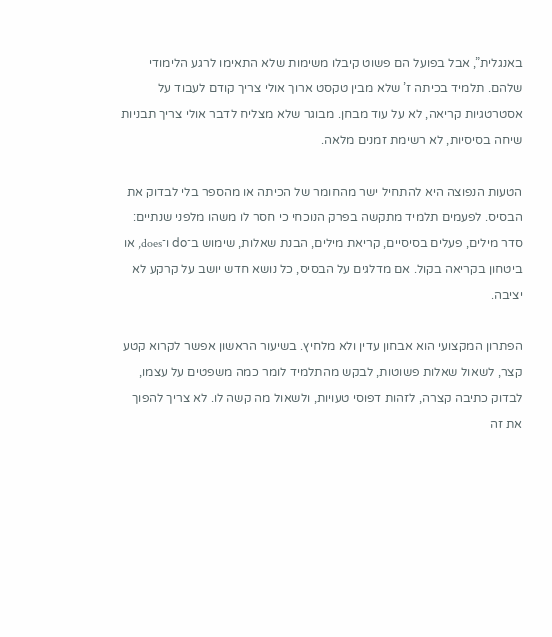באנגלית”, אבל בפועל הם פשוט קיבלו משימות שלא התאימו לרגע הלימודי שלהם. תלמיד בכיתה ז’ שלא מבין טקסט ארוך אולי צריך קודם לעבוד על אסטרטגיות קריאה, לא על עוד מבחן. מבוגר שלא מצליח לדבר אולי צריך תבניות שיחה בסיסיות, לא רשימת זמנים מלאה.

הטעות הנפוצה היא להתחיל ישר מהחומר של הכיתה או מהספר בלי לבדוק את הבסיס. לפעמים תלמיד מתקשה בפרק הנוכחי כי חסר לו משהו מלפני שנתיים: סדר מילים, פעלים בסיסיים, קריאת מילים, הבנת שאלות, שימוש ב־do ו־does, או ביטחון בקריאה בקול. אם מדלגים על הבסיס, כל נושא חדש יושב על קרקע לא יציבה.

הפתרון המקצועי הוא אבחון עדין ולא מלחיץ. בשיעור הראשון אפשר לקרוא קטע קצר, לשאול שאלות פשוטות, לבקש מהתלמיד לומר כמה משפטים על עצמו, לבדוק כתיבה קצרה, לזהות דפוסי טעויות, ולשאול מה קשה לו. לא צריך להפוך את זה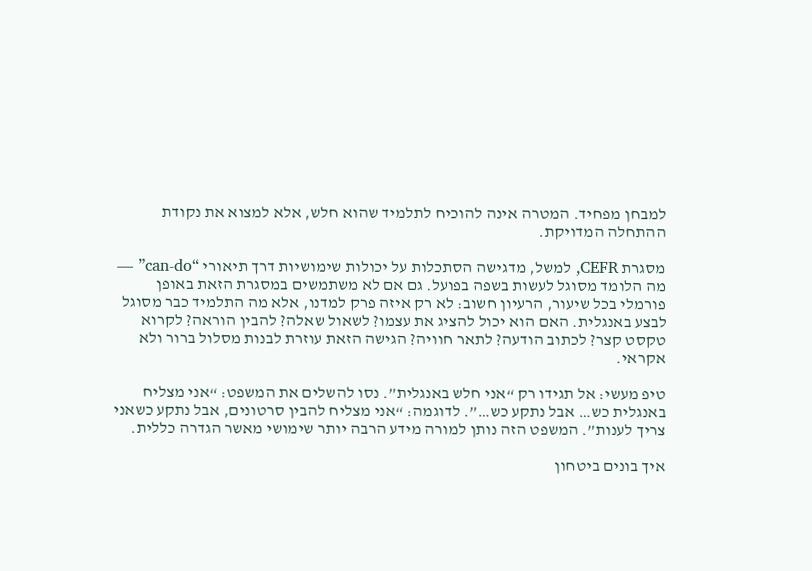למבחן מפחיד. המטרה אינה להוכיח לתלמיד שהוא חלש, אלא למצוא את נקודת ההתחלה המדויקת.

מסגרת CEFR, למשל, מדגישה הסתכלות על יכולות שימושיות דרך תיאורי “can-do” — מה הלומד מסוגל לעשות בשפה בפועל. גם אם לא משתמשים במסגרת הזאת באופן פורמלי בכל שיעור, הרעיון חשוב: לא רק איזה פרק למדנו, אלא מה התלמיד כבר מסוגל לבצע באנגלית. האם הוא יכול להציג את עצמו? לשאול שאלה? להבין הוראה? לקרוא טקסט קצר? לכתוב הודעה? לתאר חוויה? הגישה הזאת עוזרת לבנות מסלול ברור ולא אקראי.

טיפ מעשי: אל תגידו רק “אני חלש באנגלית”. נסו להשלים את המשפט: “אני מצליח באנגלית כש… אבל נתקע כש…”. לדוגמה: “אני מצליח להבין סרטונים, אבל נתקע כשאני צריך לענות”. המשפט הזה נותן למורה מידע הרבה יותר שימושי מאשר הגדרה כללית.

איך בונים ביטחון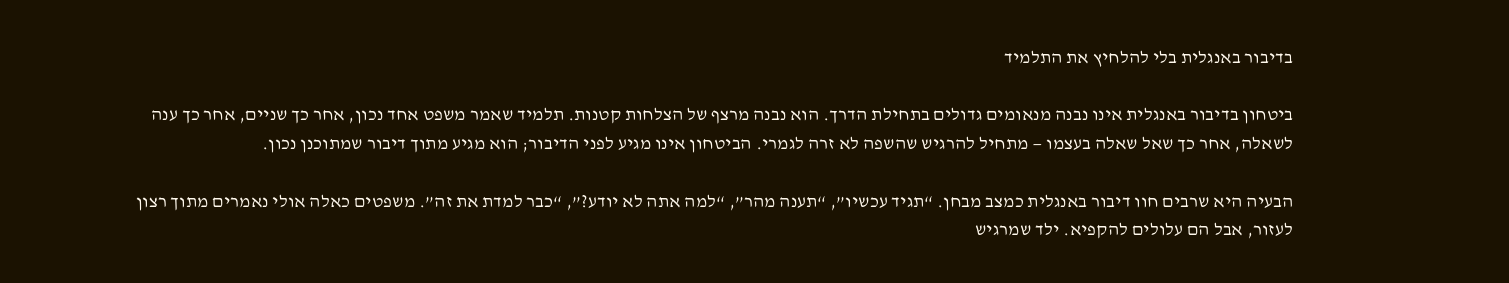בדיבור באנגלית בלי להלחיץ את התלמיד

ביטחון בדיבור באנגלית אינו נבנה מנאומים גדולים בתחילת הדרך. הוא נבנה מרצף של הצלחות קטנות. תלמיד שאמר משפט אחד נכון, אחר כך שניים, אחר כך ענה לשאלה, אחר כך שאל שאלה בעצמו — מתחיל להרגיש שהשפה לא זרה לגמרי. הביטחון אינו מגיע לפני הדיבור; הוא מגיע מתוך דיבור שמתוכנן נכון.

הבעיה היא שרבים חוו דיבור באנגלית כמצב מבחן. “תגיד עכשיו”, “תענה מהר”, “למה אתה לא יודע?”, “כבר למדת את זה”. משפטים כאלה אולי נאמרים מתוך רצון לעזור, אבל הם עלולים להקפיא. ילד שמרגיש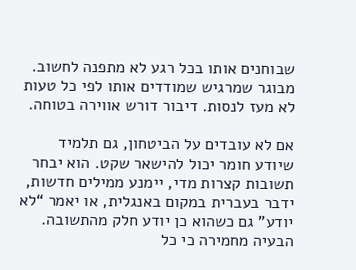שבוחנים אותו בכל רגע לא מתפנה לחשוב. מבוגר שמרגיש שמודדים אותו לפי כל טעות לא מעז לנסות. דיבור דורש אווירה בטוחה.

אם לא עובדים על הביטחון, גם תלמיד שיודע חומר יכול להישאר שקט. הוא יבחר תשובות קצרות מדי, יימנע ממילים חדשות, ידבר בעברית במקום באנגלית, או יאמר “לא יודע” גם כשהוא כן יודע חלק מהתשובה. הבעיה מחמירה כי כל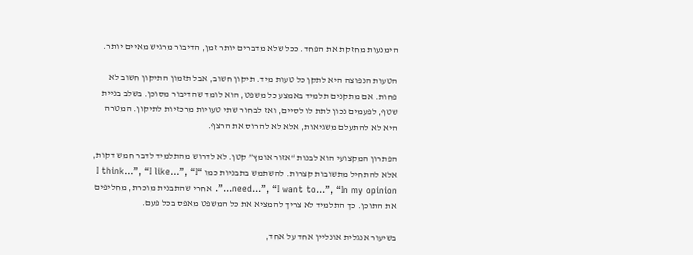הימנעות מחזקת את הפחד. ככל שלא מדברים יותר זמן, הדיבור מרגיש מאיים יותר.

הטעות הנפוצה היא לתקן כל טעות מיד. תיקון חשוב, אבל תזמון התיקון חשוב לא פחות. אם מתקנים תלמיד באמצע כל משפט, הוא לומד שהדיבור מסוכן. בשלב בניית שטף, לפעמים נכון לתת לו לסיים, ואז לבחור שתי טעויות מרכזיות לתיקון. המטרה היא לא להתעלם משגיאות, אלא לא להרוס את הרצף.

הפתרון המקצועי הוא לבנות “אזור אומץ” קטן. לא לדרוש מהתלמיד לדבר חמש דקות, אלא להתחיל מתשובות קצרות. להשתמש בתבניות כמו “I think…”, “I like…”, “I need…”, “I want to…”, “In my opinion…”. אחרי שהתבנית מוכרת, מחליפים את התוכן. כך התלמיד לא צריך להמציא את כל המשפט מאפס בכל פעם.

בשיעור אנגלית אונליין אחד על אחד,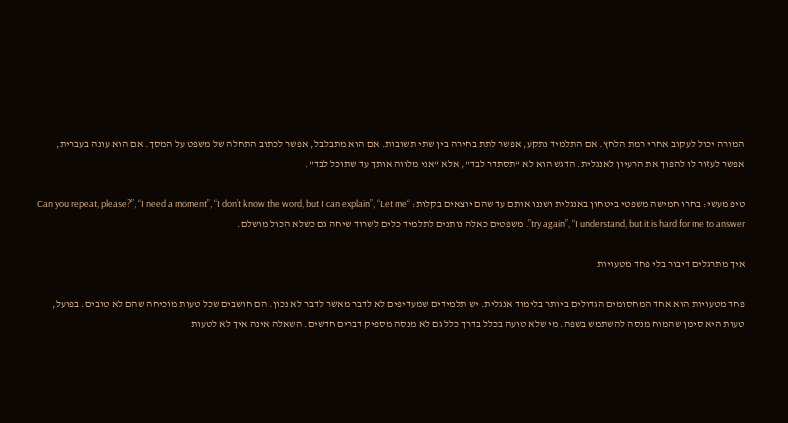המורה יכול לעקוב אחרי רמת הלחץ. אם התלמיד נתקע, אפשר לתת בחירה בין שתי תשובות. אם הוא מתבלבל, אפשר לכתוב התחלה של משפט על המסך. אם הוא עונה בעברית, אפשר לעזור לו להפוך את הרעיון לאנגלית. הדגש הוא לא “תסתדר לבד”, אלא “אני מלווה אותך עד שתוכל לבד”.

טיפ מעשי: בחרו חמישה משפטי ביטחון באנגלית ושננו אותם עד שהם יוצאים בקלות: “Can you repeat, please?”, “I need a moment”, “I don’t know the word, but I can explain”, “Let me try again”, “I understand, but it is hard for me to answer”. משפטים כאלה נותנים לתלמיד כלים לשרוד שיחה גם כשלא הכול מושלם.

איך מתרגלים דיבור בלי פחד מטעויות

פחד מטעויות הוא אחד המחסומים הגדולים ביותר בלימוד אנגלית. יש תלמידים שמעדיפים לא לדבר מאשר לדבר לא נכון. הם חושבים שכל טעות מוכיחה שהם לא טובים. בפועל, טעות היא סימן שהמוח מנסה להשתמש בשפה. מי שלא טועה בכלל בדרך כלל גם לא מנסה מספיק דברים חדשים. השאלה אינה איך לא לטעות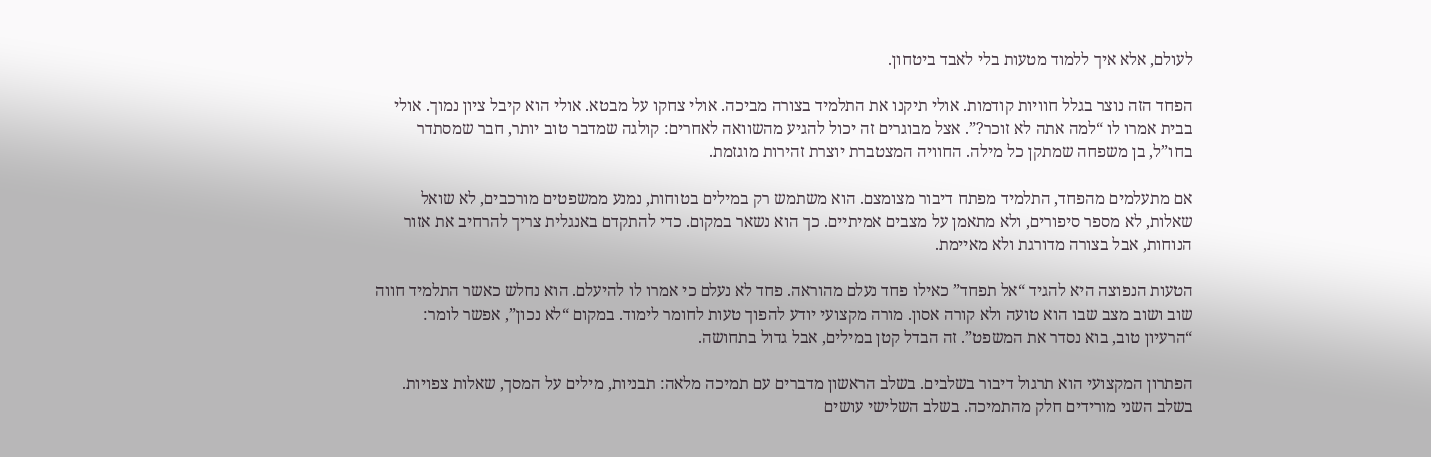לעולם, אלא איך ללמוד מטעות בלי לאבד ביטחון.

הפחד הזה נוצר בגלל חוויות קודמות. אולי תיקנו את התלמיד בצורה מביכה. אולי צחקו על מבטא. אולי הוא קיבל ציון נמוך. אולי בבית אמרו לו “למה אתה לא זוכר?”. אצל מבוגרים זה יכול להגיע מהשוואה לאחרים: קולגה שמדבר טוב יותר, חבר שמסתדר בחו”ל, בן משפחה שמתקן כל מילה. החוויה המצטברת יוצרת זהירות מוגזמת.

אם מתעלמים מהפחד, התלמיד מפתח דיבור מצומצם. הוא משתמש רק במילים בטוחות, נמנע ממשפטים מורכבים, לא שואל שאלות, לא מספר סיפורים, ולא מתאמן על מצבים אמיתיים. כך הוא נשאר במקום. כדי להתקדם באנגלית צריך להרחיב את אזור הנוחות, אבל בצורה מדורגת ולא מאיימת.

הטעות הנפוצה היא להגיד “אל תפחד” כאילו פחד נעלם מהוראה. פחד לא נעלם כי אמרו לו להיעלם. הוא נחלש כאשר התלמיד חווה שוב ושוב מצב שבו הוא טועה ולא קורה אסון. מורה מקצועי יודע להפוך טעות לחומר לימוד. במקום “לא נכון”, אפשר לומר: “הרעיון טוב, בוא נסדר את המשפט”. זה הבדל קטן במילים, אבל גדול בתחושה.

הפתרון המקצועי הוא תרגול דיבור בשלבים. בשלב הראשון מדברים עם תמיכה מלאה: תבניות, מילים על המסך, שאלות צפויות. בשלב השני מורידים חלק מהתמיכה. בשלב השלישי עושים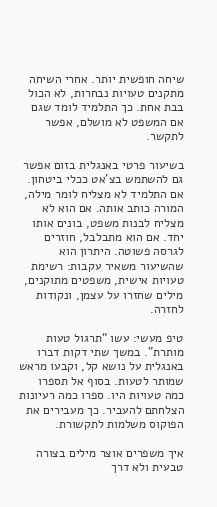שיחה חופשית יותר. אחרי השיחה מתקנים טעויות נבחרות, לא הכול בבת אחת. כך התלמיד לומד שגם אם המשפט לא מושלם, אפשר לתקשר.

בשיעור פרטי באנגלית בזום אפשר גם להשתמש בצ’אט ככלי ביטחון. אם התלמיד לא מצליח לומר מילה, המורה כותב אותה. אם הוא לא מצליח לבנות משפט, בונים אותו יחד. אם הוא מתבלבל, חוזרים לגרסה פשוטה. היתרון הוא שהשיעור משאיר עקבות: רשימת טעויות אישית, משפטים מתוקנים, מילים שחזרו על עצמן, ונקודות לחזרה.

טיפ מעשי: עשו “תרגול טעות מותרת”. במשך שתי דקות דברו באנגלית על נושא קל, וקבעו מראש שמותר לטעות. בסוף אל תספרו כמה טעויות היו. ספרו כמה רעיונות הצלחתם להעביר. כך מעבירים את הפוקוס משלמות לתקשורת.

איך משפרים אוצר מילים בצורה טבעית ולא דרך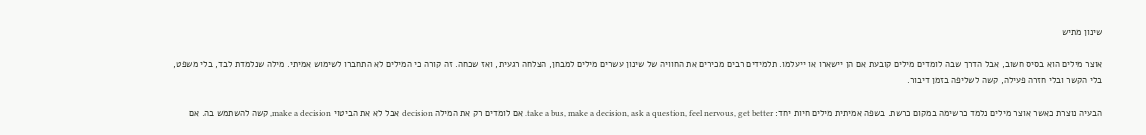שינון מתיש

אוצר מילים הוא בסיס חשוב, אבל הדרך שבה לומדים מילים קובעת אם הן יישארו או ייעלמו. תלמידים רבים מכירים את החוויה של שינון עשרים מילים למבחן, הצלחה רגעית, ואז שכחה. זה קורה כי המילים לא התחברו לשימוש אמיתי. מילה שנלמדת לבד, בלי משפט, בלי הקשר ובלי חזרה פעילה, קשה לשליפה בזמן דיבור.

הבעיה נוצרת כאשר אוצר מילים נלמד כרשימה במקום כרשת. בשפה אמיתית מילים חיות יחד: take a bus, make a decision, ask a question, feel nervous, get better. אם לומדים רק את המילה decision אבל לא את הביטוי make a decision, קשה להשתמש בה. אם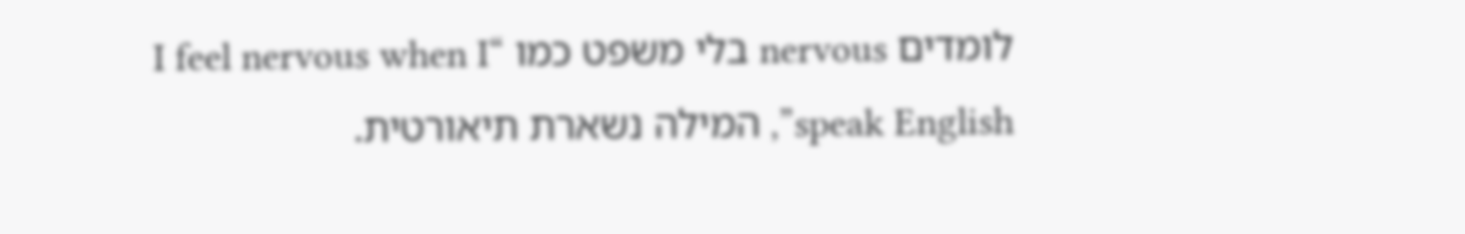לומדים nervous בלי משפט כמו “I feel nervous when I speak English”, המילה נשארת תיאורטית.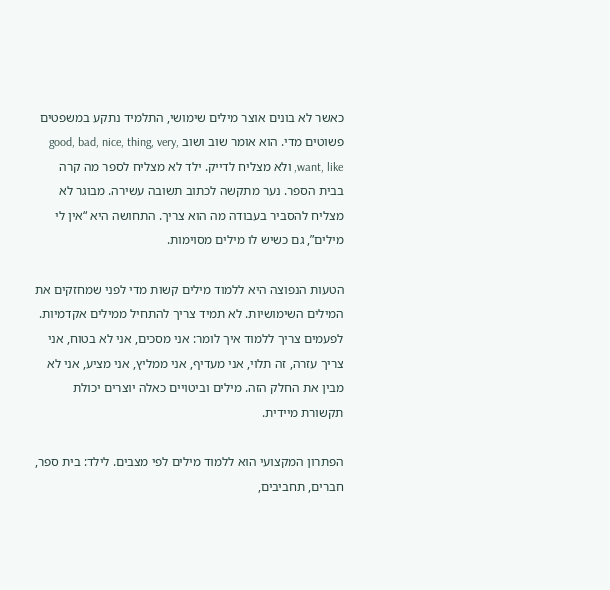כאשר לא בונים אוצר מילים שימושי, התלמיד נתקע במשפטים פשוטים מדי. הוא אומר שוב ושוב good, bad, nice, thing, very, want, like, ולא מצליח לדייק. ילד לא מצליח לספר מה קרה בבית הספר. נער מתקשה לכתוב תשובה עשירה. מבוגר לא מצליח להסביר בעבודה מה הוא צריך. התחושה היא “אין לי מילים”, גם כשיש לו מילים מסוימות.

הטעות הנפוצה היא ללמוד מילים קשות מדי לפני שמחזקים את המילים השימושיות. לא תמיד צריך להתחיל ממילים אקדמיות. לפעמים צריך ללמוד איך לומר: אני מסכים, אני לא בטוח, אני צריך עזרה, זה תלוי, אני מעדיף, אני ממליץ, אני מציע, אני לא מבין את החלק הזה. מילים וביטויים כאלה יוצרים יכולת תקשורת מיידית.

הפתרון המקצועי הוא ללמוד מילים לפי מצבים. לילד: בית ספר, חברים, תחביבים,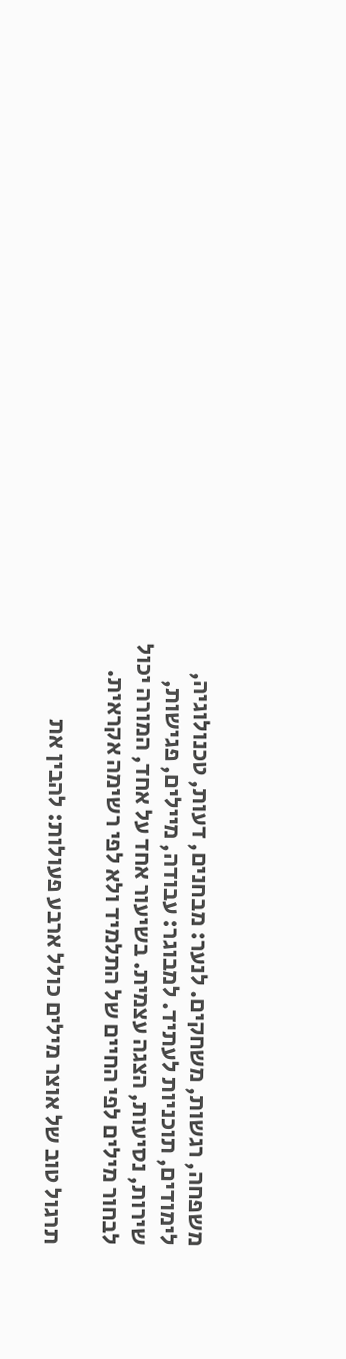משפחה, רגשות, משחקים. לנער: מבחנים, דעות, טכנולוגיה, לימודים, תוכניות לעתיד. למבוגר: עבודה, מיילים, פגישות, שירות, נסיעות, הצגה עצמית. בשיעור אחד על אחד, המורה יכול לבחור מילים לפי החיים של התלמיד ולא לפי רשימה אקראית.

תרגול טוב של אוצר מילים כולל ארבע פעולות: להבין את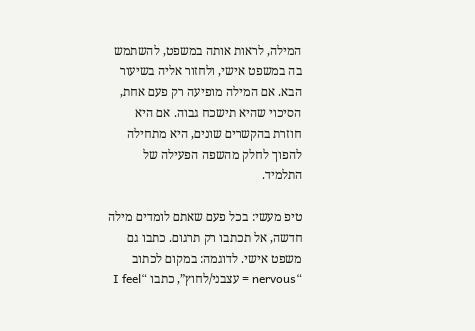המילה, לראות אותה במשפט, להשתמש בה במשפט אישי, ולחזור אליה בשיעור הבא. אם המילה מופיעה רק פעם אחת, הסיכוי שהיא תישכח גבוה. אם היא חוזרת בהקשרים שונים, היא מתחילה להפוך לחלק מהשפה הפעילה של התלמיד.

טיפ מעשי: בכל פעם שאתם לומדים מילה חדשה, אל תכתבו רק תרגום. כתבו גם משפט אישי. לדוגמה: במקום לכתוב “nervous = עצבני/לחוץ”, כתבו “I feel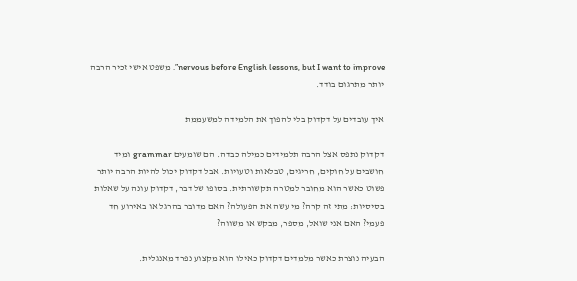nervous before English lessons, but I want to improve”. משפט אישי זכיר הרבה יותר מתרגום בודד.

איך עובדים על דקדוק בלי להפוך את הלמידה למשעממת

דקדוק נתפס אצל הרבה תלמידים כמילה כבדה. הם שומעים grammar ומיד חושבים על חוקים, חריגים, טבלאות וטעויות. אבל דקדוק יכול להיות הרבה יותר פשוט כאשר הוא מחובר למטרה תקשורתית. בסופו של דבר, דקדוק עונה על שאלות בסיסיות: מתי זה קרה? מי עשה את הפעולה? האם מדובר בהרגל או באירוע חד פעמי? האם אני שואל, מספר, מבקש או משווה?

הבעיה נוצרת כאשר מלמדים דקדוק כאילו הוא מקצוע נפרד מאנגלית.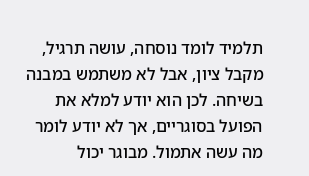תלמיד לומד נוסחה, עושה תרגיל, מקבל ציון, אבל לא משתמש במבנה בשיחה. לכן הוא יודע למלא את הפועל בסוגריים, אך לא יודע לומר מה עשה אתמול. מבוגר יכול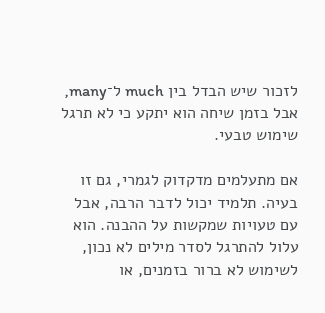לזכור שיש הבדל בין much ל־many, אבל בזמן שיחה הוא יתקע כי לא תרגל שימוש טבעי.

אם מתעלמים מדקדוק לגמרי, גם זו בעיה. תלמיד יכול לדבר הרבה, אבל עם טעויות שמקשות על ההבנה. הוא עלול להתרגל לסדר מילים לא נכון, לשימוש לא ברור בזמנים, או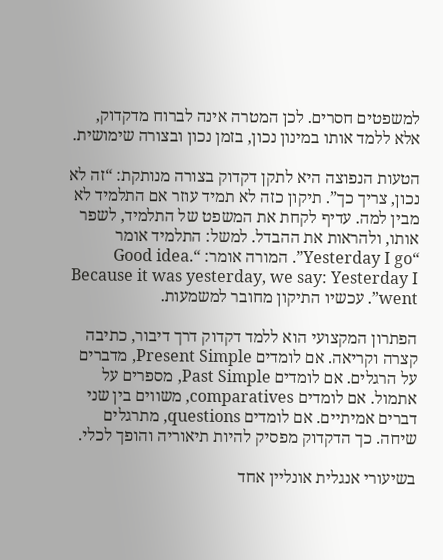למשפטים חסרים. לכן המטרה אינה לברוח מדקדוק, אלא ללמד אותו במינון נכון, בזמן נכון ובצורה שימושית.

הטעות הנפוצה היא לתקן דקדוק בצורה מנותקת: “זה לא נכון, צריך כך”. תיקון כזה לא תמיד עוזר אם התלמיד לא מבין למה. עדיף לקחת את המשפט של התלמיד, לשפר אותו, ולהראות את ההבדל. למשל: התלמיד אומר “Yesterday I go”. המורה אומר: “Good idea. Because it was yesterday, we say: Yesterday I went”. עכשיו התיקון מחובר למשמעות.

הפתרון המקצועי הוא ללמד דקדוק דרך דיבור, כתיבה קצרה וקריאה. אם לומדים Present Simple, מדברים על הרגלים. אם לומדים Past Simple, מספרים על אתמול. אם לומדים comparatives, משווים בין שני דברים אמיתיים. אם לומדים questions, מתרגלים שיחה. כך הדקדוק מפסיק להיות תיאוריה והופך לכלי.

בשיעורי אנגלית אונליין אחד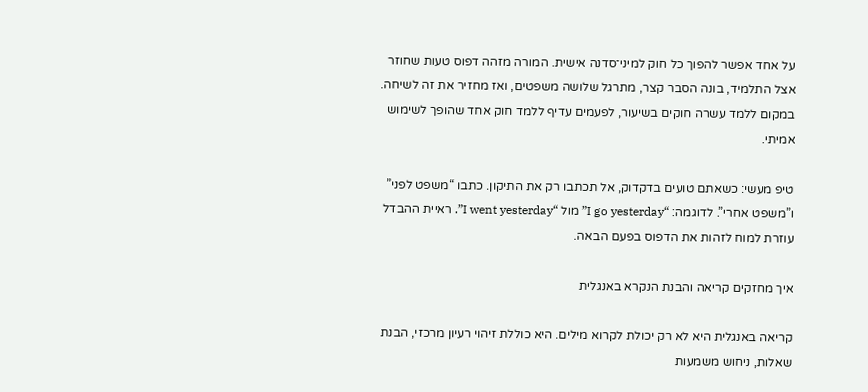על אחד אפשר להפוך כל חוק למיני־סדנה אישית. המורה מזהה דפוס טעות שחוזר אצל התלמיד, בונה הסבר קצר, מתרגל שלושה משפטים, ואז מחזיר את זה לשיחה. במקום ללמד עשרה חוקים בשיעור, לפעמים עדיף ללמד חוק אחד שהופך לשימוש אמיתי.

טיפ מעשי: כשאתם טועים בדקדוק, אל תכתבו רק את התיקון. כתבו “משפט לפני” ו”משפט אחרי”. לדוגמה: “I go yesterday” מול “I went yesterday”. ראיית ההבדל עוזרת למוח לזהות את הדפוס בפעם הבאה.

איך מחזקים קריאה והבנת הנקרא באנגלית

קריאה באנגלית היא לא רק יכולת לקרוא מילים. היא כוללת זיהוי רעיון מרכזי, הבנת שאלות, ניחוש משמעות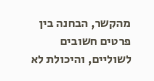מהקשר, הבחנה בין פרטים חשובים לשוליים, והיכולת לא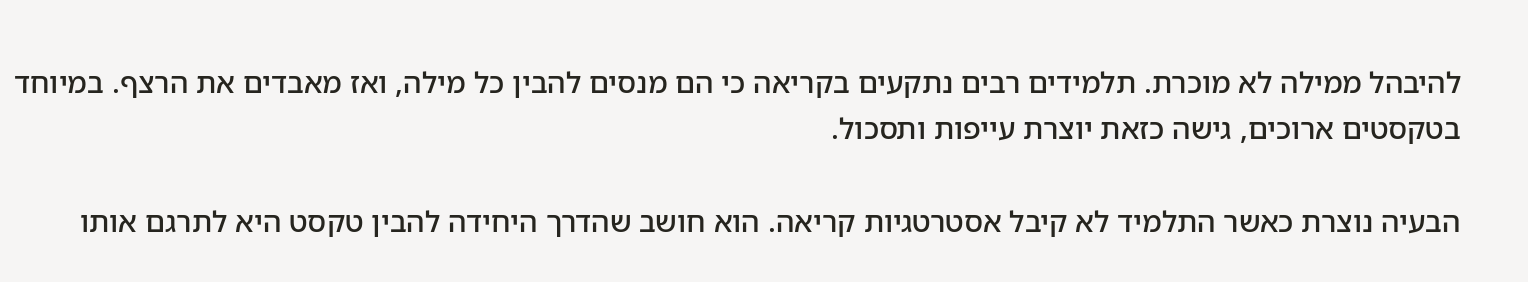להיבהל ממילה לא מוכרת. תלמידים רבים נתקעים בקריאה כי הם מנסים להבין כל מילה, ואז מאבדים את הרצף. במיוחד בטקסטים ארוכים, גישה כזאת יוצרת עייפות ותסכול.

הבעיה נוצרת כאשר התלמיד לא קיבל אסטרטגיות קריאה. הוא חושב שהדרך היחידה להבין טקסט היא לתרגם אותו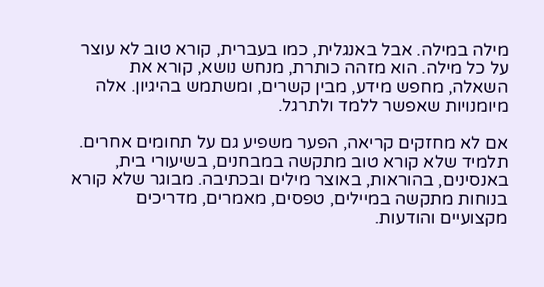מילה במילה. אבל באנגלית, כמו בעברית, קורא טוב לא עוצר על כל מילה. הוא מזהה כותרת, מנחש נושא, קורא את השאלה, מחפש מידע, מבין קשרים, ומשתמש בהיגיון. אלה מיומנויות שאפשר ללמד ולתרגל.

אם לא מחזקים קריאה, הפער משפיע גם על תחומים אחרים. תלמיד שלא קורא טוב מתקשה במבחנים, בשיעורי בית, באנסינים, בהוראות, באוצר מילים ובכתיבה. מבוגר שלא קורא בנוחות מתקשה במיילים, טפסים, מאמרים, מדריכים מקצועיים והודעות.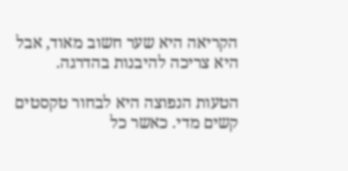הקריאה היא שער חשוב מאוד, אבל היא צריכה להיבנות בהדרגה.

הטעות הנפוצה היא לבחור טקסטים קשים מדי. כאשר כל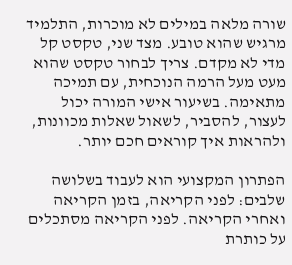שורה מלאה במילים לא מוכרות, התלמיד מרגיש שהוא טובע. מצד שני, טקסט קל מדי לא מקדם. צריך לבחור טקסט שהוא מעט מעל הרמה הנוכחית, עם תמיכה מתאימה. בשיעור אישי המורה יכול לעצור, להסביר, לשאול שאלות מכוונות, ולהראות איך קוראים חכם יותר.

הפתרון המקצועי הוא לעבוד בשלושה שלבים: לפני הקריאה, בזמן הקריאה ואחרי הקריאה. לפני הקריאה מסתכלים על כותרת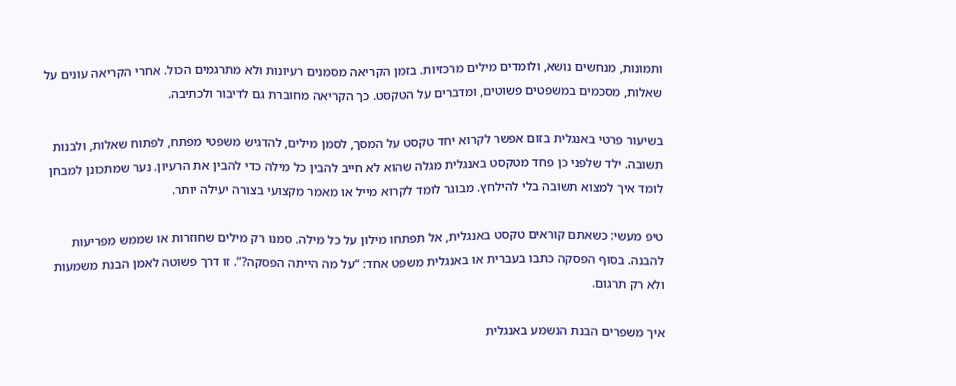ותמונות, מנחשים נושא, ולומדים מילים מרכזיות. בזמן הקריאה מסמנים רעיונות ולא מתרגמים הכול. אחרי הקריאה עונים על שאלות, מסכמים במשפטים פשוטים, ומדברים על הטקסט. כך הקריאה מחוברת גם לדיבור ולכתיבה.

בשיעור פרטי באנגלית בזום אפשר לקרוא יחד טקסט על המסך, לסמן מילים, להדגיש משפטי מפתח, לפתוח שאלות, ולבנות תשובה. ילד שלפני כן פחד מטקסט באנגלית מגלה שהוא לא חייב להבין כל מילה כדי להבין את הרעיון. נער שמתכונן למבחן לומד איך למצוא תשובה בלי להילחץ. מבוגר לומד לקרוא מייל או מאמר מקצועי בצורה יעילה יותר.

טיפ מעשי: כשאתם קוראים טקסט באנגלית, אל תפתחו מילון על כל מילה. סמנו רק מילים שחוזרות או שממש מפריעות להבנה. בסוף הפסקה כתבו בעברית או באנגלית משפט אחד: “על מה הייתה הפסקה?”. זו דרך פשוטה לאמן הבנת משמעות ולא רק תרגום.

איך משפרים הבנת הנשמע באנגלית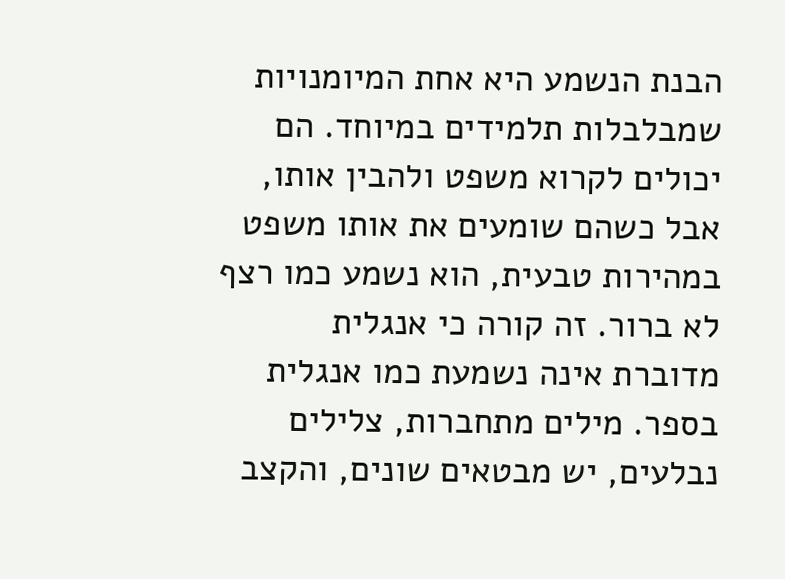הבנת הנשמע היא אחת המיומנויות שמבלבלות תלמידים במיוחד. הם יכולים לקרוא משפט ולהבין אותו, אבל כשהם שומעים את אותו משפט במהירות טבעית, הוא נשמע כמו רצף לא ברור. זה קורה כי אנגלית מדוברת אינה נשמעת כמו אנגלית בספר. מילים מתחברות, צלילים נבלעים, יש מבטאים שונים, והקצב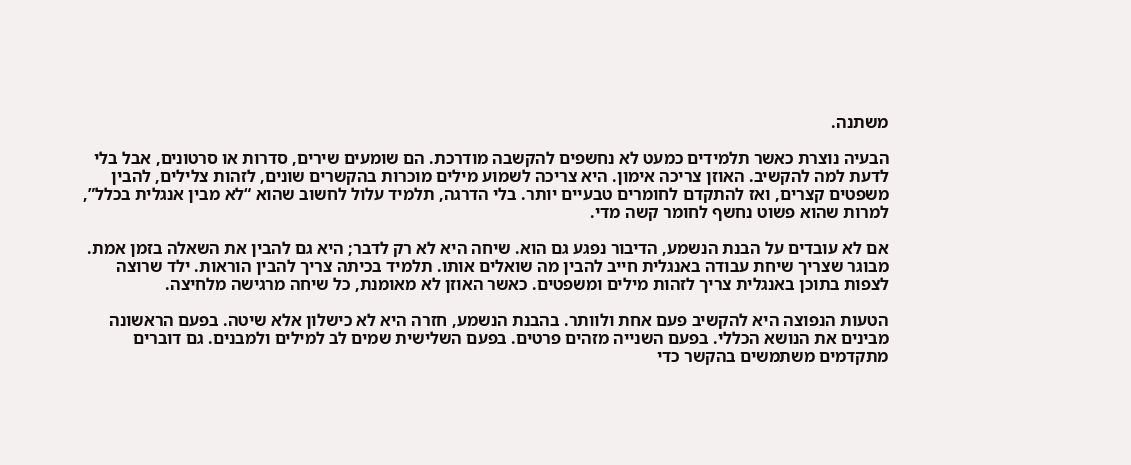משתנה.

הבעיה נוצרת כאשר תלמידים כמעט לא נחשפים להקשבה מודרכת. הם שומעים שירים, סדרות או סרטונים, אבל בלי לדעת למה להקשיב. האוזן צריכה אימון. היא צריכה לשמוע מילים מוכרות בהקשרים שונים, לזהות צלילים, להבין משפטים קצרים, ואז להתקדם לחומרים טבעיים יותר. בלי הדרגה, תלמיד עלול לחשוב שהוא “לא מבין אנגלית בכלל”, למרות שהוא פשוט נחשף לחומר קשה מדי.

אם לא עובדים על הבנת הנשמע, הדיבור נפגע גם הוא. שיחה היא לא רק לדבר; היא גם להבין את השאלה בזמן אמת. מבוגר שצריך שיחת עבודה באנגלית חייב להבין מה שואלים אותו. תלמיד בכיתה צריך להבין הוראות. ילד שרוצה לצפות בתוכן באנגלית צריך לזהות מילים ומשפטים. כאשר האוזן לא מאומנת, כל שיחה מרגישה מלחיצה.

הטעות הנפוצה היא להקשיב פעם אחת ולוותר. בהבנת הנשמע, חזרה היא לא כישלון אלא שיטה. בפעם הראשונה מבינים את הנושא הכללי. בפעם השנייה מזהים פרטים. בפעם השלישית שמים לב למילים ולמבנים. גם דוברים מתקדמים משתמשים בהקשר כדי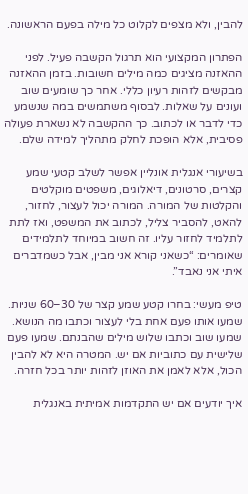להבין, ולא מצפים לקלוט כל מילה בפעם הראשונה.

הפתרון המקצועי הוא תרגול הקשבה פעיל. לפני ההאזנה מציגים כמה מילים חשובות. בזמן ההאזנה מבקשים לזהות רעיון כללי. אחר כך שומעים שוב ועונים על שאלות. לבסוף משתמשים במה שנשמע כדי לדבר או לכתוב. כך ההקשבה לא נשארת פעולה פסיבית, אלא הופכת לחלק מתהליך למידה שלם.

בשיעורי אנגלית אונליין אפשר לשלב קטעי שמע קצרים, סרטונים, דיאלוגים, משפטים מוקלטים והקלטות של המורה. המורה יכול לעצור, לחזור, להאט, להסביר צליל, לכתוב את המשפט, ואז לתת לתלמיד לחזור עליו. זה חשוב במיוחד לתלמידים שאומרים: “כשאני קורא אני מבין, אבל כשמדברים איתי אני נאבד”.

טיפ מעשי: בחרו קטע שמע קצר של 30–60 שניות. שמעו אותו פעם אחת בלי לעצור וכתבו מה הנושא. שמעו שוב וכתבו שלוש מילים שהבנתם. שמעו פעם שלישית עם כתוביות אם יש. המטרה היא לא להבין הכול, אלא לאמן את האוזן לזהות יותר בכל חזרה.

איך יודעים אם יש התקדמות אמיתית באנגלית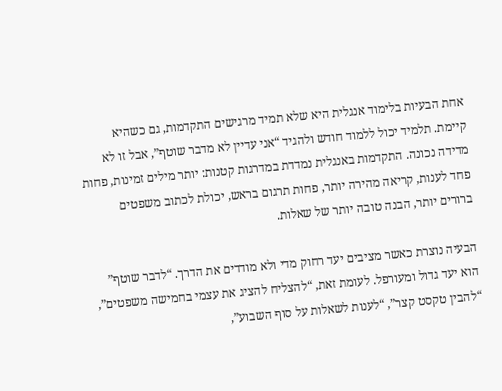אחת הבעיות בלימוד אנגלית היא שלא תמיד מרגישים התקדמות, גם כשהיא קיימת. תלמיד יכול ללמוד חודש ולהגיד “אני עדיין לא מדבר שוטף”, אבל זו לא מדידה נכונה. התקדמות באנגלית נמדדת במדרגות קטנות: יותר מילים זמינות, פחות פחד לענות, קריאה מהירה יותר, פחות תרגום בראש, יכולת לכתוב משפטים ברורים יותר, הבנה טובה יותר של שאלות.

הבעיה נוצרת כאשר מציבים יעד רחוק מדי ולא מודדים את הדרך. “לדבר שוטף” הוא יעד גדול ומעורפל. לעומת זאת, “להצליח להציג את עצמי בחמישה משפטים”, “להבין טקסט קצר”, “לענות לשאלות על סוף השבוע”,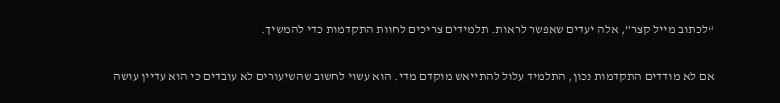“לכתוב מייל קצר”, אלה יעדים שאפשר לראות. תלמידים צריכים לחוות התקדמות כדי להמשיך.

אם לא מודדים התקדמות נכון, התלמיד עלול להתייאש מוקדם מדי. הוא עשוי לחשוב שהשיעורים לא עובדים כי הוא עדיין עושה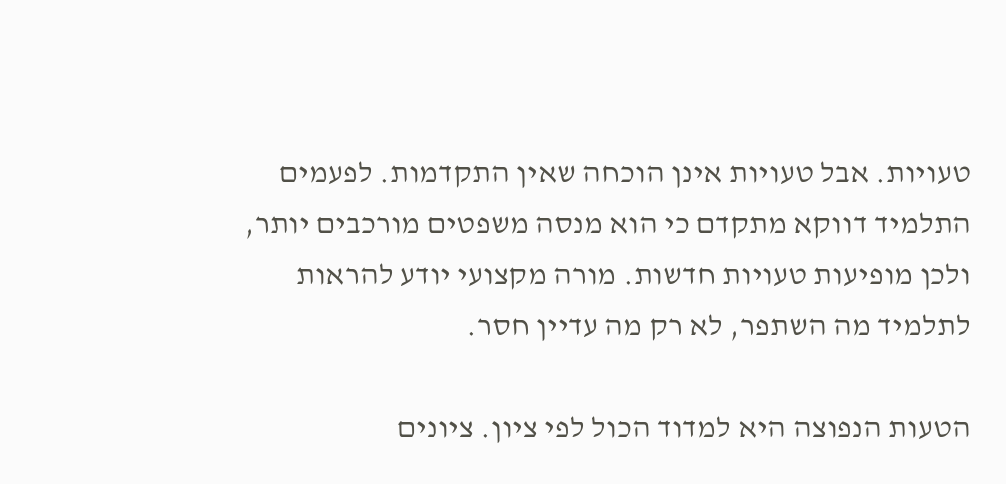טעויות. אבל טעויות אינן הוכחה שאין התקדמות. לפעמים התלמיד דווקא מתקדם כי הוא מנסה משפטים מורכבים יותר, ולכן מופיעות טעויות חדשות. מורה מקצועי יודע להראות לתלמיד מה השתפר, לא רק מה עדיין חסר.

הטעות הנפוצה היא למדוד הכול לפי ציון. ציונים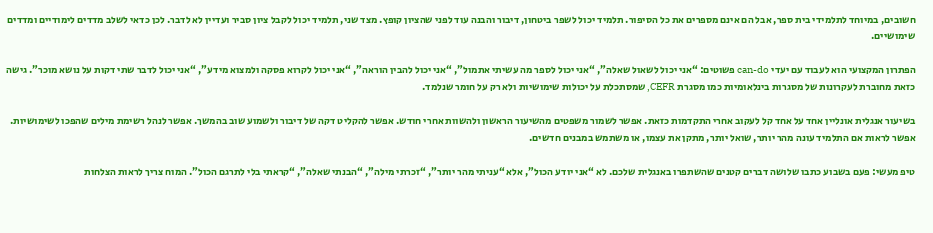חשובים, במיוחד לתלמידי בית ספר, אבל הם אינם מספרים את כל הסיפור. תלמיד יכול לשפר ביטחון, דיבור והבנה עוד לפני שהציון קופץ. מצד שני, תלמיד יכול לקבל ציון סביר ועדיין לא לדבר. לכן כדאי לשלב מדדים לימודיים ומדדים שימושיים.

הפתרון המקצועי הוא לעבוד עם יעדי can-do פשוטים: “אני יכול לשאול שאלה”, “אני יכול לספר מה עשיתי אתמול”, “אני יכול להבין הוראה”, “אני יכול לקרוא פסקה ולמצוא מידע”, “אני יכול לדבר שתי דקות על נושא מוכר”. גישה כזאת מחוברת לעקרונות של מסגרות בינלאומיות כמו מסגרת CEFR, שמסתכלת על יכולות שימושיות ולא רק על חומר שנלמד.

בשיעור אנגלית אונליין אחד על אחד קל לעקוב אחרי התקדמות כזאת. אפשר לשמור משפטים מהשיעור הראשון ולהשוות אחרי חודש. אפשר להקליט דקה של דיבור ולשמוע שוב בהמשך. אפשר לנהל רשימת מילים שהפכו לשימושיות. אפשר לראות אם התלמיד עונה מהר יותר, שואל יותר, מתקן את עצמו, או משתמש במבנים חדשים.

טיפ מעשי: פעם בשבוע כתבו שלושה דברים קטנים שהשתפרו באנגלית שלכם. לא “אני יודע הכול”, אלא “עניתי מהר יותר”, “זכרתי מילה”, “הבנתי שאלה”, “קראתי בלי לתרגם הכול”. המוח צריך לראות הצלחות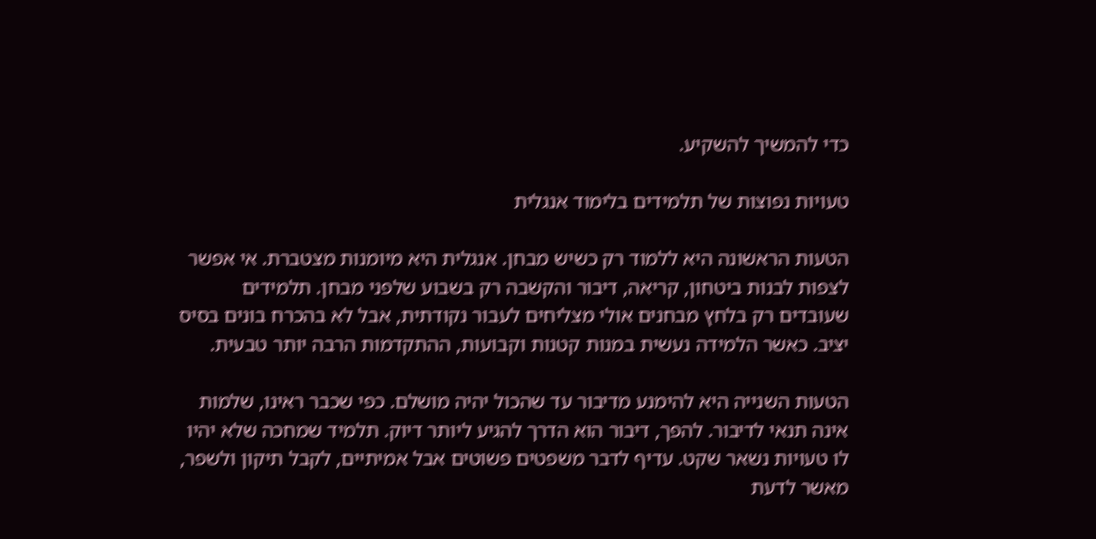כדי להמשיך להשקיע.

טעויות נפוצות של תלמידים בלימוד אנגלית

הטעות הראשונה היא ללמוד רק כשיש מבחן. אנגלית היא מיומנות מצטברת. אי אפשר לצפות לבנות ביטחון, קריאה, דיבור והקשבה רק בשבוע שלפני מבחן. תלמידים שעובדים רק בלחץ מבחנים אולי מצליחים לעבור נקודתית, אבל לא בהכרח בונים בסיס יציב. כאשר הלמידה נעשית במנות קטנות וקבועות, ההתקדמות הרבה יותר טבעית.

הטעות השנייה היא להימנע מדיבור עד שהכול יהיה מושלם. כפי שכבר ראינו, שלמות אינה תנאי לדיבור. להפך, דיבור הוא הדרך להגיע ליותר דיוק. תלמיד שמחכה שלא יהיו לו טעויות נשאר שקט. עדיף לדבר משפטים פשוטים אבל אמיתיים, לקבל תיקון ולשפר, מאשר לדעת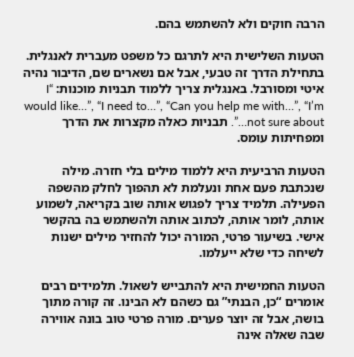הרבה חוקים ולא להשתמש בהם.

הטעות השלישית היא לתרגם כל משפט מעברית לאנגלית. בתחילת הדרך זה טבעי, אבל אם נשארים שם, הדיבור נהיה איטי ומסורבל. באנגלית צריך ללמוד תבניות מוכנות: “I would like…”, “I need to…”, “Can you help me with…”, “I’m not sure about…”. תבניות כאלה מקצרות את הדרך ומפחיתות עומס.

הטעות הרביעית היא ללמוד מילים בלי חזרה. מילה שנכתבת פעם אחת ונעלמת לא תהפוך לחלק מהשפה הפעילה. תלמיד צריך לפגוש אותה שוב בקריאה, לשמוע אותה, לומר אותה, לכתוב אותה ולהשתמש בה בהקשר אישי. בשיעור פרטי, המורה יכול להחזיר מילים ישנות לשיחה כדי שלא ייעלמו.

הטעות החמישית היא להתבייש לשאול. תלמידים רבים אומרים “כן, הבנתי” גם כשהם לא הבינו. זה קורה מתוך בושה, אבל זה יוצר פערים. מורה פרטי טוב בונה אווירה שבה שאלה אינה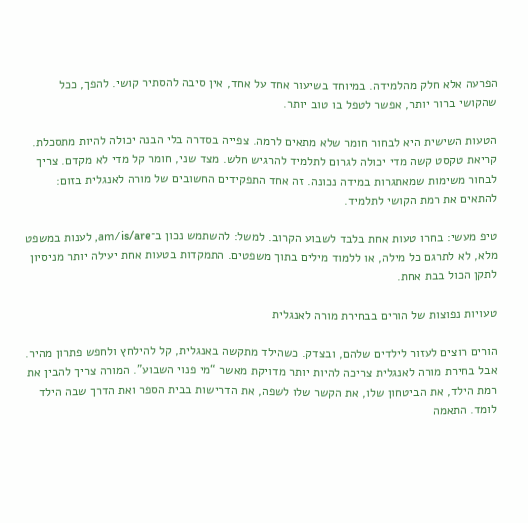הפרעה אלא חלק מהלמידה. במיוחד בשיעור אחד על אחד, אין סיבה להסתיר קושי. להפך, ככל שהקושי ברור יותר, אפשר לטפל בו טוב יותר.

הטעות השישית היא לבחור חומר שלא מתאים לרמה. צפייה בסדרה בלי הבנה יכולה להיות מתסכלת. קריאת טקסט קשה מדי יכולה לגרום לתלמיד להרגיש חלש. מצד שני, חומר קל מדי לא מקדם. צריך לבחור משימות שמאתגרות במידה נכונה. זה אחד התפקידים החשובים של מורה לאנגלית בזום: להתאים את רמת הקושי לתלמיד.

טיפ מעשי: בחרו טעות אחת בלבד לשבוע הקרוב. למשל: להשתמש נכון ב־am/is/are, לענות במשפט מלא, לא לתרגם כל מילה, או ללמוד מילים בתוך משפטים. התמקדות בטעות אחת יעילה יותר מניסיון לתקן הכול בבת אחת.

טעויות נפוצות של הורים בבחירת מורה לאנגלית

הורים רוצים לעזור לילדים שלהם, ובצדק. כשהילד מתקשה באנגלית, קל להילחץ ולחפש פתרון מהיר. אבל בחירת מורה לאנגלית צריכה להיות יותר מדויקת מאשר “מי פנוי השבוע”. המורה צריך להבין את רמת הילד, את הביטחון שלו, את הקשר שלו לשפה, את הדרישות בבית הספר ואת הדרך שבה הילד לומד. התאמה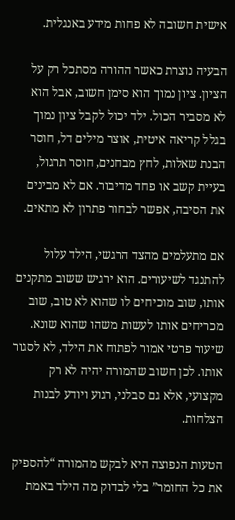אישית חשובה לא פחות מידע באנגלית.

הבעיה נוצרת כאשר ההורה מסתכל רק על הציון. ציון נמוך הוא סימן חשוב, אבל הוא לא מסביר הכול. ילד יכול לקבל ציון נמוך בגלל קריאה איטית, אוצר מילים דל, חוסר הבנת שאלות, לחץ מבחנים, חוסר תרגול, בעיית קשב או פחד מדיבור. אם לא מבינים את הסיבה, אפשר לבחור פתרון לא מתאים.

אם מתעלמים מהצד הרגשי, הילד עלול להתנגד לשיעורים. הוא ירגיש ששוב מתקנים אותו, שוב מוכיחים לו שהוא לא טוב, שוב מכריחים אותו לעשות משהו שהוא שונא. שיעור פרטי אמור לפתוח את הילד, לא לסגור אותו. לכן חשוב שהמורה יהיה לא רק מקצועי, אלא גם סבלני, רגוע ויודע לבנות הצלחות.

הטעות הנפוצה היא לבקש מהמורה “להספיק את כל החומר” בלי לבדוק מה הילד באמת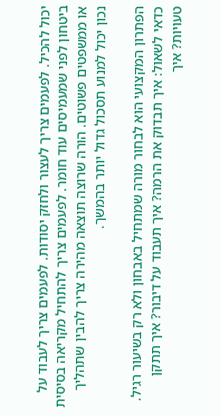יכול להכיל. לפעמים צריך לעצור ולחזק יסודות. לפעמים צריך לעבוד על ביטחון לפני שמעמיסים עוד חומר. לפעמים צריך להתחיל מקריאה בסיסית או ממשפטים פשוטים. הורה שרוצה תוצאה מהירה צריך להבין שתהליך נכון יכול למנוע תסכול גדול יותר בהמשך.

הפתרון המקצועי הוא לבחור מורה שמתחיל באבחון ולא רק בשיעור רגיל. כדאי לשאול: איך תבדוק את הרמה? איך תעבוד על דיבור? איך תתקן טעויות? איך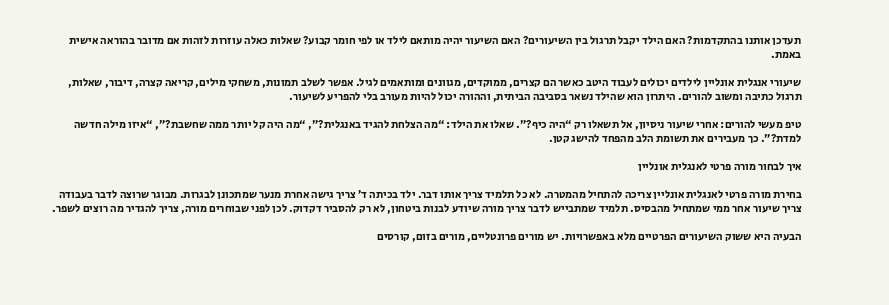תעדכן אותנו בהתקדמות? האם הילד יקבל תרגול בין השיעורים? האם השיעור יהיה מותאם לילד או לפי חומר קבוע? שאלות כאלה עוזרות לזהות אם מדובר בהוראה אישית באמת.

שיעורי אנגלית אונליין לילדים יכולים לעבוד היטב כאשר הם קצרים, ממוקדים, מגוונים ומותאמים לגיל. אפשר לשלב תמונות, משחקי מילים, קריאה קצרה, דיבור, שאלות, תרגול כתיבה ומשוב להורים. היתרון הוא שהילד נשאר בסביבה הביתית, וההורה יכול להיות מעורב בלי להפריע לשיעור.

טיפ מעשי להורים: אחרי שיעור ניסיון, אל תשאלו רק “היה כיף?”. שאלו את הילד: “מה הצלחת להגיד באנגלית?”, “מה היה קל יותר ממה שחשבת?”, “איזו מילה חדשה למדת?”. כך מעבירים את תשומת הלב מהפחד להישג קטן.

איך לבחור מורה פרטי לאנגלית אונליין

בחירת מורה פרטי לאנגלית אונליין צריכה להתחיל מהמטרה. לא כל תלמיד צריך אותו דבר. ילד בכיתה ד’ צריך גישה אחרת מנער שמתכונן לבגרות. מבוגר שרוצה לדבר בעבודה צריך שיעור אחר ממי שמתחיל מהבסיס. תלמיד שמתבייש לדבר צריך מורה שיודע לבנות ביטחון, לא רק להסביר דקדוק. לכן לפני שבוחרים מורה, צריך להגדיר מה רוצים לשפר.

הבעיה היא ששוק השיעורים הפרטיים מלא באפשרויות. יש מורים פרונטליים, מורים בזום, קורסים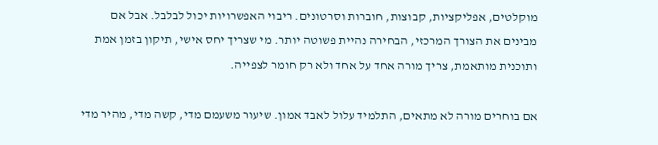מוקלטים, אפליקציות, קבוצות, חוברות וסרטונים. ריבוי האפשרויות יכול לבלבל. אבל אם מבינים את הצורך המרכזי, הבחירה נהיית פשוטה יותר. מי שצריך יחס אישי, תיקון בזמן אמת ותוכנית מותאמת, צריך מורה אחד על אחד ולא רק חומר לצפייה.

אם בוחרים מורה לא מתאים, התלמיד עלול לאבד אמון. שיעור משעמם מדי, קשה מדי, מהיר מדי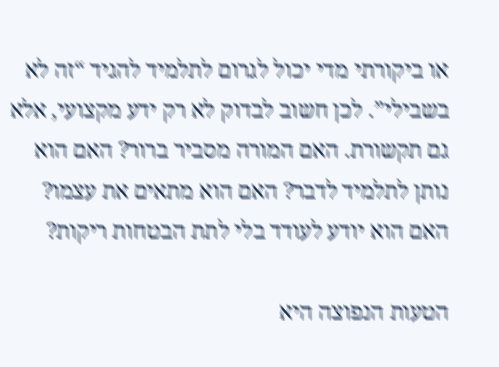או ביקורתי מדי יכול לגרום לתלמיד להגיד “זה לא בשבילי”. לכן חשוב לבדוק לא רק ידע מקצועי, אלא גם תקשורת. האם המורה מסביר ברור? האם הוא נותן לתלמיד לדבר? האם הוא מתאים את עצמו? האם הוא יודע לעודד בלי לתת הבטחות ריקות?

הטעות הנפוצה היא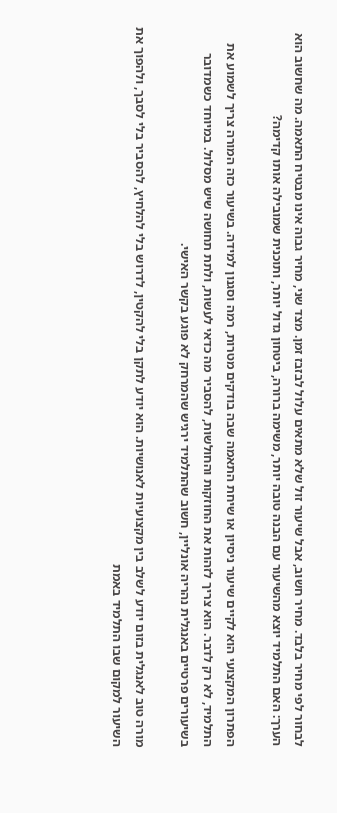לבחור לפי מחיר בלבד. מחיר חשוב, אבל שיעור זול שלא מתאים עלול לבזבז זמן. מצד שני, מחיר גבוה אינו מבטיח התאמה. מה שחשוב הוא הערך: האם התלמיד יוצא מהשיעור עם הבנה טובה יותר, משימה ברורה, ביטחון גדול יותר, ותוכנית שמובילה אותו קדימה?

הפתרון המקצועי הוא לקיים שיעור ניסיון או שיחת התאמה שבה בודקים מטרות, רמה וסגנון למידה. בשיעור כזה המורה צריך לשמוע את התלמיד, לא רק לדבר. הוא צריך לזהות את החוזקות והחולשות, להסביר מה כדאי לעשות, ולתת תחושה שיש מסלול. במיוחד כשמדובר בשיעורים פרטיים באנגלית נהריה אונליין, חשוב שהתלמיד ירגיש שהמרחק לא פוגע בקשר האישי.

מורה טוב לאנגלית בזום יודע לשלב בין מקצועיות לאנושיות. הוא יודע לתקן בלי להקטין, לדרוש בלי להלחיץ, להסביר בלי לסבך, ולהפוך את השיעור למקום שבו התלמיד באמת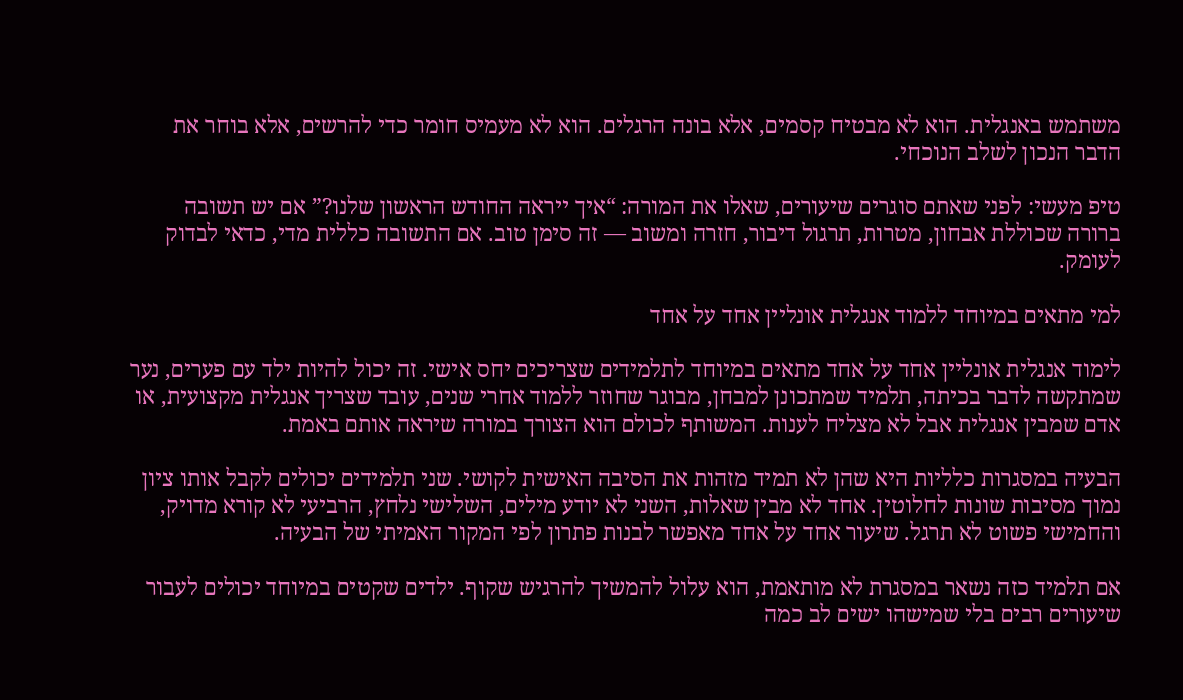משתמש באנגלית. הוא לא מבטיח קסמים, אלא בונה הרגלים. הוא לא מעמיס חומר כדי להרשים, אלא בוחר את הדבר הנכון לשלב הנוכחי.

טיפ מעשי: לפני שאתם סוגרים שיעורים, שאלו את המורה: “איך ייראה החודש הראשון שלנו?” אם יש תשובה ברורה שכוללת אבחון, מטרות, תרגול דיבור, חזרה ומשוב — זה סימן טוב. אם התשובה כללית מדי, כדאי לבדוק לעומק.

למי מתאים במיוחד ללמוד אנגלית אונליין אחד על אחד

לימוד אנגלית אונליין אחד על אחד מתאים במיוחד לתלמידים שצריכים יחס אישי. זה יכול להיות ילד עם פערים, נער שמתקשה לדבר בכיתה, תלמיד שמתכונן למבחן, מבוגר שחוזר ללמוד אחרי שנים, עובד שצריך אנגלית מקצועית, או אדם שמבין אנגלית אבל לא מצליח לענות. המשותף לכולם הוא הצורך במורה שיראה אותם באמת.

הבעיה במסגרות כלליות היא שהן לא תמיד מזהות את הסיבה האישית לקושי. שני תלמידים יכולים לקבל אותו ציון נמוך מסיבות שונות לחלוטין. אחד לא מבין שאלות, השני לא יודע מילים, השלישי נלחץ, הרביעי לא קורא מדויק, והחמישי פשוט לא תרגל. שיעור אחד על אחד מאפשר לבנות פתרון לפי המקור האמיתי של הבעיה.

אם תלמיד כזה נשאר במסגרת לא מותאמת, הוא עלול להמשיך להרגיש שקוף. ילדים שקטים במיוחד יכולים לעבור שיעורים רבים בלי שמישהו ישים לב כמה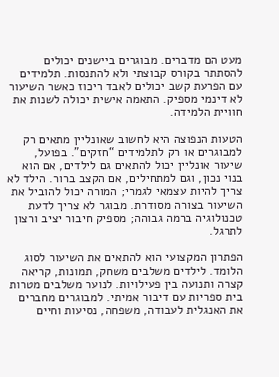מעט הם מדברים. מבוגרים ביישנים יכולים להסתתר בקורס קבוצתי ולא להתנסות. תלמידים עם הפרעת קשב יכולים לאבד ריכוז כאשר השיעור לא דינמי מספיק. התאמה אישית יכולה לשנות את חוויית הלמידה.

הטעות הנפוצה היא לחשוב שאונליין מתאים רק למבוגרים או רק לתלמידים “חזקים”. בפועל, שיעור אונליין יכול להתאים גם לילדים, אם הוא בנוי נכון, וגם למתחילים, אם הקצב ברור. הילד לא צריך להיות עצמאי לגמרי; המורה יכול להוביל את השיעור בצורה מסודרת. מבוגר לא צריך לדעת טכנולוגיה ברמה גבוהה; מספיק חיבור יציב ורצון לתרגל.

הפתרון המקצועי הוא להתאים את השיעור לסוג הלומד. לילדים משלבים משחק, תמונות, קריאה קצרה ותנועה בין פעילויות. לנוער משלבים מטרות בית ספריות עם דיבור אמיתי. למבוגרים מחברים את האנגלית לעבודה, משפחה, נסיעות וחיים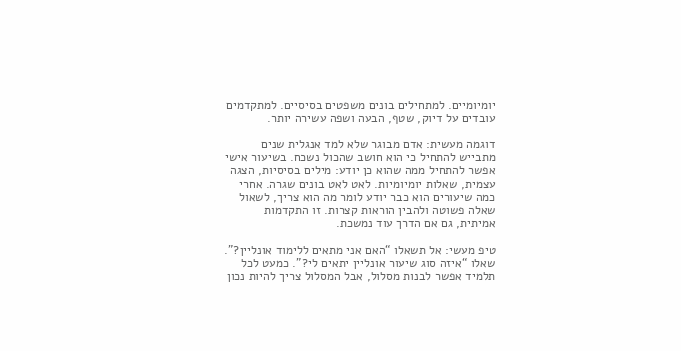יומיומיים. למתחילים בונים משפטים בסיסיים. למתקדמים עובדים על דיוק, שטף, הבעה ושפה עשירה יותר.

דוגמה מעשית: אדם מבוגר שלא למד אנגלית שנים מתבייש להתחיל כי הוא חושב שהכול נשכח. בשיעור אישי אפשר להתחיל ממה שהוא כן יודע: מילים בסיסיות, הצגה עצמית, שאלות יומיומיות. לאט לאט בונים שגרה. אחרי כמה שיעורים הוא כבר יודע לומר מה הוא צריך, לשאול שאלה פשוטה ולהבין הוראות קצרות. זו התקדמות אמיתית, גם אם הדרך עוד נמשכת.

טיפ מעשי: אל תשאלו “האם אני מתאים ללימוד אונליין?”. שאלו “איזה סוג שיעור אונליין יתאים לי?”. כמעט לכל תלמיד אפשר לבנות מסלול, אבל המסלול צריך להיות נכון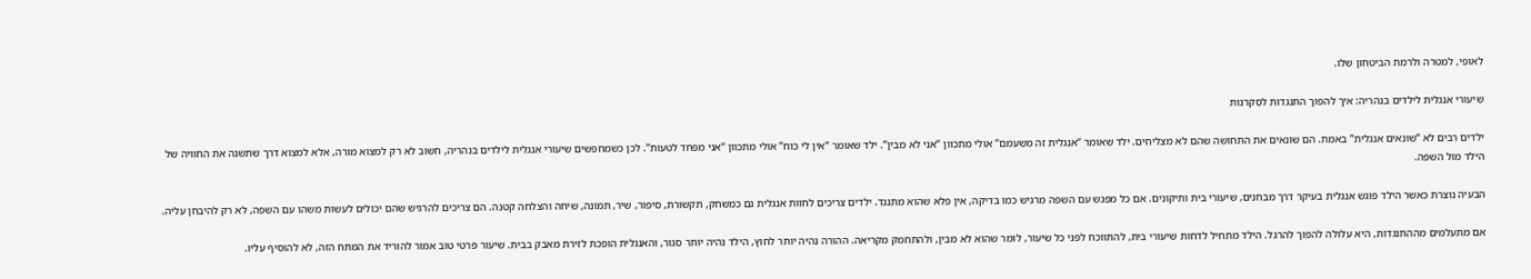לאופי, למטרה ולרמת הביטחון שלו.

שיעורי אנגלית לילדים בנהריה: איך להפוך התנגדות לסקרנות

ילדים רבים לא “שונאים אנגלית” באמת. הם שונאים את התחושה שהם לא מצליחים. ילד שאומר “אנגלית זה משעמם” אולי מתכוון “אני לא מבין”. ילד שאומר “אין לי כוח” אולי מתכוון “אני מפחד לטעות”. לכן כשמחפשים שיעורי אנגלית לילדים בנהריה, חשוב לא רק למצוא מורה, אלא למצוא דרך שתשנה את החוויה של הילד מול השפה.

הבעיה נוצרת כאשר הילד פוגש אנגלית בעיקר דרך מבחנים, שיעורי בית ותיקונים. אם כל מפגש עם השפה מרגיש כמו בדיקה, אין פלא שהוא מתנגד. ילדים צריכים לחוות אנגלית גם כמשחק, תקשורת, סיפור, שיר, תמונה, שיחה והצלחה קטנה. הם צריכים להרגיש שהם יכולים לעשות משהו עם השפה, לא רק להיבחן עליה.

אם מתעלמים מההתנגדות, היא עלולה להפוך להרגל. הילד מתחיל לדחות שיעורי בית, להתווכח לפני כל שיעור, לומר שהוא לא מבין, ולהתחמק מקריאה. ההורה נהיה יותר לחוץ, הילד נהיה יותר סגור, והאנגלית הופכת לזירת מאבק בבית. שיעור פרטי טוב אמור להוריד את המתח הזה, לא להוסיף עליו.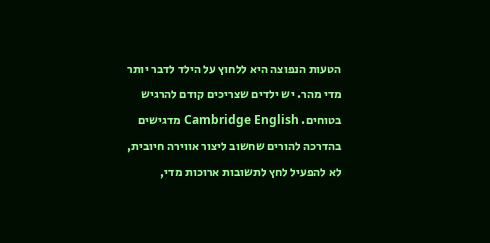הטעות הנפוצה היא ללחוץ על הילד לדבר יותר מדי מהר. יש ילדים שצריכים קודם להרגיש בטוחים. Cambridge English מדגישים בהדרכה להורים שחשוב ליצור אווירה חיובית, לא להפעיל לחץ לתשובות ארוכות מדי,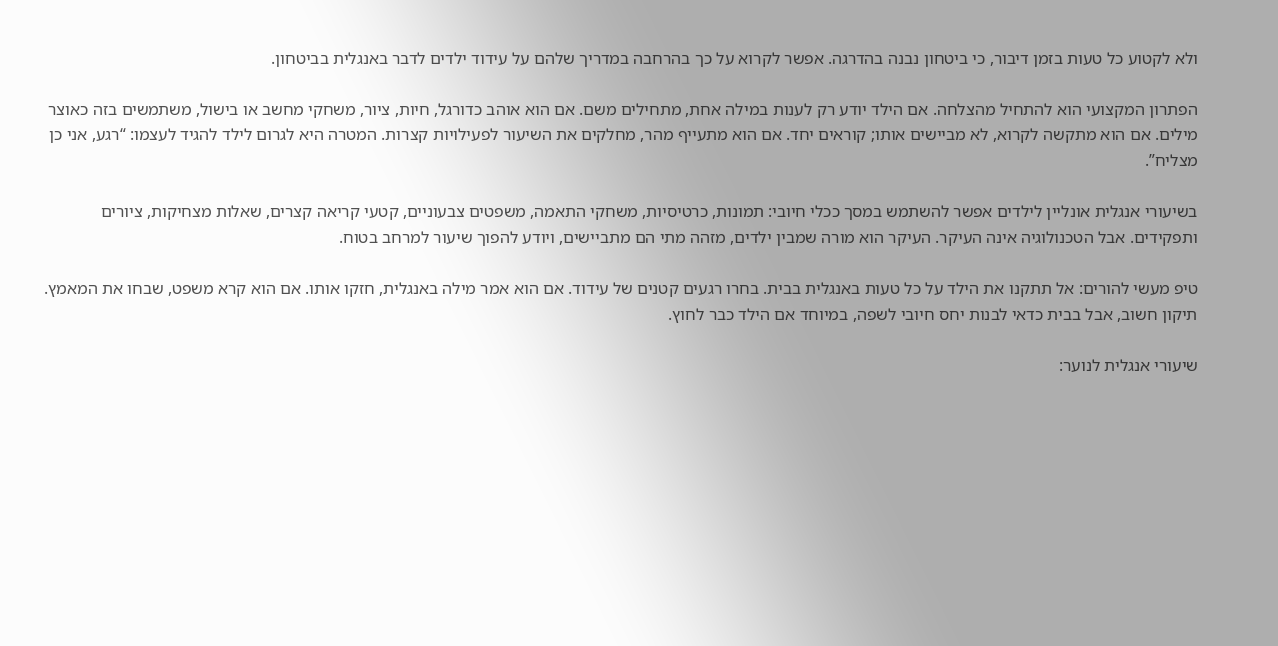ולא לקטוע כל טעות בזמן דיבור, כי ביטחון נבנה בהדרגה. אפשר לקרוא על כך בהרחבה במדריך שלהם על עידוד ילדים לדבר באנגלית בביטחון.

הפתרון המקצועי הוא להתחיל מהצלחה. אם הילד יודע רק לענות במילה אחת, מתחילים משם. אם הוא אוהב כדורגל, חיות, ציור, משחקי מחשב או בישול, משתמשים בזה כאוצר מילים. אם הוא מתקשה לקרוא, לא מביישים אותו; קוראים יחד. אם הוא מתעייף מהר, מחלקים את השיעור לפעילויות קצרות. המטרה היא לגרום לילד להגיד לעצמו: “רגע, אני כן מצליח”.

בשיעורי אנגלית אונליין לילדים אפשר להשתמש במסך ככלי חיובי: תמונות, כרטיסיות, משחקי התאמה, משפטים צבעוניים, קטעי קריאה קצרים, שאלות מצחיקות, ציורים ותפקידים. אבל הטכנולוגיה אינה העיקר. העיקר הוא מורה שמבין ילדים, מזהה מתי הם מתביישים, ויודע להפוך שיעור למרחב בטוח.

טיפ מעשי להורים: אל תתקנו את הילד על כל טעות באנגלית בבית. בחרו רגעים קטנים של עידוד. אם הוא אמר מילה באנגלית, חזקו אותו. אם הוא קרא משפט, שבחו את המאמץ. תיקון חשוב, אבל בבית כדאי לבנות יחס חיובי לשפה, במיוחד אם הילד כבר לחוץ.

שיעורי אנגלית לנוער: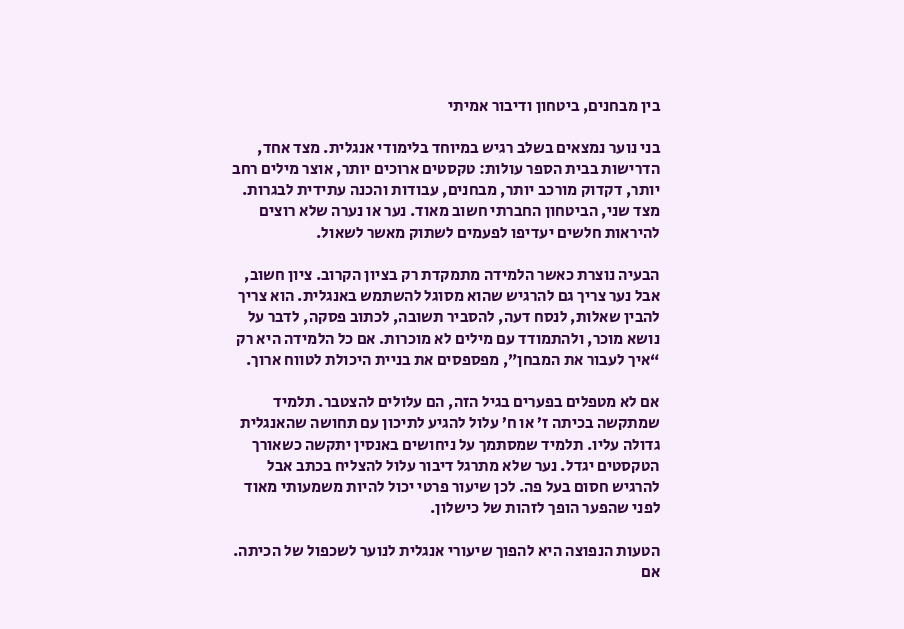בין מבחנים, ביטחון ודיבור אמיתי

בני נוער נמצאים בשלב רגיש במיוחד בלימודי אנגלית. מצד אחד, הדרישות בבית הספר עולות: טקסטים ארוכים יותר, אוצר מילים רחב יותר, דקדוק מורכב יותר, מבחנים, עבודות והכנה עתידית לבגרות. מצד שני, הביטחון החברתי חשוב מאוד. נער או נערה שלא רוצים להיראות חלשים יעדיפו לפעמים לשתוק מאשר לשאול.

הבעיה נוצרת כאשר הלמידה מתמקדת רק בציון הקרוב. ציון חשוב, אבל נער צריך גם להרגיש שהוא מסוגל להשתמש באנגלית. הוא צריך להבין שאלות, לנסח דעה, להסביר תשובה, לכתוב פסקה, לדבר על נושא מוכר, ולהתמודד עם מילים לא מוכרות. אם כל הלמידה היא רק “איך לעבור את המבחן”, מפספסים את בניית היכולת לטווח ארוך.

אם לא מטפלים בפערים בגיל הזה, הם עלולים להצטבר. תלמיד שמתקשה בכיתה ז’ או ח’ עלול להגיע לתיכון עם תחושה שהאנגלית גדולה עליו. תלמיד שמסתמך על ניחושים באנסין יתקשה כשאורך הטקסטים יגדל. נער שלא מתרגל דיבור עלול להצליח בכתב אבל להרגיש חסום בעל פה. לכן שיעור פרטי יכול להיות משמעותי מאוד לפני שהפער הופך לזהות של כישלון.

הטעות הנפוצה היא להפוך שיעורי אנגלית לנוער לשכפול של הכיתה. אם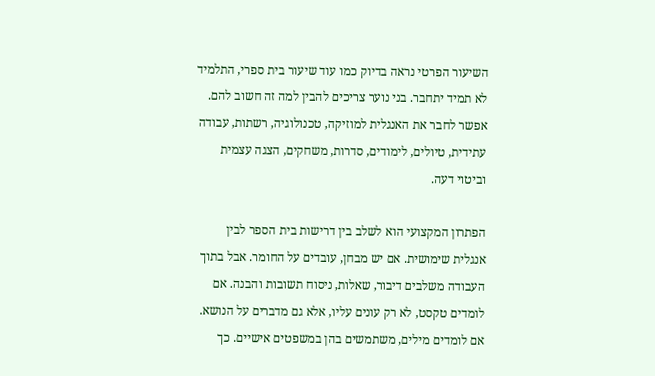השיעור הפרטי נראה בדיוק כמו עוד שיעור בית ספרי, התלמיד לא תמיד יתחבר. בני נוער צריכים להבין למה זה חשוב להם. אפשר לחבר את האנגלית למוזיקה, טכנולוגיה, רשתות, עבודה עתידית, טיולים, לימודים, סדרות, משחקים, הצגה עצמית וביטוי דעה.

הפתרון המקצועי הוא לשלב בין דרישות בית הספר לבין אנגלית שימושית. אם יש מבחן, עובדים על החומר. אבל בתוך העבודה משלבים דיבור, שאלות, ניסוח תשובות והבנה. אם לומדים טקסט, לא רק עונים עליו, אלא גם מדברים על הנושא. אם לומדים מילים, משתמשים בהן במשפטים אישיים. כך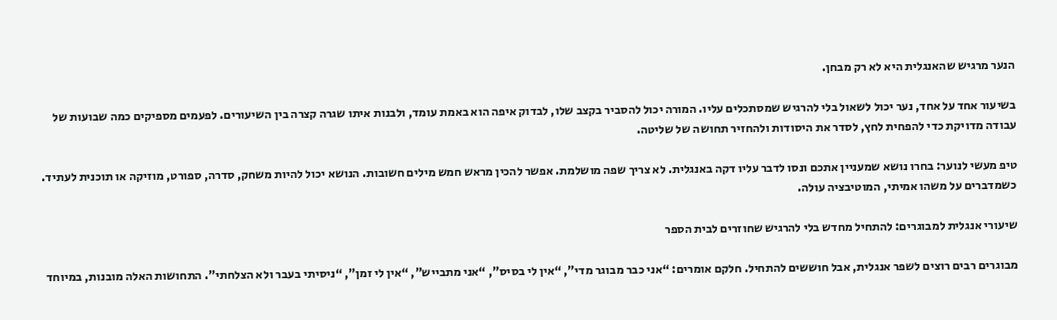הנער מרגיש שהאנגלית היא לא רק מבחן.

בשיעור אחד על אחד, נער יכול לשאול בלי להרגיש שמסתכלים עליו. המורה יכול להסביר בקצב שלו, לבדוק איפה הוא באמת עומד, ולבנות איתו שגרה קצרה בין השיעורים. לפעמים מספיקים כמה שבועות של עבודה מדויקת כדי להפחית לחץ, לסדר את היסודות ולהחזיר תחושה של שליטה.

טיפ מעשי לנוער: בחרו נושא שמעניין אתכם ונסו לדבר עליו דקה באנגלית. לא צריך שפה מושלמת. אפשר להכין מראש חמש מילים חשובות. הנושא יכול להיות משחק, סדרה, ספורט, מוזיקה או תוכנית לעתיד. כשמדברים על משהו אמיתי, המוטיבציה עולה.

שיעורי אנגלית למבוגרים: להתחיל מחדש בלי להרגיש שחוזרים לבית הספר

מבוגרים רבים רוצים לשפר אנגלית, אבל חוששים להתחיל. חלקם אומרים: “אני כבר מבוגר מדי”, “אין לי בסיס”, “אני מתבייש”, “אין לי זמן”, “ניסיתי בעבר ולא הצלחתי”. התחושות האלה מובנות, במיוחד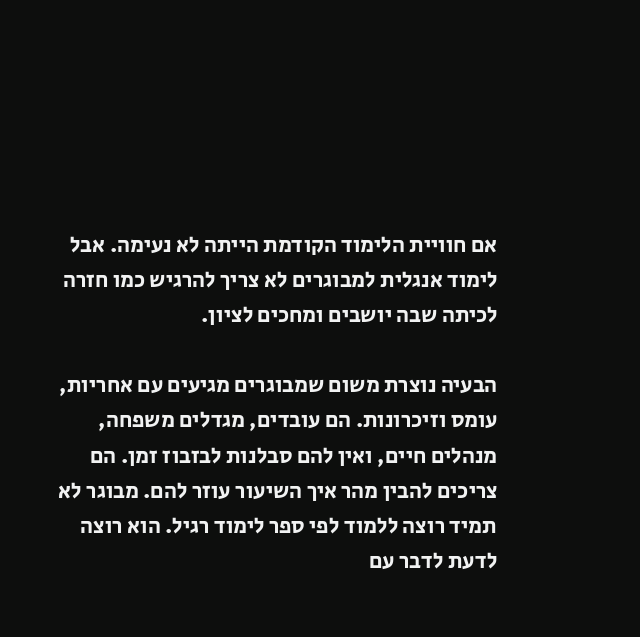אם חוויית הלימוד הקודמת הייתה לא נעימה. אבל לימוד אנגלית למבוגרים לא צריך להרגיש כמו חזרה לכיתה שבה יושבים ומחכים לציון.

הבעיה נוצרת משום שמבוגרים מגיעים עם אחריות, עומס וזיכרונות. הם עובדים, מגדלים משפחה, מנהלים חיים, ואין להם סבלנות לבזבוז זמן. הם צריכים להבין מהר איך השיעור עוזר להם. מבוגר לא תמיד רוצה ללמוד לפי ספר לימוד רגיל. הוא רוצה לדעת לדבר עם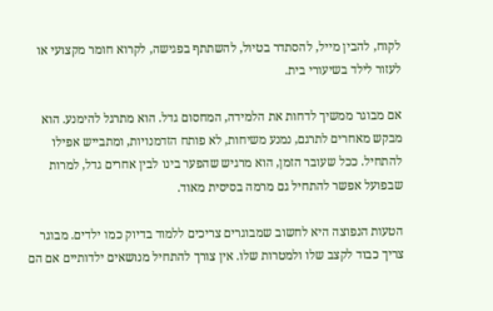לקוח, להבין מייל, להסתדר בטיול, להשתתף בפגישה, לקרוא חומר מקצועי או לעזור לילד בשיעורי בית.

אם מבוגר ממשיך לדחות את הלמידה, המחסום גדל. הוא מתרגל להימנע. הוא מבקש מאחרים לתרגם, נמנע משיחות, לא פותח הזדמנויות, ומתבייש אפילו להתחיל. ככל שעובר הזמן, הוא מרגיש שהפער בינו לבין אחרים גדל, למרות שבפועל אפשר להתחיל גם מרמה בסיסית מאוד.

הטעות הנפוצה היא לחשוב שמבוגרים צריכים ללמוד בדיוק כמו ילדים. מבוגר צריך כבוד לקצב שלו ולמטרות שלו. אין צורך להתחיל מנושאים ילדותיים אם הם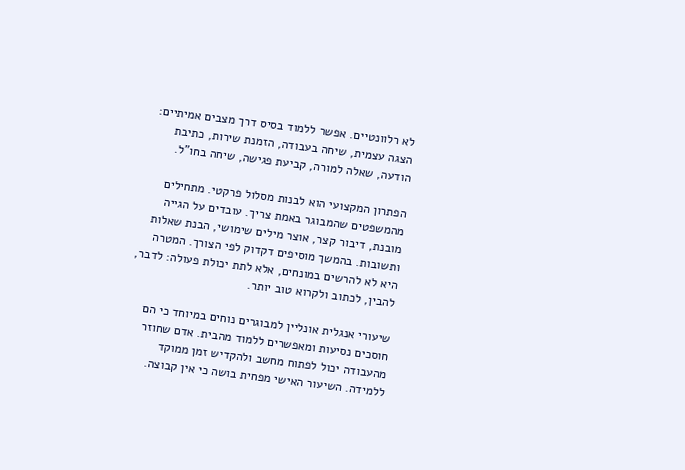לא רלוונטיים. אפשר ללמוד בסיס דרך מצבים אמיתיים: הצגה עצמית, שיחה בעבודה, הזמנת שירות, כתיבת הודעה, שאלה למורה, קביעת פגישה, שיחה בחו”ל.

הפתרון המקצועי הוא לבנות מסלול פרקטי. מתחילים מהמשפטים שהמבוגר באמת צריך. עובדים על הגייה מובנת, דיבור קצר, אוצר מילים שימושי, הבנת שאלות ותשובות. בהמשך מוסיפים דקדוק לפי הצורך. המטרה היא לא להרשים במונחים, אלא לתת יכולת פעולה: לדבר, להבין, לכתוב ולקרוא טוב יותר.

שיעורי אנגלית אונליין למבוגרים נוחים במיוחד כי הם חוסכים נסיעות ומאפשרים ללמוד מהבית. אדם שחוזר מהעבודה יכול לפתוח מחשב ולהקדיש זמן ממוקד ללמידה. השיעור האישי מפחית בושה כי אין קבוצה.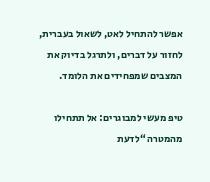אפשר להתחיל לאט, לשאול בעברית, לחזור על דברים, ולתרגל בדיוק את המצבים שמפחידים את הלומד.

טיפ מעשי למבוגרים: אל תתחילו מהמטרה “לדעת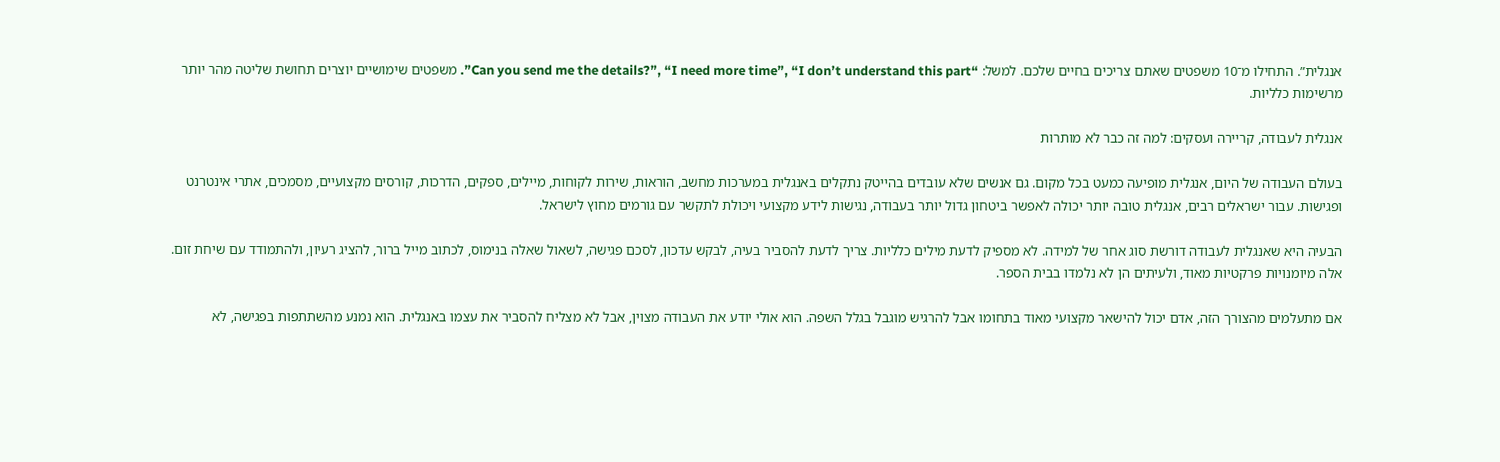אנגלית”. התחילו מ־10 משפטים שאתם צריכים בחיים שלכם. למשל: “Can you send me the details?”, “I need more time”, “I don’t understand this part”. משפטים שימושיים יוצרים תחושת שליטה מהר יותר מרשימות כלליות.

אנגלית לעבודה, קריירה ועסקים: למה זה כבר לא מותרות

בעולם העבודה של היום, אנגלית מופיעה כמעט בכל מקום. גם אנשים שלא עובדים בהייטק נתקלים באנגלית במערכות מחשב, הוראות, שירות לקוחות, מיילים, ספקים, הדרכות, קורסים מקצועיים, מסמכים, אתרי אינטרנט ופגישות. עבור ישראלים רבים, אנגלית טובה יותר יכולה לאפשר ביטחון גדול יותר בעבודה, נגישות לידע מקצועי ויכולת לתקשר עם גורמים מחוץ לישראל.

הבעיה היא שאנגלית לעבודה דורשת סוג אחר של למידה. לא מספיק לדעת מילים כלליות. צריך לדעת להסביר בעיה, לבקש עדכון, לסכם פגישה, לשאול שאלה בנימוס, לכתוב מייל ברור, להציג רעיון, ולהתמודד עם שיחת זום. אלה מיומנויות פרקטיות מאוד, ולעיתים הן לא נלמדו בבית הספר.

אם מתעלמים מהצורך הזה, אדם יכול להישאר מקצועי מאוד בתחומו אבל להרגיש מוגבל בגלל השפה. הוא אולי יודע את העבודה מצוין, אבל לא מצליח להסביר את עצמו באנגלית. הוא נמנע מהשתתפות בפגישה, לא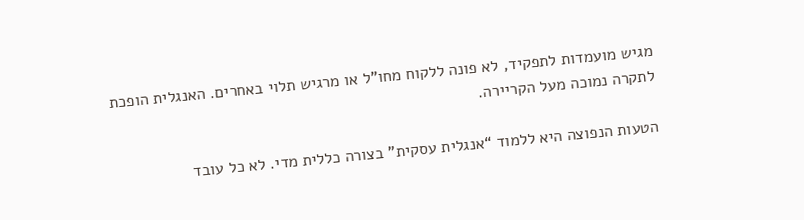מגיש מועמדות לתפקיד, לא פונה ללקוח מחו”ל או מרגיש תלוי באחרים. האנגלית הופכת לתקרה נמוכה מעל הקריירה.

הטעות הנפוצה היא ללמוד “אנגלית עסקית” בצורה כללית מדי. לא כל עובד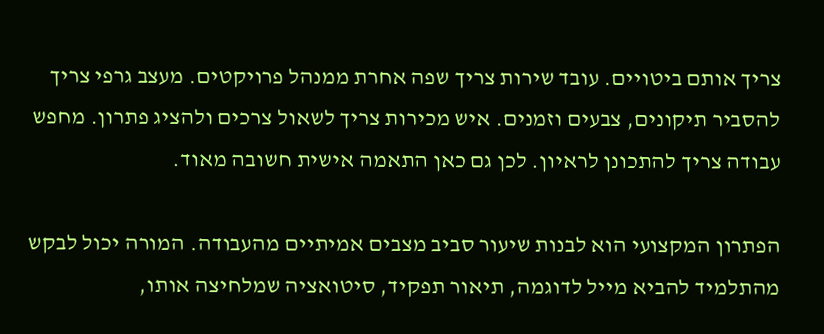צריך אותם ביטויים. עובד שירות צריך שפה אחרת ממנהל פרויקטים. מעצב גרפי צריך להסביר תיקונים, צבעים וזמנים. איש מכירות צריך לשאול צרכים ולהציג פתרון. מחפש עבודה צריך להתכונן לראיון. לכן גם כאן התאמה אישית חשובה מאוד.

הפתרון המקצועי הוא לבנות שיעור סביב מצבים אמיתיים מהעבודה. המורה יכול לבקש מהתלמיד להביא מייל לדוגמה, תיאור תפקיד, סיטואציה שמלחיצה אותו,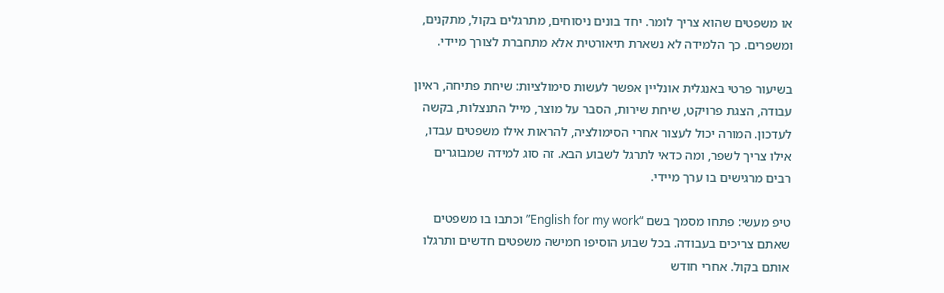או משפטים שהוא צריך לומר. יחד בונים ניסוחים, מתרגלים בקול, מתקנים, ומשפרים. כך הלמידה לא נשארת תיאורטית אלא מתחברת לצורך מיידי.

בשיעור פרטי באנגלית אונליין אפשר לעשות סימולציות: שיחת פתיחה, ראיון עבודה, הצגת פרויקט, שיחת שירות, הסבר על מוצר, מייל התנצלות, בקשה לעדכון. המורה יכול לעצור אחרי הסימולציה, להראות אילו משפטים עבדו, אילו צריך לשפר, ומה כדאי לתרגל לשבוע הבא. זה סוג למידה שמבוגרים רבים מרגישים בו ערך מיידי.

טיפ מעשי: פתחו מסמך בשם “English for my work” וכתבו בו משפטים שאתם צריכים בעבודה. בכל שבוע הוסיפו חמישה משפטים חדשים ותרגלו אותם בקול. אחרי חודש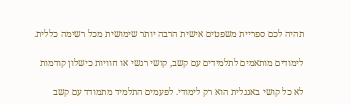תהיה לכם ספריית משפטים אישית הרבה יותר שימושית מכל רשימה כללית.

לימודים מותאמים לתלמידים עם קשב, קושי רגשי או חוויות כישלון קודמות

לא כל קושי באנגלית הוא רק לימודי. לפעמים התלמיד מתמודד עם קשב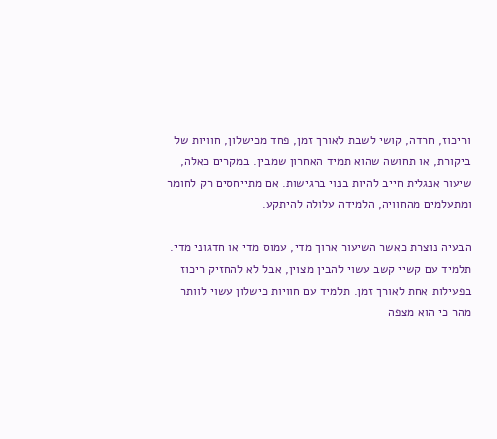וריכוז, חרדה, קושי לשבת לאורך זמן, פחד מכישלון, חוויות של ביקורת, או תחושה שהוא תמיד האחרון שמבין. במקרים כאלה, שיעור אנגלית חייב להיות בנוי ברגישות. אם מתייחסים רק לחומר ומתעלמים מהחוויה, הלמידה עלולה להיתקע.

הבעיה נוצרת כאשר השיעור ארוך מדי, עמוס מדי או חדגוני מדי. תלמיד עם קשיי קשב עשוי להבין מצוין, אבל לא להחזיק ריכוז בפעילות אחת לאורך זמן. תלמיד עם חוויות כישלון עשוי לוותר מהר כי הוא מצפה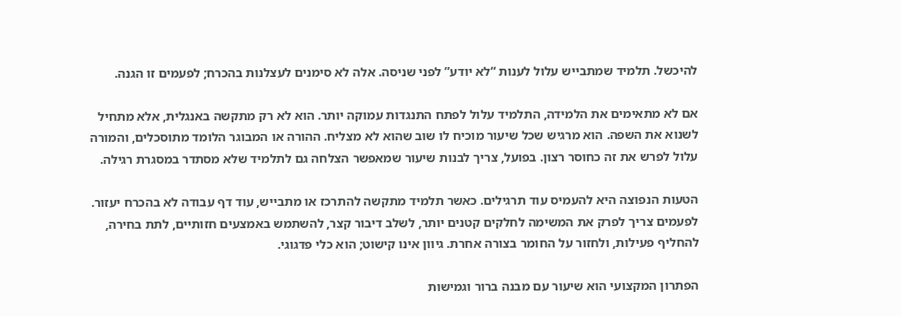להיכשל. תלמיד שמתבייש עלול לענות “לא יודע” לפני שניסה. אלה לא סימנים לעצלנות בהכרח; לפעמים זו הגנה.

אם לא מתאימים את הלמידה, התלמיד עלול לפתח התנגדות עמוקה יותר. הוא לא רק מתקשה באנגלית, אלא מתחיל לשנוא את השפה. הוא מרגיש שכל שיעור מוכיח לו שוב שהוא לא מצליח. ההורה או המבוגר הלומד מתוסכלים, והמורה עלול לפרש את זה כחוסר רצון. בפועל, צריך לבנות שיעור שמאפשר הצלחה גם לתלמיד שלא מסתדר במסגרת רגילה.

הטעות הנפוצה היא להעמיס עוד תרגילים. כאשר תלמיד מתקשה להתרכז או מתבייש, עוד דף עבודה לא בהכרח יעזור. לפעמים צריך לפרק את המשימה לחלקים קטנים יותר, לשלב דיבור קצר, להשתמש באמצעים חזותיים, לתת בחירה, להחליף פעילות, ולחזור על החומר בצורה אחרת. גיוון אינו קישוט; הוא כלי פדגוגי.

הפתרון המקצועי הוא שיעור עם מבנה ברור וגמישות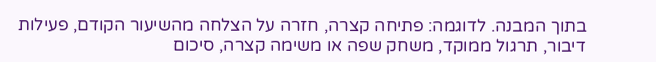בתוך המבנה. לדוגמה: פתיחה קצרה, חזרה על הצלחה מהשיעור הקודם, פעילות דיבור, תרגול ממוקד, משחק שפה או משימה קצרה, סיכום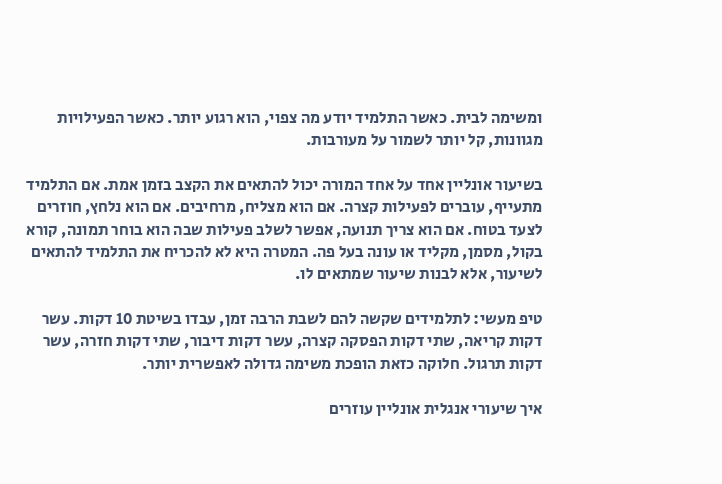ומשימה לבית. כאשר התלמיד יודע מה צפוי, הוא רגוע יותר. כאשר הפעילויות מגוונות, קל יותר לשמור על מעורבות.

בשיעור אונליין אחד על אחד המורה יכול להתאים את הקצב בזמן אמת. אם התלמיד מתעייף, עוברים לפעילות קצרה. אם הוא מצליח, מרחיבים. אם הוא נלחץ, חוזרים לצעד בטוח. אם הוא צריך תנועה, אפשר לשלב פעילות שבה הוא בוחר תמונה, קורא בקול, מסמן, מקליד או עונה בעל פה. המטרה היא לא להכריח את התלמיד להתאים לשיעור, אלא לבנות שיעור שמתאים לו.

טיפ מעשי: לתלמידים שקשה להם לשבת הרבה זמן, עבדו בשיטת 10 דקות. עשר דקות קריאה, שתי דקות הפסקה קצרה, עשר דקות דיבור, שתי דקות חזרה, עשר דקות תרגול. חלוקה כזאת הופכת משימה גדולה לאפשרית יותר.

איך שיעורי אנגלית אונליין עוזרים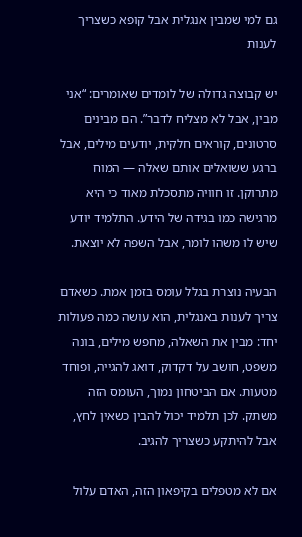גם למי שמבין אנגלית אבל קופא כשצריך לענות

יש קבוצה גדולה של לומדים שאומרים: “אני מבין, אבל לא מצליח לדבר”. הם מבינים סרטונים, קוראים חלקית, יודעים מילים, אבל ברגע ששואלים אותם שאלה — המוח מתרוקן. זו חוויה מתסכלת מאוד כי היא מרגישה כמו בגידה של הידע. התלמיד יודע שיש לו משהו לומר, אבל השפה לא יוצאת.

הבעיה נוצרת בגלל עומס בזמן אמת. כשאדם צריך לענות באנגלית, הוא עושה כמה פעולות יחד: מבין את השאלה, מחפש מילים, בונה משפט, חושב על דקדוק, דואג להגייה, ופוחד מטעות. אם הביטחון נמוך, העומס הזה משתק. לכן תלמיד יכול להבין כשאין לחץ, אבל להיתקע כשצריך להגיב.

אם לא מטפלים בקיפאון הזה, האדם עלול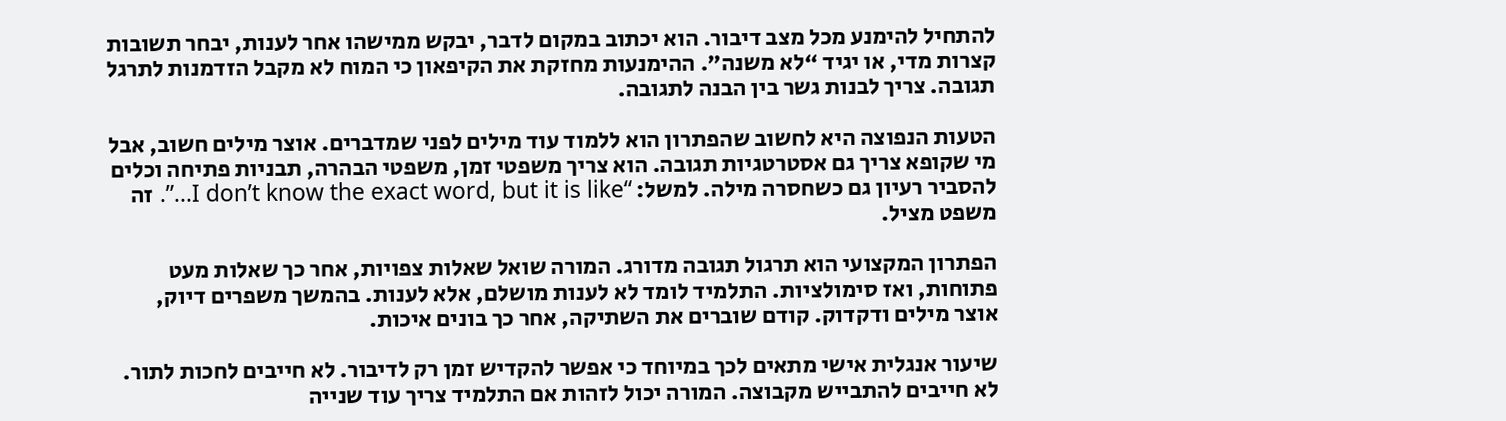להתחיל להימנע מכל מצב דיבור. הוא יכתוב במקום לדבר, יבקש ממישהו אחר לענות, יבחר תשובות קצרות מדי, או יגיד “לא משנה”. ההימנעות מחזקת את הקיפאון כי המוח לא מקבל הזדמנות לתרגל תגובה. צריך לבנות גשר בין הבנה לתגובה.

הטעות הנפוצה היא לחשוב שהפתרון הוא ללמוד עוד מילים לפני שמדברים. אוצר מילים חשוב, אבל מי שקופא צריך גם אסטרטגיות תגובה. הוא צריך משפטי זמן, משפטי הבהרה, תבניות פתיחה וכלים להסביר רעיון גם כשחסרה מילה. למשל: “I don’t know the exact word, but it is like…”. זה משפט מציל.

הפתרון המקצועי הוא תרגול תגובה מדורג. המורה שואל שאלות צפויות, אחר כך שאלות מעט פתוחות, ואז סימולציות. התלמיד לומד לא לענות מושלם, אלא לענות. בהמשך משפרים דיוק, אוצר מילים ודקדוק. קודם שוברים את השתיקה, אחר כך בונים איכות.

שיעור אנגלית אישי מתאים לכך במיוחד כי אפשר להקדיש זמן רק לדיבור. לא חייבים לחכות לתור. לא חייבים להתבייש מקבוצה. המורה יכול לזהות אם התלמיד צריך עוד שנייה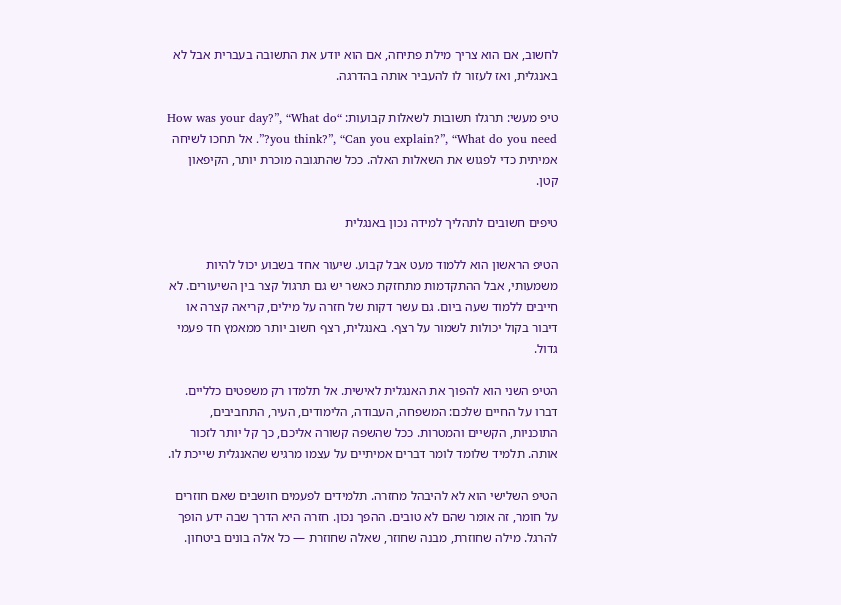לחשוב, אם הוא צריך מילת פתיחה, אם הוא יודע את התשובה בעברית אבל לא באנגלית, ואז לעזור לו להעביר אותה בהדרגה.

טיפ מעשי: תרגלו תשובות לשאלות קבועות: “How was your day?”, “What do you think?”, “Can you explain?”, “What do you need?”. אל תחכו לשיחה אמיתית כדי לפגוש את השאלות האלה. ככל שהתגובה מוכרת יותר, הקיפאון קטן.

טיפים חשובים לתהליך למידה נכון באנגלית

הטיפ הראשון הוא ללמוד מעט אבל קבוע. שיעור אחד בשבוע יכול להיות משמעותי, אבל ההתקדמות מתחזקת כאשר יש גם תרגול קצר בין השיעורים. לא חייבים ללמוד שעה ביום. גם עשר דקות של חזרה על מילים, קריאה קצרה או דיבור בקול יכולות לשמור על רצף. באנגלית, רצף חשוב יותר ממאמץ חד פעמי גדול.

הטיפ השני הוא להפוך את האנגלית לאישית. אל תלמדו רק משפטים כלליים. דברו על החיים שלכם: המשפחה, העבודה, הלימודים, העיר, התחביבים, התוכניות, הקשיים והמטרות. ככל שהשפה קשורה אליכם, כך קל יותר לזכור אותה. תלמיד שלומד לומר דברים אמיתיים על עצמו מרגיש שהאנגלית שייכת לו.

הטיפ השלישי הוא לא להיבהל מחזרה. תלמידים לפעמים חושבים שאם חוזרים על חומר, זה אומר שהם לא טובים. ההפך נכון. חזרה היא הדרך שבה ידע הופך להרגל. מילה שחוזרת, מבנה שחוזר, שאלה שחוזרת — כל אלה בונים ביטחון.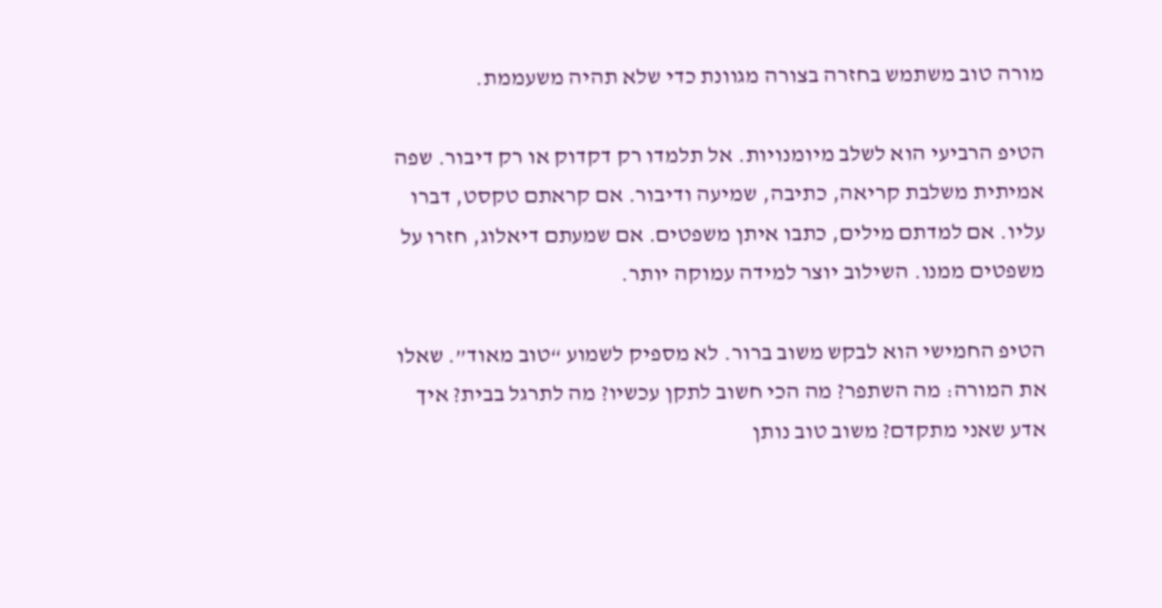מורה טוב משתמש בחזרה בצורה מגוונת כדי שלא תהיה משעממת.

הטיפ הרביעי הוא לשלב מיומנויות. אל תלמדו רק דקדוק או רק דיבור. שפה אמיתית משלבת קריאה, כתיבה, שמיעה ודיבור. אם קראתם טקסט, דברו עליו. אם למדתם מילים, כתבו איתן משפטים. אם שמעתם דיאלוג, חזרו על משפטים ממנו. השילוב יוצר למידה עמוקה יותר.

הטיפ החמישי הוא לבקש משוב ברור. לא מספיק לשמוע “טוב מאוד”. שאלו את המורה: מה השתפר? מה הכי חשוב לתקן עכשיו? מה לתרגל בבית? איך אדע שאני מתקדם? משוב טוב נותן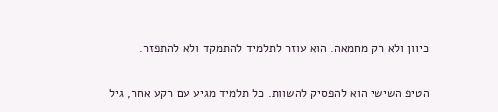כיוון ולא רק מחמאה. הוא עוזר לתלמיד להתמקד ולא להתפזר.

הטיפ השישי הוא להפסיק להשוות. כל תלמיד מגיע עם רקע אחר, גיל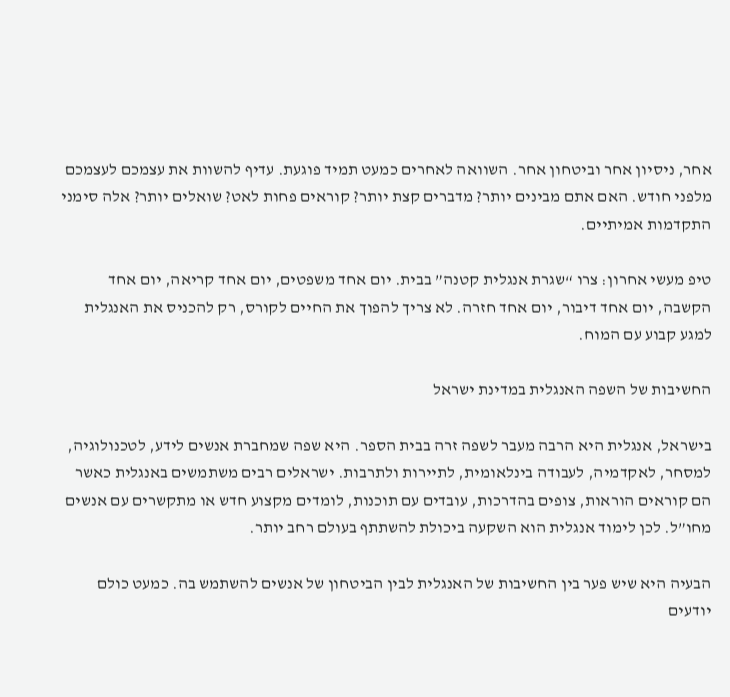אחר, ניסיון אחר וביטחון אחר. השוואה לאחרים כמעט תמיד פוגעת. עדיף להשוות את עצמכם לעצמכם מלפני חודש. האם אתם מבינים יותר? מדברים קצת יותר? קוראים פחות לאט? שואלים יותר? אלה סימני התקדמות אמיתיים.

טיפ מעשי אחרון: צרו “שגרת אנגלית קטנה” בבית. יום אחד משפטים, יום אחד קריאה, יום אחד הקשבה, יום אחד דיבור, יום אחד חזרה. לא צריך להפוך את החיים לקורס, רק להכניס את האנגלית למגע קבוע עם המוח.

החשיבות של השפה האנגלית במדינת ישראל

בישראל, אנגלית היא הרבה מעבר לשפה זרה בבית הספר. היא שפה שמחברת אנשים לידע, לטכנולוגיה, למסחר, לאקדמיה, לעבודה בינלאומית, לתיירות ולתרבות. ישראלים רבים משתמשים באנגלית כאשר הם קוראים הוראות, צופים בהדרכות, עובדים עם תוכנות, לומדים מקצוע חדש או מתקשרים עם אנשים מחו”ל. לכן לימוד אנגלית הוא השקעה ביכולת להשתתף בעולם רחב יותר.

הבעיה היא שיש פער בין החשיבות של האנגלית לבין הביטחון של אנשים להשתמש בה. כמעט כולם יודעים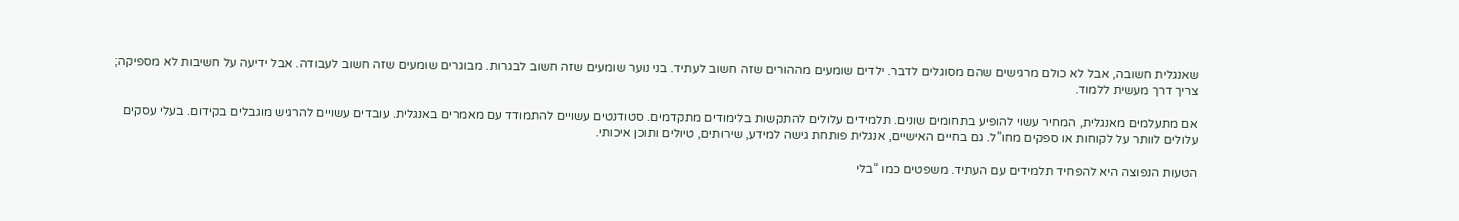שאנגלית חשובה, אבל לא כולם מרגישים שהם מסוגלים לדבר. ילדים שומעים מההורים שזה חשוב לעתיד. בני נוער שומעים שזה חשוב לבגרות. מבוגרים שומעים שזה חשוב לעבודה. אבל ידיעה על חשיבות לא מספיקה; צריך דרך מעשית ללמוד.

אם מתעלמים מאנגלית, המחיר עשוי להופיע בתחומים שונים. תלמידים עלולים להתקשות בלימודים מתקדמים. סטודנטים עשויים להתמודד עם מאמרים באנגלית. עובדים עשויים להרגיש מוגבלים בקידום. בעלי עסקים עלולים לוותר על לקוחות או ספקים מחו”ל. גם בחיים האישיים, אנגלית פותחת גישה למידע, שירותים, טיולים ותוכן איכותי.

הטעות הנפוצה היא להפחיד תלמידים עם העתיד. משפטים כמו “בלי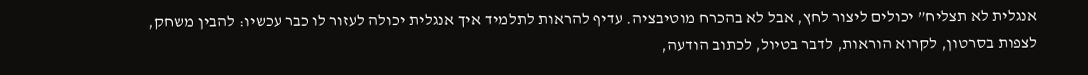אנגלית לא תצליח” יכולים ליצור לחץ, אבל לא בהכרח מוטיבציה. עדיף להראות לתלמיד איך אנגלית יכולה לעזור לו כבר עכשיו: להבין משחק, לצפות בסרטון, לקרוא הוראות, לדבר בטיול, לכתוב הודעה,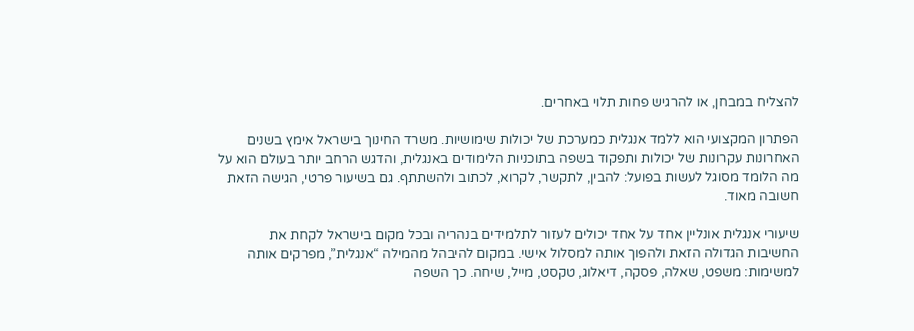להצליח במבחן, או להרגיש פחות תלוי באחרים.

הפתרון המקצועי הוא ללמד אנגלית כמערכת של יכולות שימושיות. משרד החינוך בישראל אימץ בשנים האחרונות עקרונות של יכולות ותפקוד בשפה בתוכניות הלימודים באנגלית, והדגש הרחב יותר בעולם הוא על מה הלומד מסוגל לעשות בפועל: להבין, לתקשר, לקרוא, לכתוב ולהשתתף. גם בשיעור פרטי, הגישה הזאת חשובה מאוד.

שיעורי אנגלית אונליין אחד על אחד יכולים לעזור לתלמידים בנהריה ובכל מקום בישראל לקחת את החשיבות הגדולה הזאת ולהפוך אותה למסלול אישי. במקום להיבהל מהמילה “אנגלית”, מפרקים אותה למשימות: משפט, שאלה, פסקה, דיאלוג, טקסט, מייל, שיחה. כך השפה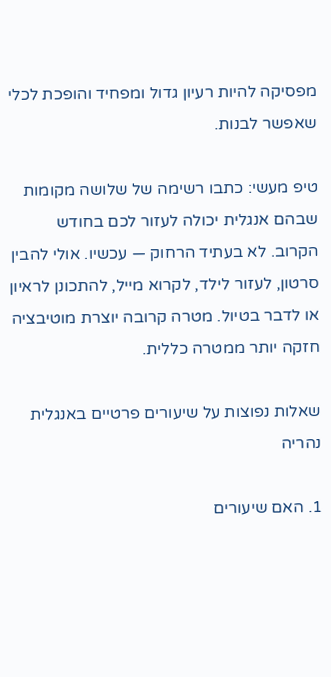מפסיקה להיות רעיון גדול ומפחיד והופכת לכלי שאפשר לבנות.

טיפ מעשי: כתבו רשימה של שלושה מקומות שבהם אנגלית יכולה לעזור לכם בחודש הקרוב. לא בעתיד הרחוק — עכשיו. אולי להבין סרטון, לעזור לילד, לקרוא מייל, להתכונן לראיון או לדבר בטיול. מטרה קרובה יוצרת מוטיבציה חזקה יותר ממטרה כללית.

שאלות נפוצות על שיעורים פרטיים באנגלית נהריה

1. האם שיעורים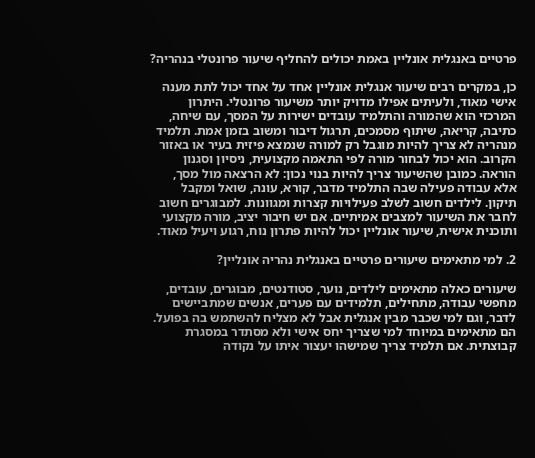פרטיים באנגלית אונליין באמת יכולים להחליף שיעור פרונטלי בנהריה?

כן, במקרים רבים שיעור אנגלית אונליין אחד על אחד יכול לתת מענה אישי מאוד, ולעיתים אפילו מדויק יותר משיעור פרונטלי. היתרון המרכזי הוא שהמורה והתלמיד עובדים ישירות על המסך, עם שיחה, כתיבה, קריאה, שיתוף מסמכים, תרגול דיבור ומשוב בזמן אמת. תלמיד מנהריה לא צריך להיות מוגבל רק למורה שנמצא פיזית בעיר או באזור הקרוב. הוא יכול לבחור מורה לפי התאמה מקצועית, ניסיון וסגנון הוראה. כמובן שהשיעור צריך להיות בנוי נכון: לא הרצאה מול מסך, אלא עבודה פעילה שבה התלמיד מדבר, קורא, עונה, שואל ומקבל תיקון. לילדים חשוב לשלב פעילויות קצרות ומגוונות. למבוגרים חשוב לחבר את השיעור למצבים אמיתיים. אם יש חיבור יציב, מורה מקצועי ותוכנית אישית, שיעור אונליין יכול להיות פתרון נוח, רגוע ויעיל מאוד.

2. למי מתאימים שיעורים פרטיים באנגלית נהריה אונליין?

שיעורים כאלה מתאימים לילדים, נוער, סטודנטים, מבוגרים, עובדים, מחפשי עבודה, מתחילים, תלמידים עם פערים, אנשים שמתביישים לדבר, וגם למי שכבר מבין אנגלית אבל לא מצליח להשתמש בה בפועל. הם מתאימים במיוחד למי שצריך יחס אישי ולא מסתדר במסגרת קבוצתית. אם תלמיד צריך שמישהו יעצור איתו על נקודה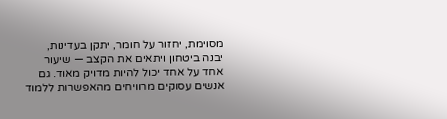מסוימת, יחזור על חומר, יתקן בעדינות, יבנה ביטחון ויתאים את הקצב — שיעור אחד על אחד יכול להיות מדויק מאוד. גם אנשים עסוקים מרוויחים מהאפשרות ללמוד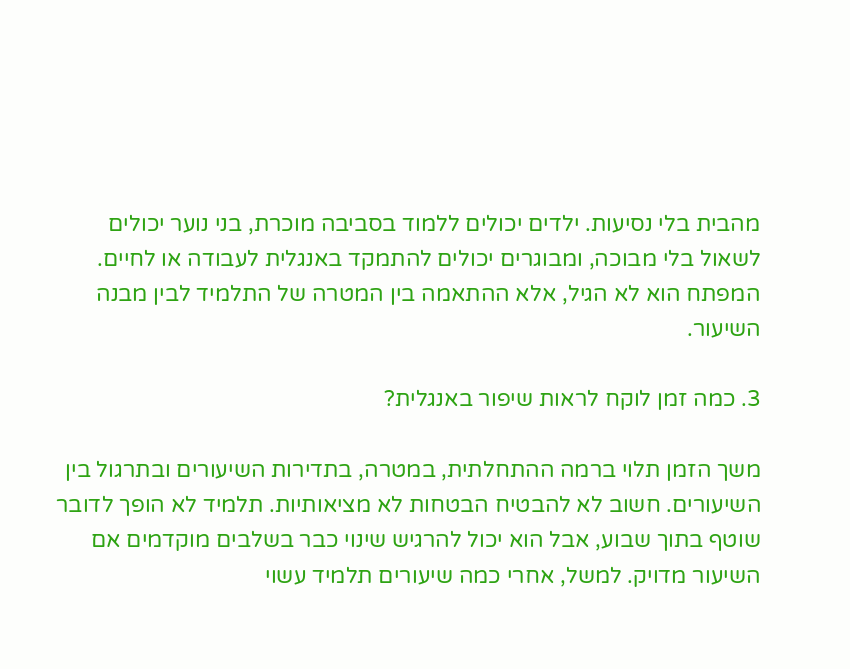מהבית בלי נסיעות. ילדים יכולים ללמוד בסביבה מוכרת, בני נוער יכולים לשאול בלי מבוכה, ומבוגרים יכולים להתמקד באנגלית לעבודה או לחיים. המפתח הוא לא הגיל, אלא ההתאמה בין המטרה של התלמיד לבין מבנה השיעור.

3. כמה זמן לוקח לראות שיפור באנגלית?

משך הזמן תלוי ברמה ההתחלתית, במטרה, בתדירות השיעורים ובתרגול בין השיעורים. חשוב לא להבטיח הבטחות לא מציאותיות. תלמיד לא הופך לדובר שוטף בתוך שבוע, אבל הוא יכול להרגיש שינוי כבר בשלבים מוקדמים אם השיעור מדויק. למשל, אחרי כמה שיעורים תלמיד עשוי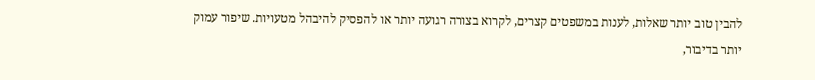להבין טוב יותר שאלות, לענות במשפטים קצרים, לקרוא בצורה רגועה יותר או להפסיק להיבהל מטעויות. שיפור עמוק יותר בדיבור,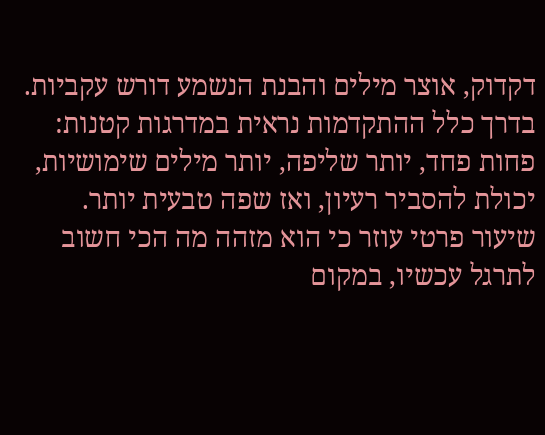דקדוק, אוצר מילים והבנת הנשמע דורש עקביות. בדרך כלל ההתקדמות נראית במדרגות קטנות: פחות פחד, יותר שליפה, יותר מילים שימושיות, יכולת להסביר רעיון, ואז שפה טבעית יותר. שיעור פרטי עוזר כי הוא מזהה מה הכי חשוב לתרגל עכשיו, במקום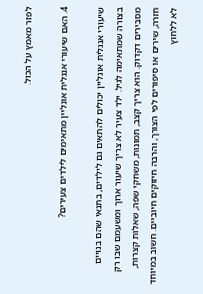לפזר מאמץ על הכול.

4. האם שיעורי אנגלית אונליין מתאימים לילדים צעירים?

שיעורי אנגלית אונליין יכולים להתאים גם לילדים, בתנאי שהם בנויים בצורה שמתאימה לגיל. ילד צעיר לא צריך שיעור ארוך ומשעמם שבו רק מסבירים דקדוק. הוא צריך קצב, תמונות, משחקי שפה, שאלות קצרות, חזרה, שירים או סיפורים לפי הצורך, והרבה חיזוקים חיוביים. חשוב במיוחד לא ללחוץ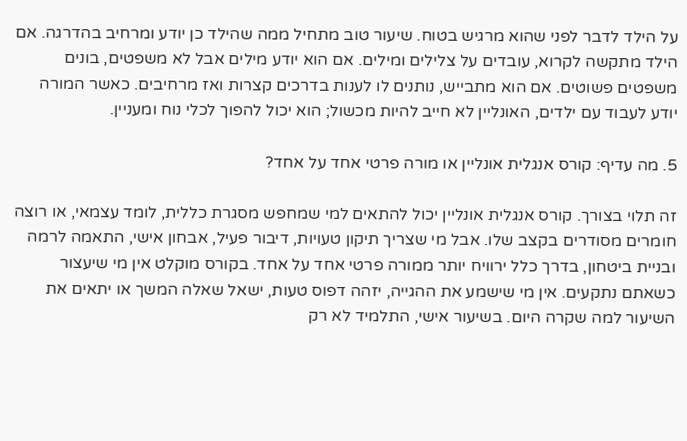על הילד לדבר לפני שהוא מרגיש בטוח. שיעור טוב מתחיל ממה שהילד כן יודע ומרחיב בהדרגה. אם הילד מתקשה לקרוא, עובדים על צלילים ומילים. אם הוא יודע מילים אבל לא משפטים, בונים משפטים פשוטים. אם הוא מתבייש, נותנים לו לענות בדרכים קצרות ואז מרחיבים. כאשר המורה יודע לעבוד עם ילדים, האונליין לא חייב להיות מכשול; הוא יכול להפוך לכלי נוח ומעניין.

5. מה עדיף: קורס אנגלית אונליין או מורה פרטי אחד על אחד?

זה תלוי בצורך. קורס אנגלית אונליין יכול להתאים למי שמחפש מסגרת כללית, לומד עצמאי, או רוצה חומרים מסודרים בקצב שלו. אבל מי שצריך תיקון טעויות, דיבור פעיל, אבחון אישי, התאמה לרמה ובניית ביטחון, בדרך כלל ירוויח יותר ממורה פרטי אחד על אחד. בקורס מוקלט אין מי שיעצור כשאתם נתקעים. אין מי שישמע את ההגייה, יזהה דפוס טעות, ישאל שאלה המשך או יתאים את השיעור למה שקרה היום. בשיעור אישי, התלמיד לא רק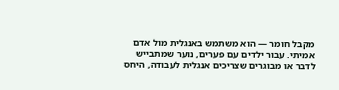מקבל חומר — הוא משתמש באנגלית מול אדם אמיתי. עבור ילדים עם פערים, נוער שמתבייש לדבר או מבוגרים שצריכים אנגלית לעבודה, היחס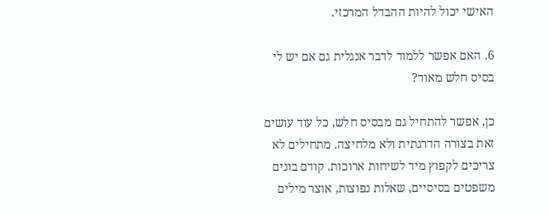האישי יכול להיות ההבדל המרכזי.

6. האם אפשר ללמוד לדבר אנגלית גם אם יש לי בסיס חלש מאוד?

כן, אפשר להתחיל גם מבסיס חלש, כל עוד עושים זאת בצורה הדרגתית ולא מלחיצה. מתחילים לא צריכים לקפוץ מיד לשיחות ארוכות. קודם בונים משפטים בסיסיים, שאלות נפוצות, אוצר מילים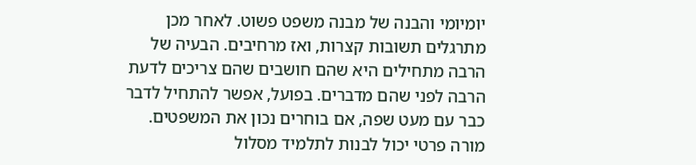יומיומי והבנה של מבנה משפט פשוט. לאחר מכן מתרגלים תשובות קצרות, ואז מרחיבים. הבעיה של הרבה מתחילים היא שהם חושבים שהם צריכים לדעת הרבה לפני שהם מדברים. בפועל, אפשר להתחיל לדבר כבר עם מעט שפה, אם בוחרים נכון את המשפטים. מורה פרטי יכול לבנות לתלמיד מסלול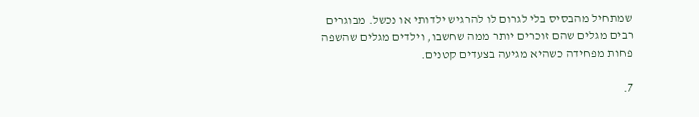שמתחיל מהבסיס בלי לגרום לו להרגיש ילדותי או נכשל. מבוגרים רבים מגלים שהם זוכרים יותר ממה שחשבו, וילדים מגלים שהשפה פחות מפחידה כשהיא מגיעה בצעדים קטנים.

7.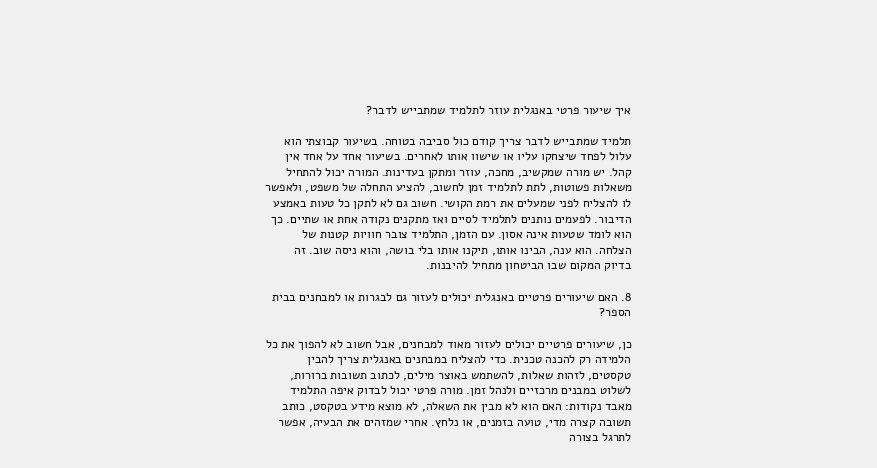איך שיעור פרטי באנגלית עוזר לתלמיד שמתבייש לדבר?

תלמיד שמתבייש לדבר צריך קודם כול סביבה בטוחה. בשיעור קבוצתי הוא עלול לפחד שיצחקו עליו או שישוו אותו לאחרים. בשיעור אחד על אחד אין קהל. יש מורה שמקשיב, מחכה, עוזר ומתקן בעדינות. המורה יכול להתחיל משאלות פשוטות, לתת לתלמיד זמן לחשוב, להציע התחלה של משפט, ולאפשר לו להצליח לפני שמעלים את רמת הקושי. חשוב גם לא לתקן כל טעות באמצע הדיבור. לפעמים נותנים לתלמיד לסיים ואז מתקנים נקודה אחת או שתיים. כך הוא לומד שטעות אינה אסון. עם הזמן, התלמיד צובר חוויות קטנות של הצלחה. הוא ענה, הבינו אותו, תיקנו אותו בלי בושה, והוא ניסה שוב. זה בדיוק המקום שבו הביטחון מתחיל להיבנות.

8. האם שיעורים פרטיים באנגלית יכולים לעזור גם לבגרות או למבחנים בבית הספר?

כן, שיעורים פרטיים יכולים לעזור מאוד למבחנים, אבל חשוב לא להפוך את כל הלמידה רק להכנה טכנית. כדי להצליח במבחנים באנגלית צריך להבין טקסטים, לזהות שאלות, להשתמש באוצר מילים, לכתוב תשובות ברורות, לשלוט במבנים מרכזיים ולנהל זמן. מורה פרטי יכול לבדוק איפה התלמיד מאבד נקודות: האם הוא לא מבין את השאלה, לא מוצא מידע בטקסט, כותב תשובה קצרה מדי, טועה בזמנים, או נלחץ. אחרי שמזהים את הבעיה, אפשר לתרגל בצורה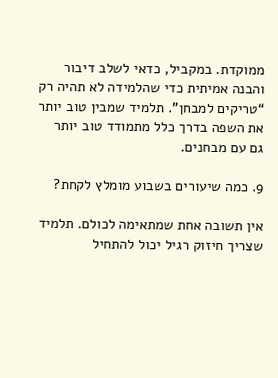ממוקדת. במקביל, כדאי לשלב דיבור והבנה אמיתית כדי שהלמידה לא תהיה רק “טריקים למבחן”. תלמיד שמבין טוב יותר את השפה בדרך כלל מתמודד טוב יותר גם עם מבחנים.

9. כמה שיעורים בשבוע מומלץ לקחת?

אין תשובה אחת שמתאימה לכולם. תלמיד שצריך חיזוק רגיל יכול להתחיל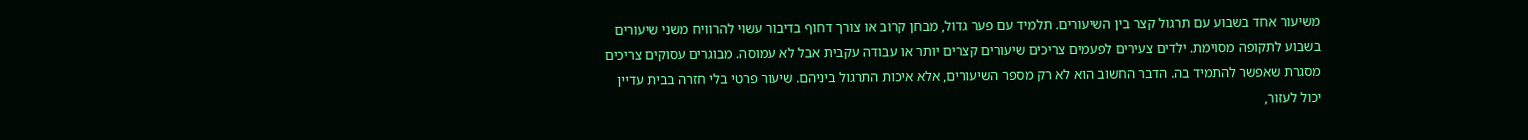משיעור אחד בשבוע עם תרגול קצר בין השיעורים. תלמיד עם פער גדול, מבחן קרוב או צורך דחוף בדיבור עשוי להרוויח משני שיעורים בשבוע לתקופה מסוימת. ילדים צעירים לפעמים צריכים שיעורים קצרים יותר או עבודה עקבית אבל לא עמוסה. מבוגרים עסוקים צריכים מסגרת שאפשר להתמיד בה. הדבר החשוב הוא לא רק מספר השיעורים, אלא איכות התרגול ביניהם. שיעור פרטי בלי חזרה בבית עדיין יכול לעזור,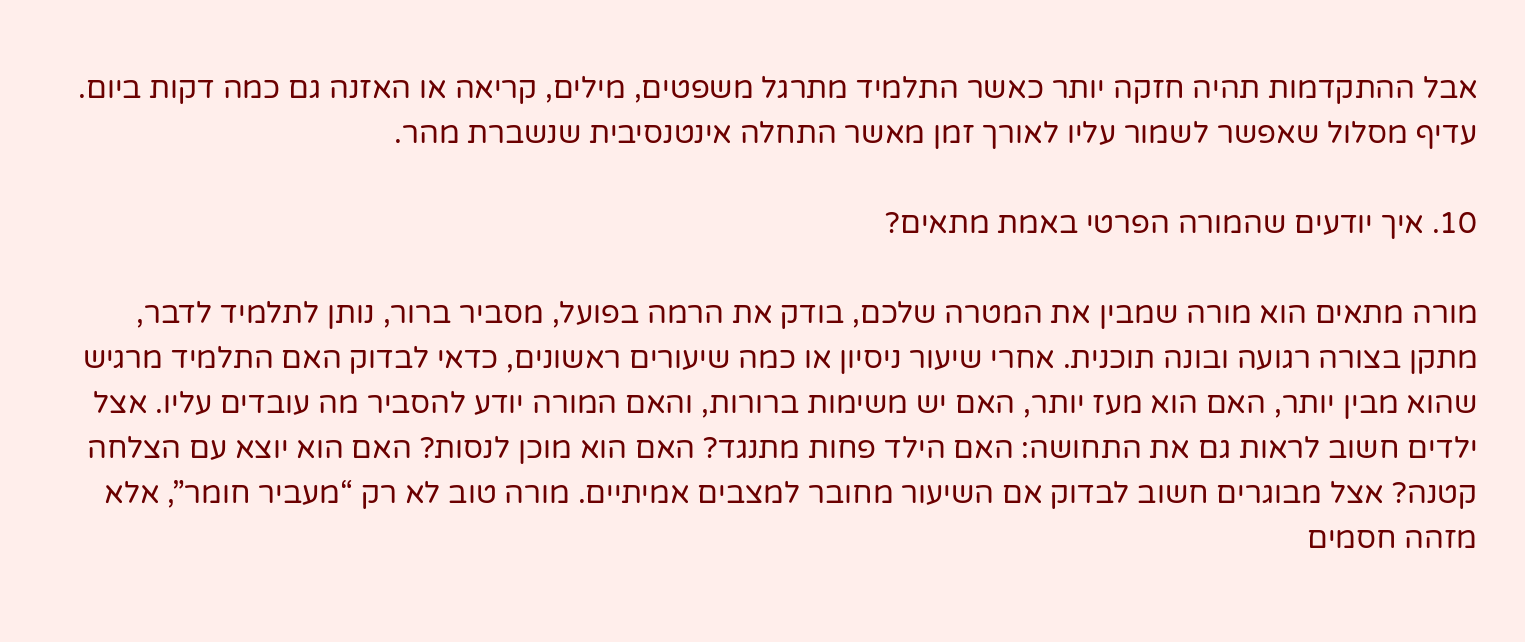אבל ההתקדמות תהיה חזקה יותר כאשר התלמיד מתרגל משפטים, מילים, קריאה או האזנה גם כמה דקות ביום. עדיף מסלול שאפשר לשמור עליו לאורך זמן מאשר התחלה אינטנסיבית שנשברת מהר.

10. איך יודעים שהמורה הפרטי באמת מתאים?

מורה מתאים הוא מורה שמבין את המטרה שלכם, בודק את הרמה בפועל, מסביר ברור, נותן לתלמיד לדבר, מתקן בצורה רגועה ובונה תוכנית. אחרי שיעור ניסיון או כמה שיעורים ראשונים, כדאי לבדוק האם התלמיד מרגיש שהוא מבין יותר, האם הוא מעז יותר, האם יש משימות ברורות, והאם המורה יודע להסביר מה עובדים עליו. אצל ילדים חשוב לראות גם את התחושה: האם הילד פחות מתנגד? האם הוא מוכן לנסות? האם הוא יוצא עם הצלחה קטנה? אצל מבוגרים חשוב לבדוק אם השיעור מחובר למצבים אמיתיים. מורה טוב לא רק “מעביר חומר”, אלא מזהה חסמים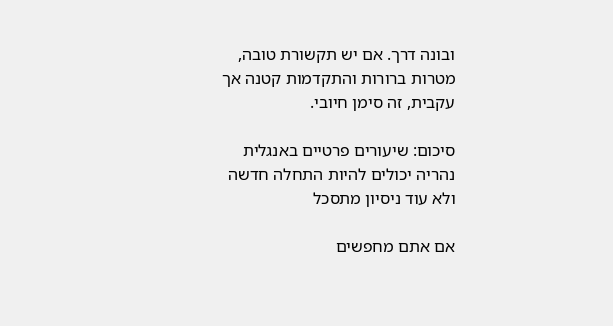ובונה דרך. אם יש תקשורת טובה, מטרות ברורות והתקדמות קטנה אך עקבית, זה סימן חיובי.

סיכום: שיעורים פרטיים באנגלית נהריה יכולים להיות התחלה חדשה ולא עוד ניסיון מתסכל

אם אתם מחפשים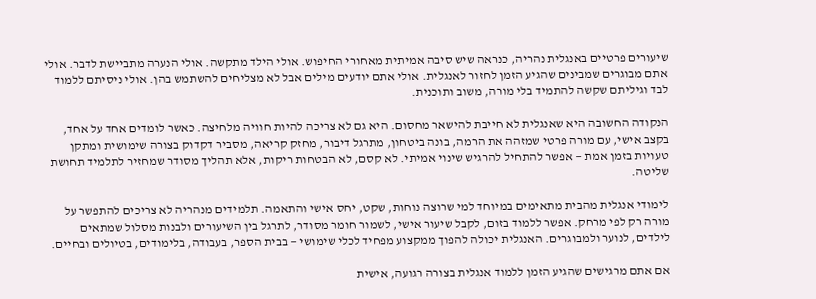שיעורים פרטיים באנגלית נהריה, כנראה שיש סיבה אמיתית מאחורי החיפוש. אולי הילד מתקשה. אולי הנערה מתביישת לדבר. אולי אתם מבוגרים שמבינים שהגיע הזמן לחזור לאנגלית. אולי אתם יודעים מילים אבל לא מצליחים להשתמש בהן. אולי ניסיתם ללמוד לבד וגיליתם שקשה להתמיד בלי מורה, משוב ותוכנית.

הנקודה החשובה היא שאנגלית לא חייבת להישאר מחסום. היא גם לא צריכה להיות חוויה מלחיצה. כאשר לומדים אחד על אחד, בקצב אישי, עם מורה פרטי שמזהה את הרמה, בונה ביטחון, מתרגל דיבור, מחזק קריאה, מסביר דקדוק בצורה שימושית ומתקן טעויות בזמן אמת — אפשר להתחיל להרגיש שינוי אמיתי. לא קסם, לא הבטחות ריקות, אלא תהליך מסודר שמחזיר לתלמיד תחושת שליטה.

לימודי אנגלית מהבית מתאימים במיוחד למי שרוצה נוחות, שקט, יחס אישי והתאמה. תלמידים מנהריה לא צריכים להתפשר על מורה רק לפי מרחק. אפשר ללמוד בזום, לקבל שיעור אישי, לשמור חומר מסודר, לתרגל בין השיעורים ולבנות מסלול שמתאים לילדים, לנוער ולמבוגרים. האנגלית יכולה להפוך ממקצוע מפחיד לכלי שימושי — בבית הספר, בעבודה, בלימודים, בטיולים ובחיים.

אם אתם מרגישים שהגיע הזמן ללמוד אנגלית בצורה רגועה, אישית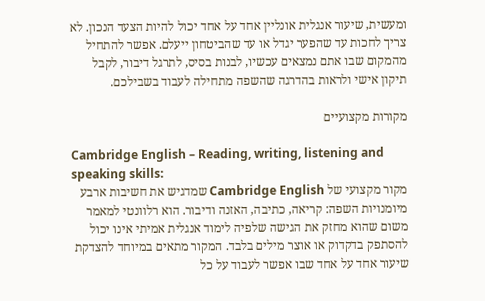ומעשית, שיעור אנגלית אונליין אחד על אחד יכול להיות הצעד הנכון. לא צריך לחכות עד שהפער יגדל או עד שהביטחון ייעלם. אפשר להתחיל מהמקום שבו אתם נמצאים עכשיו, לבנות בסיס, לתרגל דיבור, לקבל תיקון אישי ולראות בהדרגה שהשפה מתחילה לעבוד בשבילכם.

מקורות מקצועיים

Cambridge English – Reading, writing, listening and speaking skills:
מקור מקצועי של Cambridge English שמדגיש את חשיבות ארבע מיומנויות השפה: קריאה, כתיבה, האזנה ודיבור. הוא רלוונטי למאמר משום שהוא מחזק את הגישה שלפיה לימוד אנגלית אמיתי אינו יכול להסתפק בדקדוק או אוצר מילים בלבד. המקור מתאים במיוחד להצדקת שיעור אחד על אחד שבו אפשר לעבוד על כל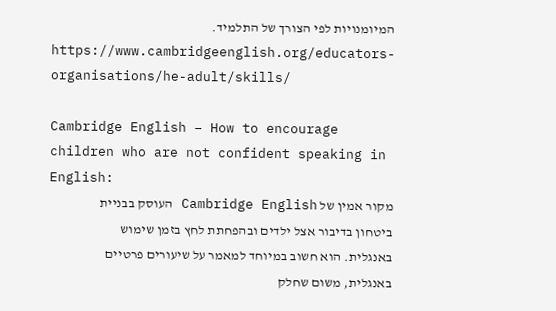המיומנויות לפי הצורך של התלמיד.
https://www.cambridgeenglish.org/educators-organisations/he-adult/skills/

Cambridge English – How to encourage children who are not confident speaking in English:
מקור אמין של Cambridge English העוסק בבניית ביטחון בדיבור אצל ילדים ובהפחתת לחץ בזמן שימוש באנגלית. הוא חשוב במיוחד למאמר על שיעורים פרטיים באנגלית, משום שחלק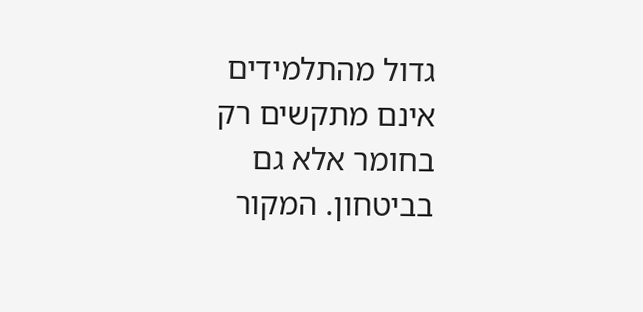גדול מהתלמידים אינם מתקשים רק בחומר אלא גם בביטחון. המקור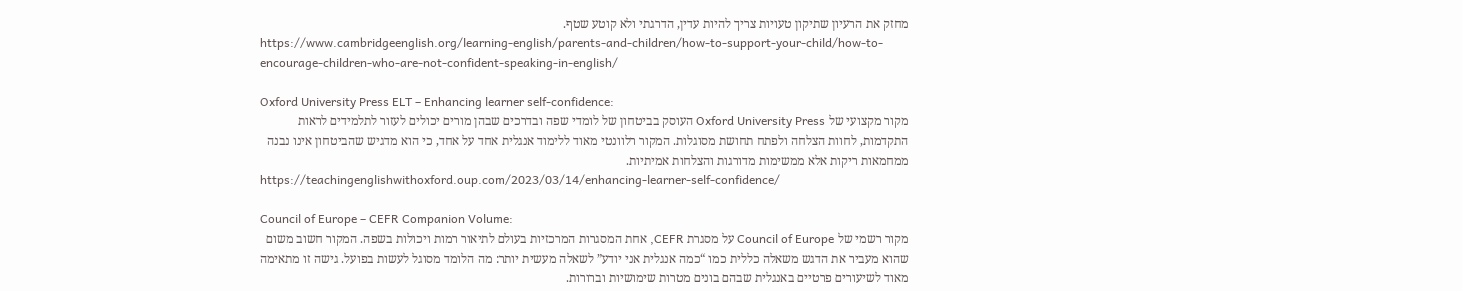מחזק את הרעיון שתיקון טעויות צריך להיות עדין, הדרגתי ולא קוטע שטף.
https://www.cambridgeenglish.org/learning-english/parents-and-children/how-to-support-your-child/how-to-encourage-children-who-are-not-confident-speaking-in-english/

Oxford University Press ELT – Enhancing learner self-confidence:
מקור מקצועי של Oxford University Press העוסק בביטחון של לומדי שפה ובדרכים שבהן מורים יכולים לעזור לתלמידים לראות התקדמות, לחוות הצלחה ולפתח תחושת מסוגלות. המקור רלוונטי מאוד ללימוד אנגלית אחד על אחד, כי הוא מדגיש שהביטחון אינו נבנה ממחמאות ריקות אלא ממשימות מדורגות והצלחות אמיתיות.
https://teachingenglishwithoxford.oup.com/2023/03/14/enhancing-learner-self-confidence/

Council of Europe – CEFR Companion Volume:
מקור רשמי של Council of Europe על מסגרת CEFR, אחת המסגרות המרכזיות בעולם לתיאור רמות ויכולות בשפה. המקור חשוב משום שהוא מעביר את הדגש משאלה כללית כמו “כמה אנגלית אני יודע” לשאלה מעשית יותר: מה הלומד מסוגל לעשות בפועל. גישה זו מתאימה מאוד לשיעורים פרטיים באנגלית שבהם בונים מטרות שימושיות וברורות.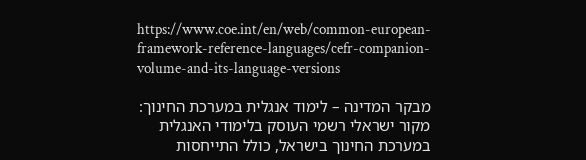https://www.coe.int/en/web/common-european-framework-reference-languages/cefr-companion-volume-and-its-language-versions

מבקר המדינה – לימוד אנגלית במערכת החינוך:
מקור ישראלי רשמי העוסק בלימודי האנגלית במערכת החינוך בישראל, כולל התייחסות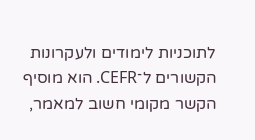לתוכניות לימודים ולעקרונות הקשורים ל־CEFR. הוא מוסיף הקשר מקומי חשוב למאמר,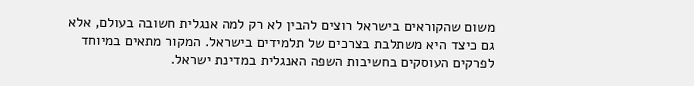משום שהקוראים בישראל רוצים להבין לא רק למה אנגלית חשובה בעולם, אלא גם כיצד היא משתלבת בצרכים של תלמידים בישראל. המקור מתאים במיוחד לפרקים העוסקים בחשיבות השפה האנגלית במדינת ישראל.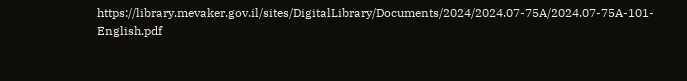https://library.mevaker.gov.il/sites/DigitalLibrary/Documents/2024/2024.07-75A/2024.07-75A-101-English.pdf